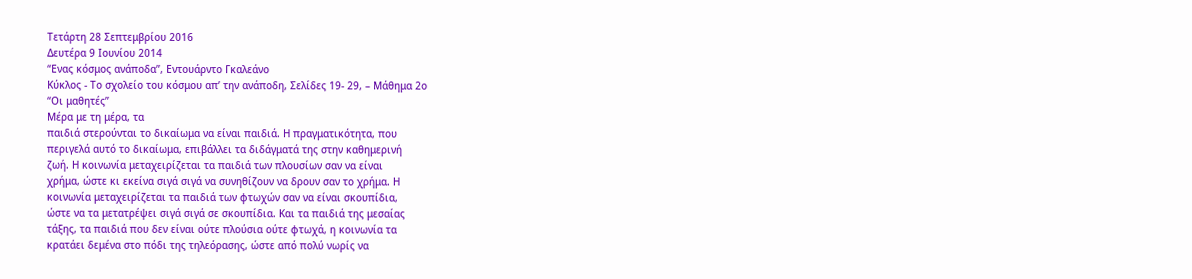Τετάρτη 28 Σεπτεμβρίου 2016
Δευτέρα 9 Ιουνίου 2014
“Ενας κόσμος ανάποδα”, Eντουάρντο Γκαλεάνο
Κύκλος - Το σχολείο του κόσμου απ’ την ανάποδη, Σελίδες 19- 29, – Μάθημα 2ο
“Οι μαθητές”
Μέρα με τη μέρα, τα
παιδιά στερούνται το δικαίωμα να είναι παιδιά. Η πραγματικότητα, που
περιγελά αυτό το δικαίωμα, επιβάλλει τα διδάγματά της στην καθημερινή
ζωή. Η κοινωνία μεταχειρίζεται τα παιδιά των πλουσίων σαν να είναι
χρήμα, ώστε κι εκείνα σιγά σιγά να συνηθίζουν να δρουν σαν το χρήμα. Η
κοινωνία μεταχειρίζεται τα παιδιά των φτωχών σαν να είναι σκουπίδια,
ώστε να τα μετατρέψει σιγά σιγά σε σκουπίδια. Και τα παιδιά της μεσαίας
τάξης, τα παιδιά που δεν είναι ούτε πλούσια ούτε φτωχά, η κοινωνία τα
κρατάει δεμένα στο πόδι της τηλεόρασης, ώστε από πολύ νωρίς να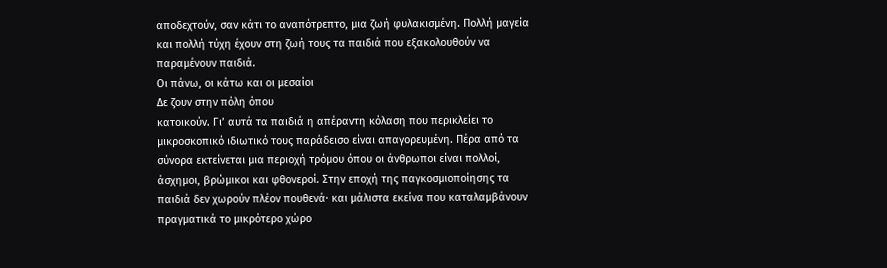αποδεχτούν, σαν κάτι το αναπότρεπτο, μια ζωή φυλακισμένη. Πολλή μαγεία
και πολλή τύχη έχουν στη ζωή τους τα παιδιά που εξακολουθούν να
παραμένουν παιδιά.
Οι πάνω, οι κάτω και οι μεσαίοι
Δε ζουν στην πόλη όπου
κατοικούν. Γι’ αυτά τα παιδιά η απέραντη κόλαση που περικλείει το
μικροσκοπικό ιδιωτικό τους παράδεισο είναι απαγορευμένη. Πέρα από τα
σύνορα εκτείνεται μια περιοχή τρόμου όπου οι άνθρωποι είναι πολλοί,
άσχημοι, βρώμικοι και φθονεροί. Στην εποχή της παγκοσμιοποίησης τα
παιδιά δεν χωρούν πλέον πουθενά· και μάλιστα εκείνα που καταλαμβάνουν
πραγματικά το μικρότερο χώρο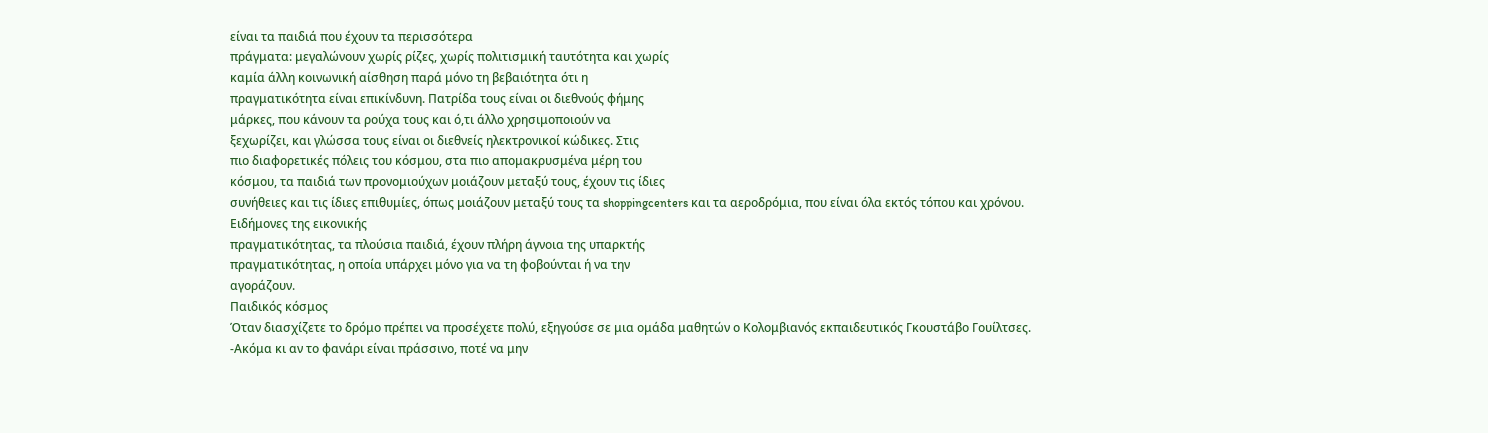είναι τα παιδιά που έχουν τα περισσότερα
πράγματα: μεγαλώνουν χωρίς ρίζες, χωρίς πολιτισμική ταυτότητα και χωρίς
καμία άλλη κοινωνική αίσθηση παρά μόνο τη βεβαιότητα ότι η
πραγματικότητα είναι επικίνδυνη. Πατρίδα τους είναι οι διεθνούς φήμης
μάρκες, που κάνουν τα ρούχα τους και ό,τι άλλο χρησιμοποιούν να
ξεχωρίζει, και γλώσσα τους είναι οι διεθνείς ηλεκτρονικοί κώδικες. Στις
πιο διαφορετικές πόλεις του κόσμου, στα πιο απομακρυσμένα μέρη του
κόσμου, τα παιδιά των προνομιούχων μοιάζουν μεταξύ τους, έχουν τις ίδιες
συνήθειες και τις ίδιες επιθυμίες, όπως μοιάζουν μεταξύ τους τα shoppingcenters και τα αεροδρόμια, που είναι όλα εκτός τόπου και χρόνου.
Ειδήμονες της εικονικής
πραγματικότητας, τα πλούσια παιδιά, έχουν πλήρη άγνοια της υπαρκτής
πραγματικότητας, η οποία υπάρχει μόνο για να τη φοβούνται ή να την
αγοράζουν.
Παιδικός κόσμος
Όταν διασχίζετε το δρόμο πρέπει να προσέχετε πολύ, εξηγούσε σε μια ομάδα μαθητών ο Κολομβιανός εκπαιδευτικός Γκουστάβο Γουίλτσες.
-Ακόμα κι αν το φανάρι είναι πράσσινο, ποτέ να μην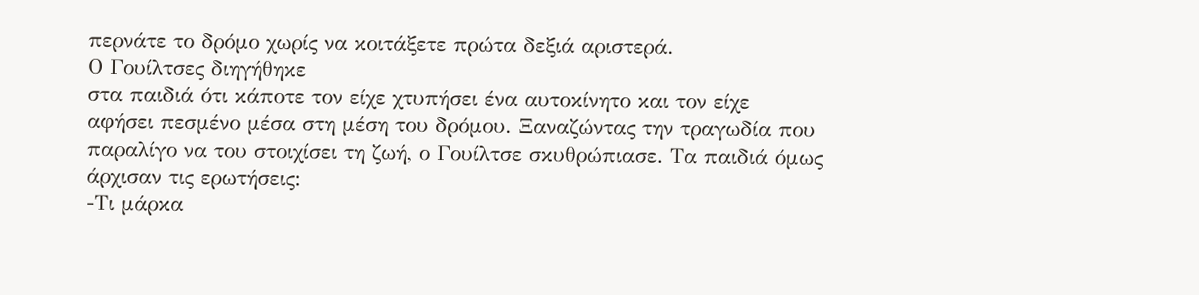περνάτε το δρόμο χωρίς να κοιτάξετε πρώτα δεξιά αριστερά.
Ο Γουίλτσες διηγήθηκε
στα παιδιά ότι κάποτε τον είχε χτυπήσει ένα αυτοκίνητο και τον είχε
αφήσει πεσμένο μέσα στη μέση του δρόμου. Ξαναζώντας την τραγωδία που
παραλίγο να του στοιχίσει τη ζωή, ο Γουίλτσε σκυθρώπιασε. Τα παιδιά όμως
άρχισαν τις ερωτήσεις:
-Τι μάρκα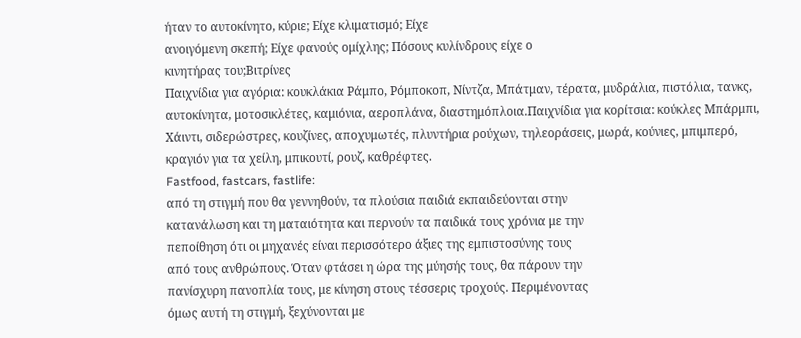ήταν το αυτοκίνητο, κύριε; Είχε κλιματισμό; Είχε
ανοιγόμενη σκεπή; Είχε φανούς ομίχλης; Πόσους κυλίνδρους είχε ο
κινητήρας του;Βιτρίνες
Παιχνίδια για αγόρια: κουκλάκια Ράμπο, Ρόμποκοπ, Νίντζα, Μπάτμαν, τέρατα, μυδράλια, πιστόλια, τανκς, αυτοκίνητα, μοτοσικλέτες, καμιόνια, αεροπλάνα, διαστημόπλοια.Παιχνίδια για κορίτσια: κούκλες Μπάρμπι, Χάιντι, σιδερώστρες, κουζίνες, αποχυμωτές, πλυντήρια ρούχων, τηλεοράσεις, μωρά, κούνιες, μπιμπερό, κραγιόν για τα χείλη, μπικουτί, ρουζ, καθρέφτες.
Fastfood, fastcars, fastlife:
από τη στιγμή που θα γεννηθούν, τα πλούσια παιδιά εκπαιδεύονται στην
κατανάλωση και τη ματαιότητα και περνούν τα παιδικά τους χρόνια με την
πεποίθηση ότι οι μηχανές είναι περισσότερο άξιες της εμπιστοσύνης τους
από τους ανθρώπους. Όταν φτάσει η ώρα της μύησής τους, θα πάρουν την
πανίσχυρη πανοπλία τους, με κίνηση στους τέσσερις τροχούς. Περιμένοντας
όμως αυτή τη στιγμή, ξεχύνονται με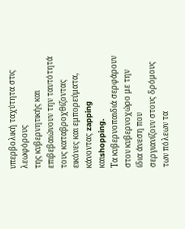υπερβολική ταχύτητα στις λεωφόρους
της κυβερνητικής και επιβεβαιώνουν την ταυτότητά τους καταβροχθίζοντας
εικόνες και εμπορεύματα, κάνοντας zapping καιshopping.
Τα κυβερνοπαιδιά σερφάρουν στον κυβερνοχώρο με την ίδια άνεση που
σεργιανίζουν στους δρόμους των πόλεων τα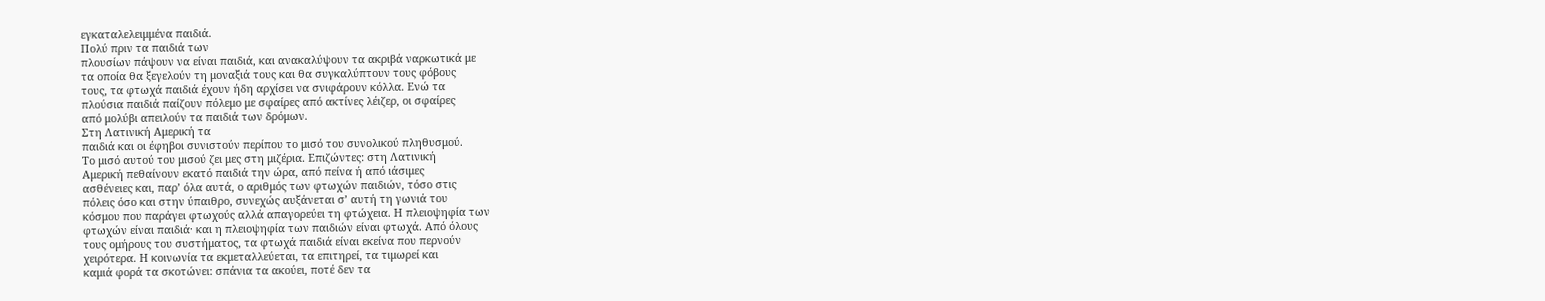εγκαταλελειμμένα παιδιά.
Πολύ πριν τα παιδιά των
πλουσίων πάψουν να είναι παιδιά, και ανακαλύψουν τα ακριβά ναρκωτικά με
τα οποία θα ξεγελούν τη μοναξιά τους και θα συγκαλύπτουν τους φόβους
τους, τα φτωχά παιδιά έχουν ήδη αρχίσει να σνιφάρουν κόλλα. Ενώ τα
πλούσια παιδιά παίζουν πόλεμο με σφαίρες από ακτίνες λέιζερ, οι σφαίρες
από μολύβι απειλούν τα παιδιά των δρόμων.
Στη Λατινική Αμερική τα
παιδιά και οι έφηβοι συνιστούν περίπου το μισό του συνολικού πληθυσμού.
Το μισό αυτού του μισού ζει μες στη μιζέρια. Επιζώντες: στη Λατινική
Αμερική πεθαίνουν εκατό παιδιά την ώρα, από πείνα ή από ιάσιμες
ασθένειες και, παρ’ όλα αυτά, ο αριθμός των φτωχών παιδιών, τόσο στις
πόλεις όσο και στην ύπαιθρο, συνεχώς αυξάνεται σ’ αυτή τη γωνιά του
κόσμου που παράγει φτωχούς αλλά απαγορεύει τη φτώχεια. Η πλειοψηφία των
φτωχών είναι παιδιά· και η πλειοψηφία των παιδιών είναι φτωχά. Από όλους
τους ομήρους του συστήματος, τα φτωχά παιδιά είναι εκείνα που περνούν
χειρότερα. Η κοινωνία τα εκμεταλλεύεται, τα επιτηρεί, τα τιμωρεί και
καμιά φορά τα σκοτώνει: σπάνια τα ακούει, ποτέ δεν τα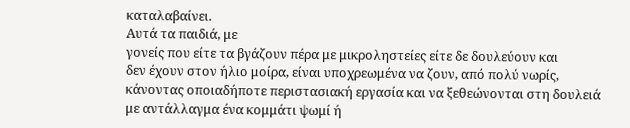καταλαβαίνει.
Αυτά τα παιδιά, με
γονείς που είτε τα βγάζουν πέρα με μικροληστείες είτε δε δουλεύουν και
δεν έχουν στον ήλιο μοίρα, είναι υποχρεωμένα να ζουν, από πολύ νωρίς,
κάνοντας οποιαδήποτε περιστασιακή εργασία και να ξεθεώνονται στη δουλειά
με αντάλλαγμα ένα κομμάτι ψωμί ή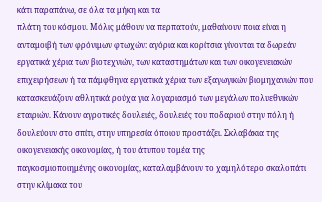κάτι παραπάνω, σε όλα τα μήκη και τα
πλάτη του κόσμου. Μόλις μάθουν να περπατούν, μαθαίνουν ποια είναι η
ανταμοιβή των φρόνιμων φτωχών: αγόρια και κορίτσια γίνονται τα δωρεάν
εργατικά χέρια των βιοτεχνιών, των καταστημάτων και των οικογενειακών
επιχειρήσεων ή τα πάμφθηνα εργατικά χέρια των εξαγωγικών βιομηχανιών που
κατασκευάζουν αθλητικά ρούχα για λογαριασμό των μεγάλων πολυεθνικών
εταιριών. Κάνουν αγροτικές δουλειές, δουλειές του ποδαριού στην πόλη ή
δουλεύουν στο σπίτι, στην υπηρεσία όποιου προστάζει. Σκλαβάκια της
οικογενειακής οικονομίας, ή του άτυπου τομέα της
παγκοσμιοποιημένης οικονομίας, καταλαμβάνουν το χαμηλότερο σκαλοπάτι
στην κλίμακα του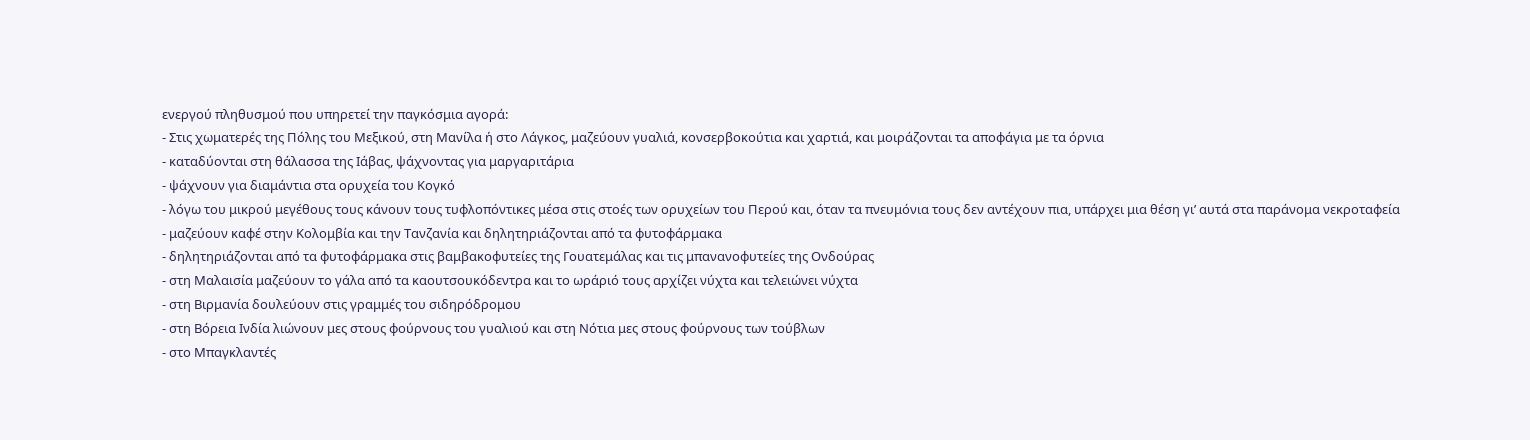ενεργού πληθυσμού που υπηρετεί την παγκόσμια αγορά:
- Στις χωματερές της Πόλης του Μεξικού, στη Μανίλα ή στο Λάγκος, μαζεύουν γυαλιά, κονσερβοκούτια και χαρτιά, και μοιράζονται τα αποφάγια με τα όρνια
- καταδύονται στη θάλασσα της Ιάβας, ψάχνοντας για μαργαριτάρια
- ψάχνουν για διαμάντια στα ορυχεία του Κογκό
- λόγω του μικρού μεγέθους τους κάνουν τους τυφλοπόντικες μέσα στις στοές των ορυχείων του Περού και, όταν τα πνευμόνια τους δεν αντέχουν πια, υπάρχει μια θέση γι’ αυτά στα παράνομα νεκροταφεία
- μαζεύουν καφέ στην Κολομβία και την Τανζανία και δηλητηριάζονται από τα φυτοφάρμακα
- δηλητηριάζονται από τα φυτοφάρμακα στις βαμβακοφυτείες της Γουατεμάλας και τις μπανανοφυτείες της Ονδούρας
- στη Μαλαισία μαζεύουν το γάλα από τα καουτσουκόδεντρα και το ωράριό τους αρχίζει νύχτα και τελειώνει νύχτα
- στη Βιρμανία δουλεύουν στις γραμμές του σιδηρόδρομου
- στη Βόρεια Ινδία λιώνουν μες στους φούρνους του γυαλιού και στη Νότια μες στους φούρνους των τούβλων
- στο Μπαγκλαντές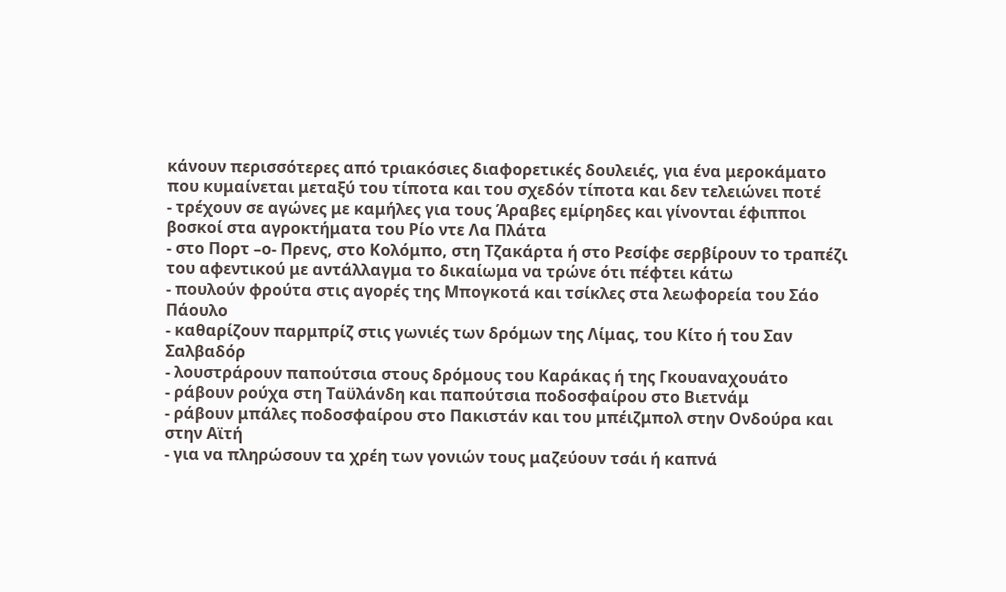κάνουν περισσότερες από τριακόσιες διαφορετικές δουλειές, για ένα μεροκάματο που κυμαίνεται μεταξύ του τίποτα και του σχεδόν τίποτα και δεν τελειώνει ποτέ
- τρέχουν σε αγώνες με καμήλες για τους Άραβες εμίρηδες και γίνονται έφιπποι βοσκοί στα αγροκτήματα του Ρίο ντε Λα Πλάτα
- στο Πορτ –ο- Πρενς, στο Κολόμπο, στη Τζακάρτα ή στο Ρεσίφε σερβίρουν το τραπέζι του αφεντικού με αντάλλαγμα το δικαίωμα να τρώνε ότι πέφτει κάτω
- πουλούν φρούτα στις αγορές της Μπογκοτά και τσίκλες στα λεωφορεία του Σάο Πάουλο
- καθαρίζουν παρμπρίζ στις γωνιές των δρόμων της Λίμας, του Κίτο ή του Σαν Σαλβαδόρ
- λουστράρουν παπούτσια στους δρόμους του Καράκας ή της Γκουαναχουάτο
- ράβουν ρούχα στη Ταϋλάνδη και παπούτσια ποδοσφαίρου στο Βιετνάμ
- ράβουν μπάλες ποδοσφαίρου στο Πακιστάν και του μπέιζμπολ στην Ονδούρα και στην Αϊτή
- για να πληρώσουν τα χρέη των γονιών τους μαζεύουν τσάι ή καπνά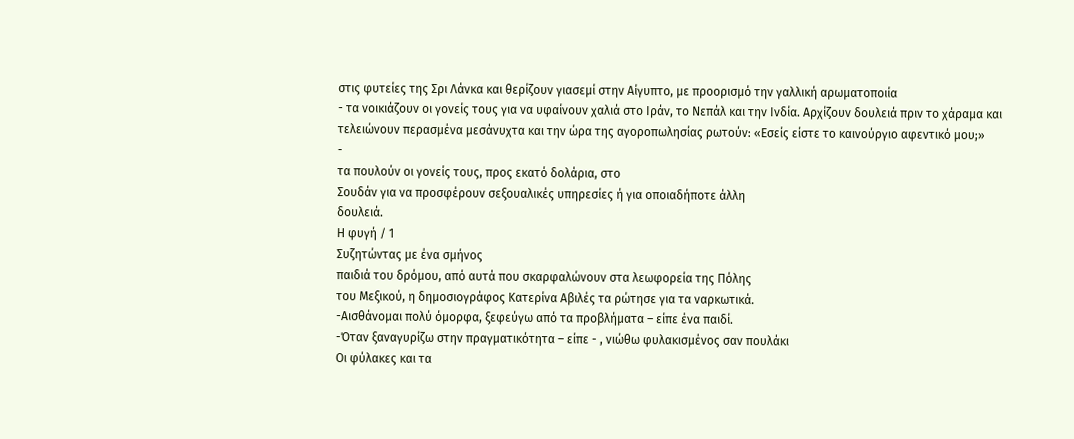στις φυτείες της Σρι Λάνκα και θερίζουν γιασεμί στην Αίγυπτο, με προορισμό την γαλλική αρωματοποιία
- τα νοικιάζουν οι γονείς τους για να υφαίνουν χαλιά στο Ιράν, το Νεπάλ και την Ινδία. Αρχίζουν δουλειά πριν το χάραμα και τελειώνουν περασμένα μεσάνυχτα και την ώρα της αγοροπωλησίας ρωτούν: «Εσείς είστε το καινούργιο αφεντικό μου;»
-
τα πουλούν οι γονείς τους, προς εκατό δολάρια, στο
Σουδάν για να προσφέρουν σεξουαλικές υπηρεσίες ή για οποιαδήποτε άλλη
δουλειά.
Η φυγή / 1
Συζητώντας με ένα σμήνος
παιδιά του δρόμου, από αυτά που σκαρφαλώνουν στα λεωφορεία της Πόλης
του Μεξικού, η δημοσιογράφος Κατερίνα Αβιλές τα ρώτησε για τα ναρκωτικά.
-Αισθάνομαι πολύ όμορφα, ξεφεύγω από τα προβλήματα – είπε ένα παιδί.
-Όταν ξαναγυρίζω στην πραγματικότητα – είπε - , νιώθω φυλακισμένος σαν πουλάκι
Οι φύλακες και τα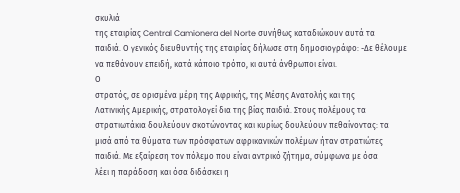σκυλιά
της εταιρίας Central Camionera del Norte συνήθως καταδιώκουν αυτά τα
παιδιά. Ο γενικός διευθυντής της εταιρίας δήλωσε στη δημοσιογράφο: -Δε θέλουμε να πεθάνουν επειδή, κατά κάποιο τρόπο, κι αυτά άνθρωποι είναι.
Ο
στρατός, σε ορισμένα μέρη της Αφρικής, της Μέσης Ανατολής και της
Λατινικής Αμερικής, στρατολογεί δια της βίας παιδιά. Στους πολέμους τα
στρατιωτάκια δουλεύουν σκοτώνοντας και κυρίως δουλεύουν πεθαίνοντας: τα
μισά από τα θύματα των πρόσφατων αφρικανικών πολέμων ήταν στρατιώτες
παιδιά. Με εξαίρεση τον πόλεμο που είναι αντρικό ζήτημα, σύμφωνα με όσα
λέει η παράδοση και όσα διδάσκει η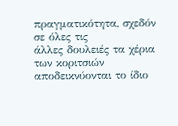πραγματικότητα, σχεδόν σε όλες τις
άλλες δουλειές τα χέρια των κοριτσιών αποδεικνύονται το ίδιο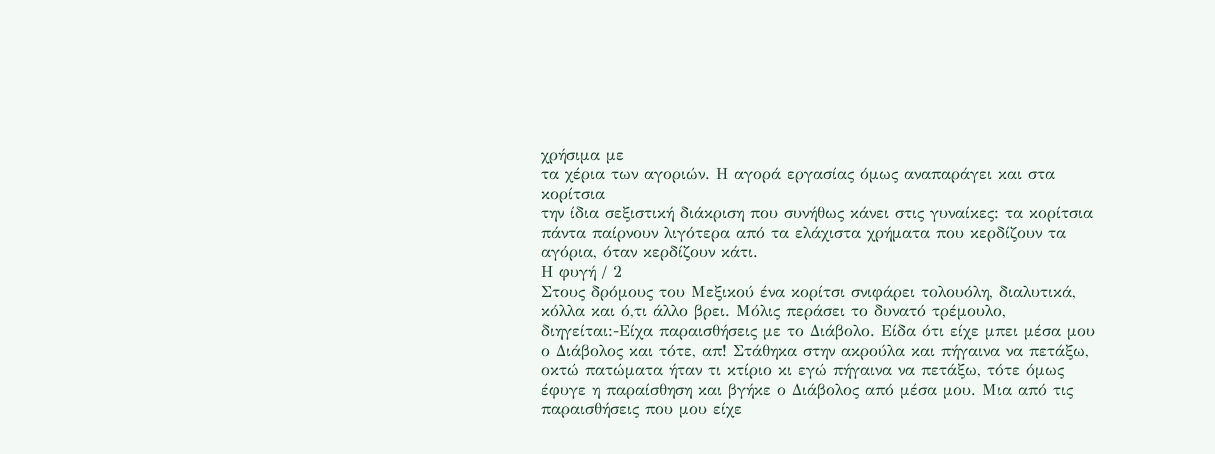χρήσιμα με
τα χέρια των αγοριών. Η αγορά εργασίας όμως αναπαράγει και στα κορίτσια
την ίδια σεξιστική διάκριση που συνήθως κάνει στις γυναίκες: τα κορίτσια
πάντα παίρνουν λιγότερα από τα ελάχιστα χρήματα που κερδίζουν τα
αγόρια, όταν κερδίζουν κάτι.
Η φυγή / 2
Στους δρόμους του Μεξικού ένα κορίτσι σνιφάρει τολουόλη, διαλυτικά, κόλλα και ό,τι άλλο βρει. Μόλις περάσει το δυνατό τρέμουλο, διηγείται:-Είχα παραισθήσεις με το Διάβολο. Είδα ότι είχε μπει μέσα μου ο Διάβολος και τότε, απ! Στάθηκα στην ακρούλα και πήγαινα να πετάξω, οκτώ πατώματα ήταν τι κτίριο κι εγώ πήγαινα να πετάξω, τότε όμως έφυγε η παραίσθηση και βγήκε ο Διάβολος από μέσα μου. Μια από τις παραισθήσεις που μου είχε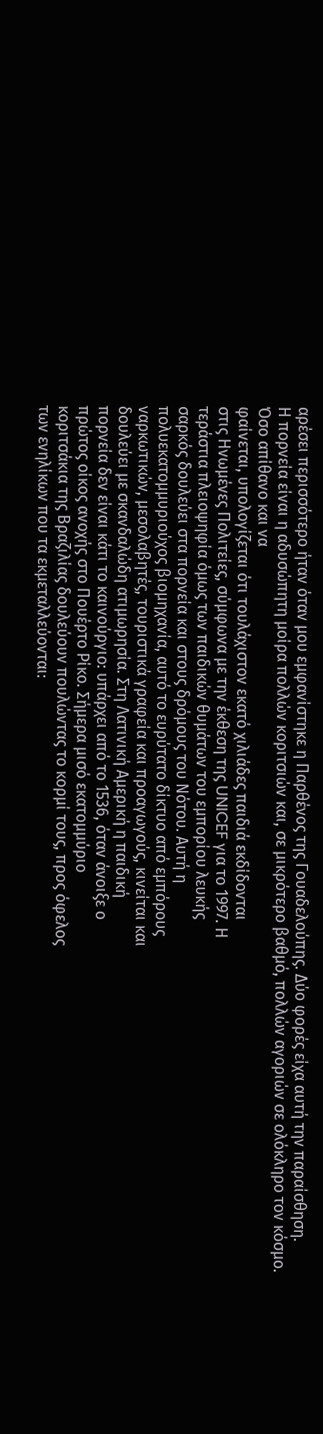αρέσει περισσότερο ήταν όταν μου εμφανίστηκε η Παρθένος της Γουαδελούπης. Δύο φορές είχα αυτή την παραίσθηση.
Η πορνεία είναι η αδυσώπητη μοίρα πολλών κοριτσιών και, σε μικρότερο βαθμό, πολλών αγοριών σε ολόκληρο τον κόσμο.
Όσο απίθανο και να
φαίνεται, υπολογίζεται ότι τουλάχιστον εκατό χιλιάδες παιδιά εκδίδονται
στις Ηνωμένες Πολιτείες, σύμφωνα με την έκθεση της UNICEF για το 1997. Η
τεράστια πλειοψηφία όμως των παιδικών θυμάτων του εμπορίου λευκής
σαρκός δουλεύει στα πορνεία και στους δρόμους του Νότου. Αυτή η
πολυεκατομμυριούχος βιομηχανία, αυτό το ευρύτατο δίκτυο από εμπόρους
ναρκωτικών, μεσολαβητές, τουριστικά γραφεία και προαγωγούς, κινείται και
δουλεύει με σκανδαλώδη ατιμωρησία. Στη Λατινική Αμερική η παιδική
πορνεία δεν είναι κάτι το καινούργιο: υπάρχει από το 1536, όταν άνοιξε ο
πρώτος οίκος ανοχής στο Πουέρτο Ρίκο. Σήμερα μισό εκατομμύριο
κοριτσάκια της Βραζιλίας δουλεύουν πουλώντας το κορμί τους, προς όφελος
των ενηλίκων που τα εκμεταλλεύονται: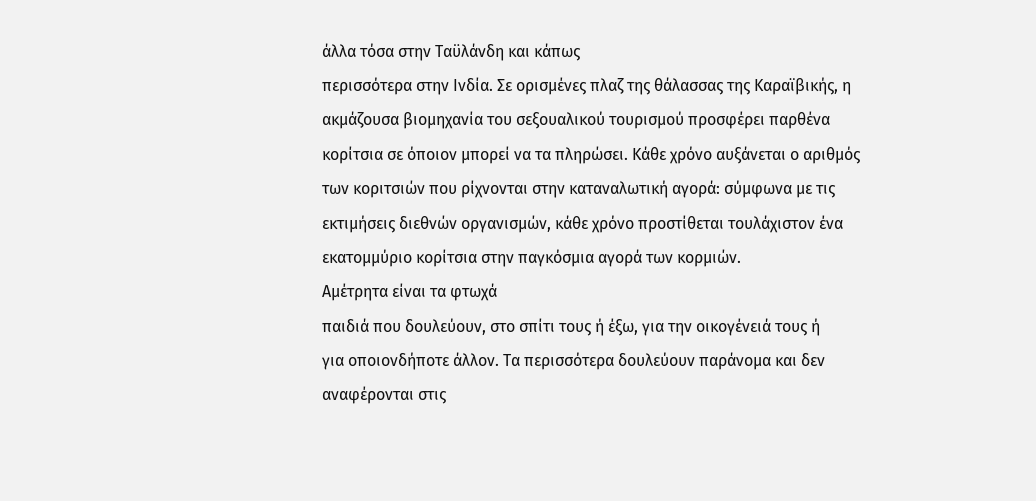άλλα τόσα στην Ταϋλάνδη και κάπως
περισσότερα στην Ινδία. Σε ορισμένες πλαζ της θάλασσας της Καραϊβικής, η
ακμάζουσα βιομηχανία του σεξουαλικού τουρισμού προσφέρει παρθένα
κορίτσια σε όποιον μπορεί να τα πληρώσει. Κάθε χρόνο αυξάνεται ο αριθμός
των κοριτσιών που ρίχνονται στην καταναλωτική αγορά: σύμφωνα με τις
εκτιμήσεις διεθνών οργανισμών, κάθε χρόνο προστίθεται τουλάχιστον ένα
εκατομμύριο κορίτσια στην παγκόσμια αγορά των κορμιών.
Αμέτρητα είναι τα φτωχά
παιδιά που δουλεύουν, στο σπίτι τους ή έξω, για την οικογένειά τους ή
για οποιονδήποτε άλλον. Τα περισσότερα δουλεύουν παράνομα και δεν
αναφέρονται στις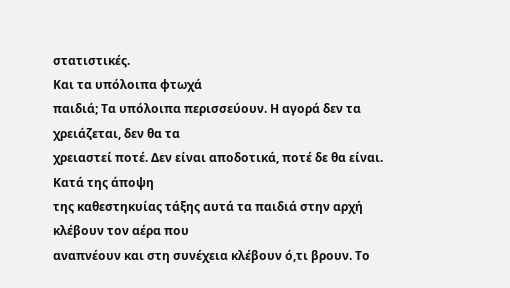στατιστικές.
Και τα υπόλοιπα φτωχά
παιδιά; Τα υπόλοιπα περισσεύουν. Η αγορά δεν τα χρειάζεται, δεν θα τα
χρειαστεί ποτέ. Δεν είναι αποδοτικά, ποτέ δε θα είναι. Κατά της άποψη
της καθεστηκυίας τάξης αυτά τα παιδιά στην αρχή κλέβουν τον αέρα που
αναπνέουν και στη συνέχεια κλέβουν ό,τι βρουν. Το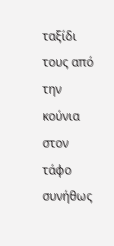ταξίδι τους από την
κούνια στον τάφο συνήθως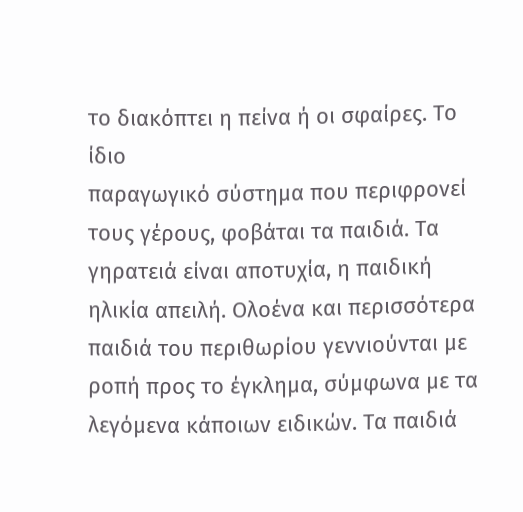το διακόπτει η πείνα ή οι σφαίρες. Το ίδιο
παραγωγικό σύστημα που περιφρονεί τους γέρους, φοβάται τα παιδιά. Τα
γηρατειά είναι αποτυχία, η παιδική ηλικία απειλή. Ολοένα και περισσότερα
παιδιά του περιθωρίου γεννιούνται με ροπή προς το έγκλημα, σύμφωνα με τα λεγόμενα κάποιων ειδικών. Τα παιδιά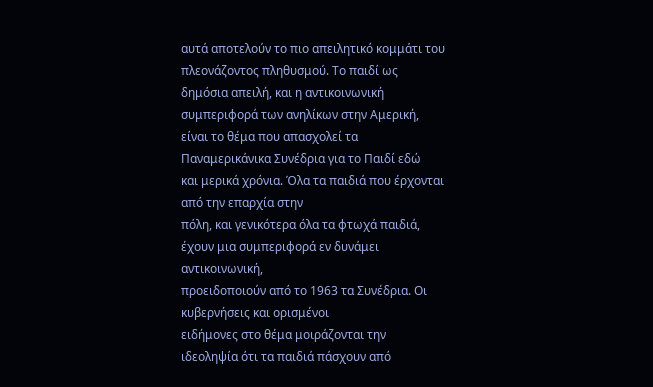αυτά αποτελούν το πιο απειλητικό κομμάτι του πλεονάζοντος πληθυσμού. Το παιδί ως δημόσια απειλή, και η αντικοινωνική συμπεριφορά των ανηλίκων στην Αμερική,
είναι το θέμα που απασχολεί τα Παναμερικάνικα Συνέδρια για το Παιδί εδώ
και μερικά χρόνια. Όλα τα παιδιά που έρχονται από την επαρχία στην
πόλη, και γενικότερα όλα τα φτωχά παιδιά, έχουν μια συμπεριφορά εν δυνάμει αντικοινωνική,
προειδοποιούν από το 1963 τα Συνέδρια. Οι κυβερνήσεις και ορισμένοι
ειδήμονες στο θέμα μοιράζονται την ιδεοληψία ότι τα παιδιά πάσχουν από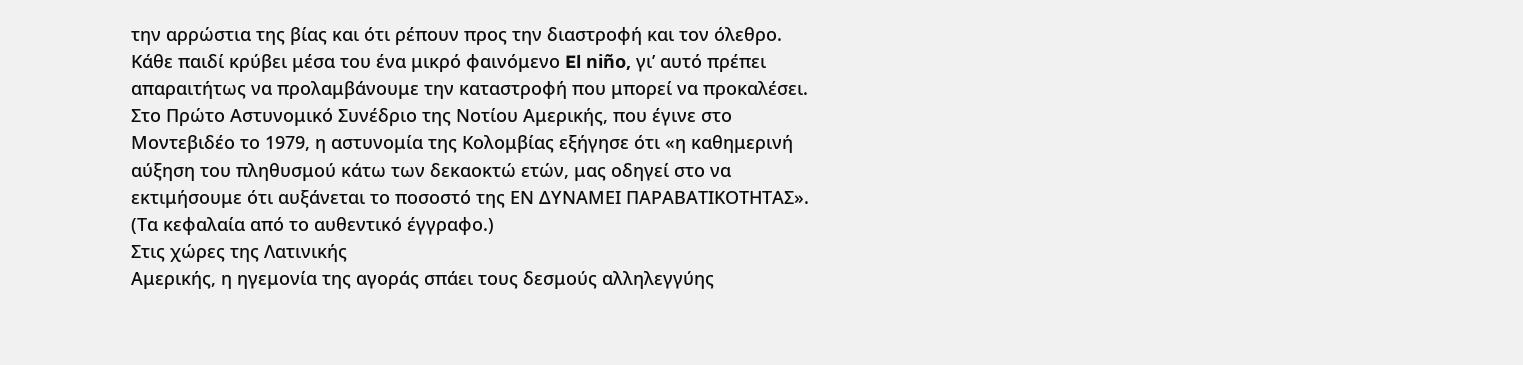την αρρώστια της βίας και ότι ρέπουν προς την διαστροφή και τον όλεθρο.
Κάθε παιδί κρύβει μέσα του ένα μικρό φαινόμενο El niño, γι’ αυτό πρέπει
απαραιτήτως να προλαμβάνουμε την καταστροφή που μπορεί να προκαλέσει.
Στο Πρώτο Αστυνομικό Συνέδριο της Νοτίου Αμερικής, που έγινε στο
Μοντεβιδέο το 1979, η αστυνομία της Κολομβίας εξήγησε ότι «η καθημερινή
αύξηση του πληθυσμού κάτω των δεκαοκτώ ετών, μας οδηγεί στο να
εκτιμήσουμε ότι αυξάνεται το ποσοστό της ΕΝ ΔΥΝΑΜΕΙ ΠΑΡΑΒΑΤΙΚΟΤΗΤΑΣ».
(Τα κεφαλαία από το αυθεντικό έγγραφο.)
Στις χώρες της Λατινικής
Αμερικής, η ηγεμονία της αγοράς σπάει τους δεσμούς αλληλεγγύης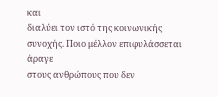και
διαλύει τον ιστό της κοινωνικής συνοχής. Ποιο μέλλον επιφυλάσσεται άραγε
στους ανθρώπους που δεν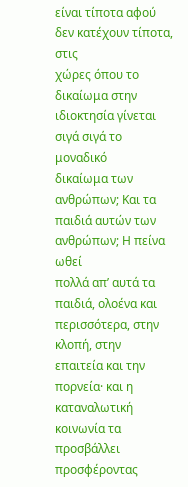είναι τίποτα αφού δεν κατέχουν τίποτα, στις
χώρες όπου το δικαίωμα στην ιδιοκτησία γίνεται σιγά σιγά το μοναδικό
δικαίωμα των ανθρώπων; Και τα παιδιά αυτών των ανθρώπων; Η πείνα ωθεί
πολλά απ’ αυτά τα παιδιά, ολοένα και περισσότερα, στην κλοπή, στην
επαιτεία και την πορνεία· και η καταναλωτική κοινωνία τα προσβάλλει
προσφέροντας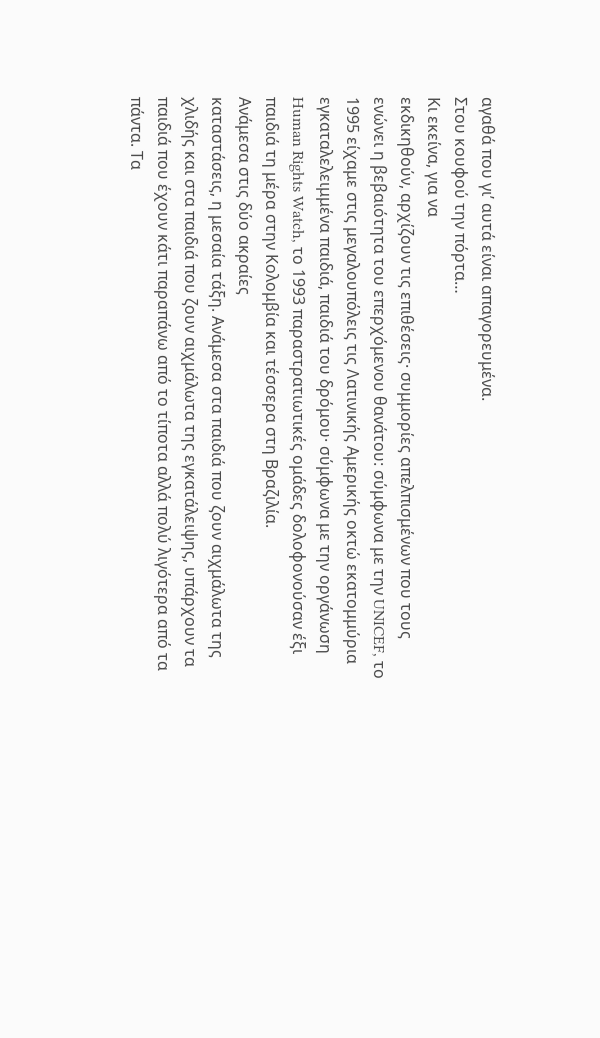αγαθά που γι’ αυτά είναι απαγορευμένα.
Στου κουφού την πόρτα…
Κι εκείνα, για να
εκδικηθούν, αρχίζουν τις επιθέσεις· συμμορίες απελπισμένων που τους
ενώνει η βεβαιότητα του επερχόμενου θανάτου: σύμφωνα με την UNICEF, το
1995 είχαμε στις μεγαλουπόλεις τις Λατινικής Αμερικής οκτώ εκατομμύρια
εγκαταλελειμμένα παιδιά, παιδιά του δρόμου· σύμφωνα με την οργάνωση
Human Rights Watch, το 1993 παραστρατιωτικές ομάδες δολοφονούσαν έξι
παιδιά τη μέρα στην Κολομβία και τέσσερα στη Βραζιλία.
Ανάμεσα στις δύο ακραίες
καταστάσεις, η μεσαία τάξη. Ανάμεσα στα παιδιά που ζουν αιχμάλωτα της
χλιδής και στα παιδιά που ζουν αιχμάλωτα της εγκατάλειψης, υπάρχουν τα
παιδιά που έχουν κάτι παραπάνω από το τίποτα αλλά πολύ λιγότερα από τα
πάντα. Τα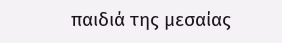παιδιά της μεσαίας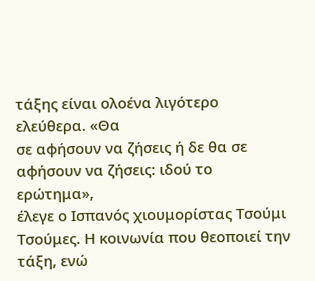τάξης είναι ολοένα λιγότερο ελεύθερα. «Θα
σε αφήσουν να ζήσεις ή δε θα σε αφήσουν να ζήσεις: ιδού το ερώτημα»,
έλεγε ο Ισπανός χιουμορίστας Τσούμι Τσούμες. Η κοινωνία που θεοποιεί την
τάξη, ενώ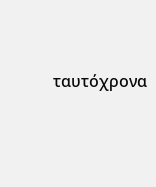ταυτόχρονα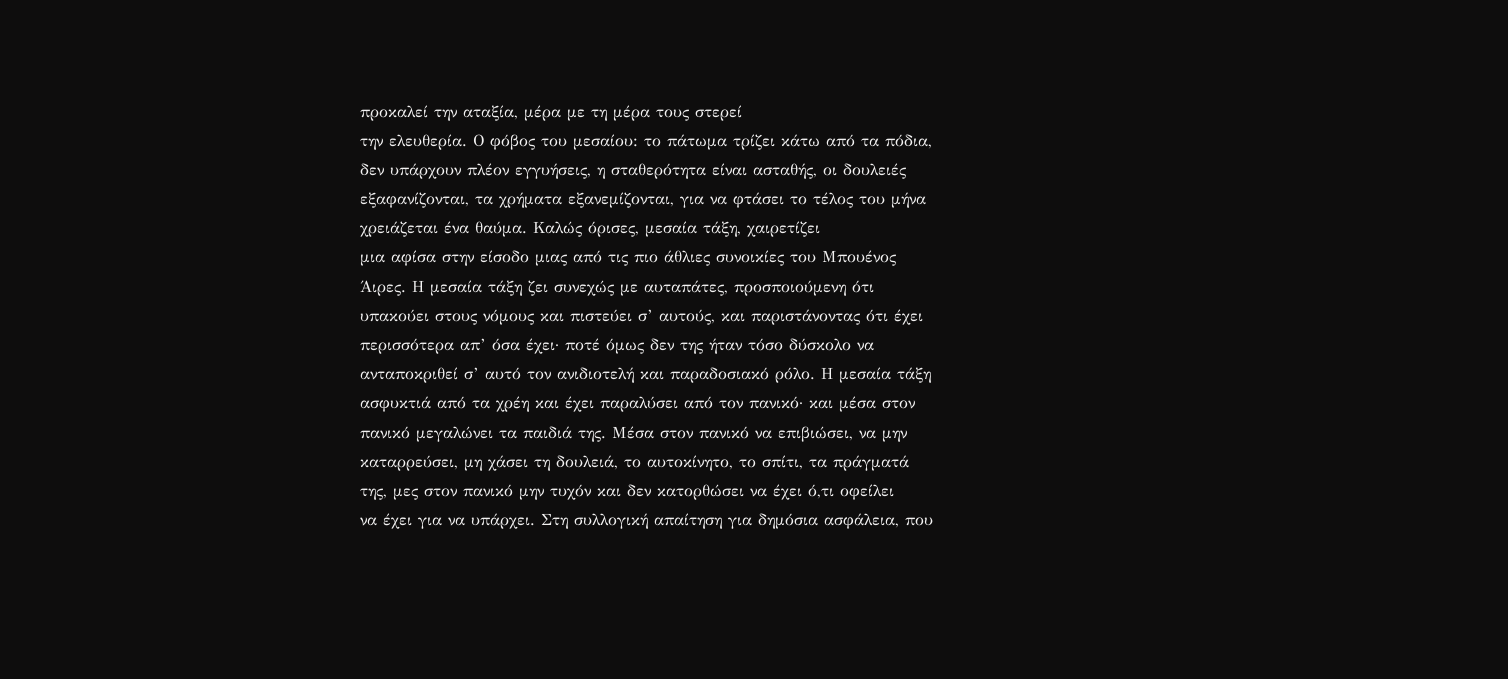προκαλεί την αταξία, μέρα με τη μέρα τους στερεί
την ελευθερία. Ο φόβος του μεσαίου: το πάτωμα τρίζει κάτω από τα πόδια,
δεν υπάρχουν πλέον εγγυήσεις, η σταθερότητα είναι ασταθής, οι δουλειές
εξαφανίζονται, τα χρήματα εξανεμίζονται, για να φτάσει το τέλος του μήνα
χρειάζεται ένα θαύμα. Καλώς όρισες, μεσαία τάξη, χαιρετίζει
μια αφίσα στην είσοδο μιας από τις πιο άθλιες συνοικίες του Μπουένος
Άιρες. Η μεσαία τάξη ζει συνεχώς με αυταπάτες, προσποιούμενη ότι
υπακούει στους νόμους και πιστεύει σ’ αυτούς, και παριστάνοντας ότι έχει
περισσότερα απ’ όσα έχει· ποτέ όμως δεν της ήταν τόσο δύσκολο να
ανταποκριθεί σ’ αυτό τον ανιδιοτελή και παραδοσιακό ρόλο. Η μεσαία τάξη
ασφυκτιά από τα χρέη και έχει παραλύσει από τον πανικό· και μέσα στον
πανικό μεγαλώνει τα παιδιά της. Μέσα στον πανικό να επιβιώσει, να μην
καταρρεύσει, μη χάσει τη δουλειά, το αυτοκίνητο, το σπίτι, τα πράγματά
της, μες στον πανικό μην τυχόν και δεν κατορθώσει να έχει ό,τι οφείλει
να έχει για να υπάρχει. Στη συλλογική απαίτηση για δημόσια ασφάλεια, που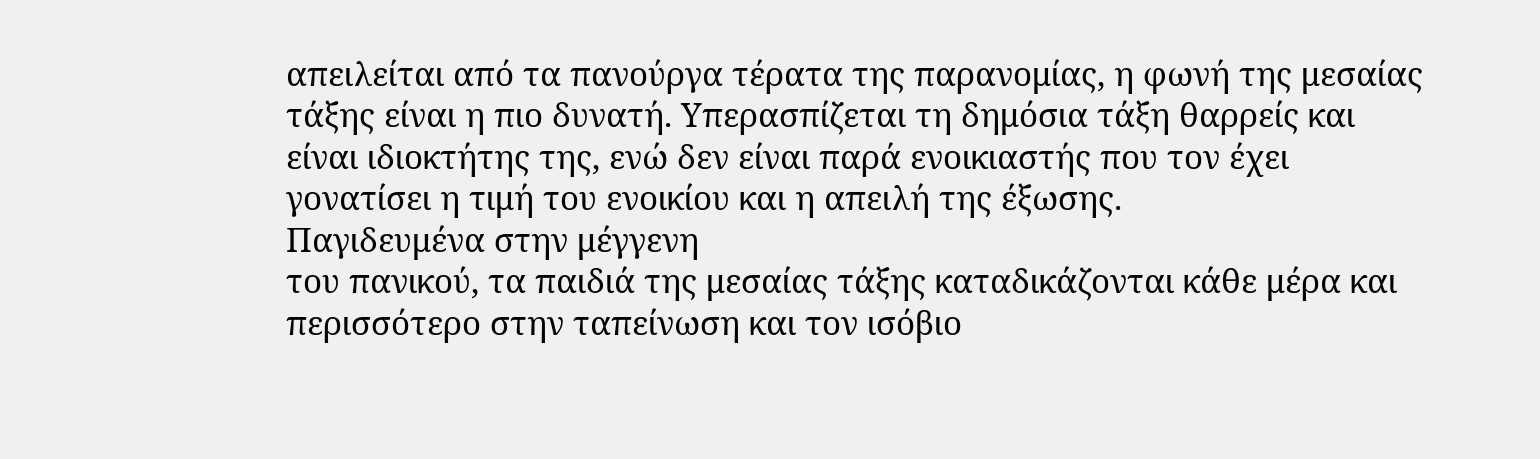απειλείται από τα πανούργα τέρατα της παρανομίας, η φωνή της μεσαίας
τάξης είναι η πιο δυνατή. Υπερασπίζεται τη δημόσια τάξη θαρρείς και
είναι ιδιοκτήτης της, ενώ δεν είναι παρά ενοικιαστής που τον έχει
γονατίσει η τιμή του ενοικίου και η απειλή της έξωσης.
Παγιδευμένα στην μέγγενη
του πανικού, τα παιδιά της μεσαίας τάξης καταδικάζονται κάθε μέρα και
περισσότερο στην ταπείνωση και τον ισόβιο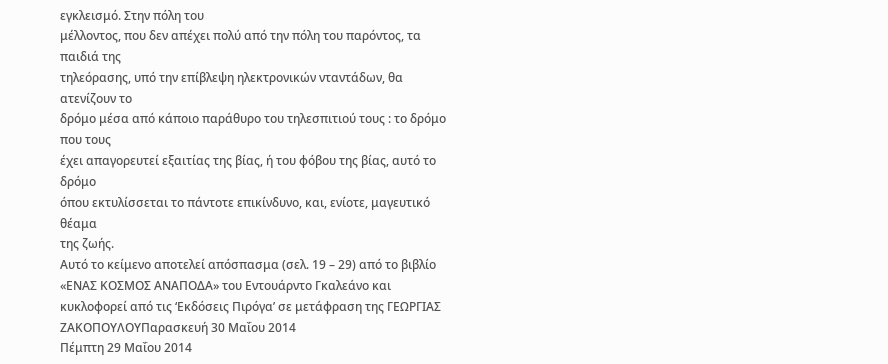εγκλεισμό. Στην πόλη του
μέλλοντος, που δεν απέχει πολύ από την πόλη του παρόντος, τα παιδιά της
τηλεόρασης, υπό την επίβλεψη ηλεκτρονικών νταντάδων, θα ατενίζουν το
δρόμο μέσα από κάποιο παράθυρο του τηλεσπιτιού τους : το δρόμο που τους
έχει απαγορευτεί εξαιτίας της βίας, ή του φόβου της βίας, αυτό το δρόμο
όπου εκτυλίσσεται το πάντοτε επικίνδυνο, και, ενίοτε, μαγευτικό θέαμα
της ζωής.
Αυτό το κείμενο αποτελεί απόσπασμα (σελ. 19 – 29) από το βιβλίο «ΕΝΑΣ ΚΟΣΜΟΣ ΑΝΑΠΟΔΑ» του Εντουάρντο Γκαλεάνο και κυκλοφορεί από τις ‘Εκδόσεις Πιρόγα’ σε μετάφραση της ΓΕΩΡΓΙΑΣ ΖΑΚΟΠΟΥΛΟΥΠαρασκευή 30 Μαΐου 2014
Πέμπτη 29 Μαΐου 2014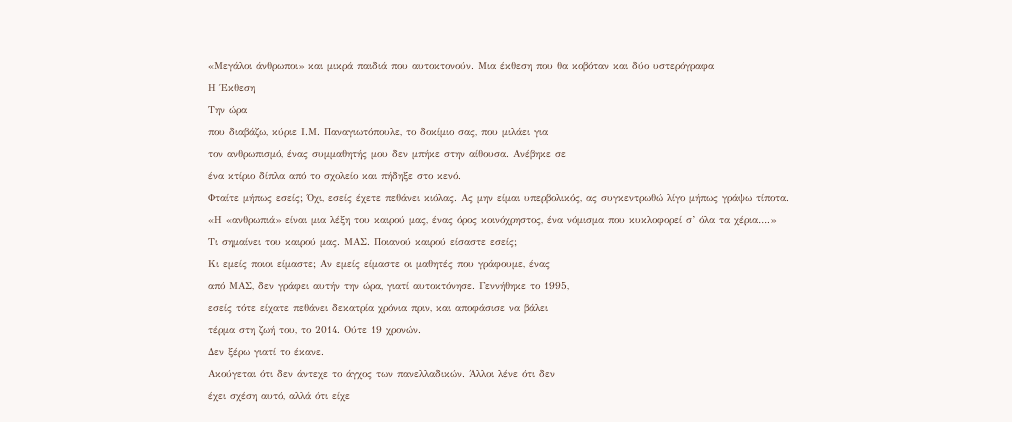«Μεγάλοι άνθρωποι» και μικρά παιδιά που αυτοκτονούν. Μια έκθεση που θα κοβόταν και δύο υστερόγραφα
Η Έκθεση
Την ώρα
που διαβάζω, κύριε Ι.Μ. Παναγιωτόπουλε, το δοκίμιο σας, που μιλάει για
τον ανθρωπισμό, ένας συμμαθητής μου δεν μπήκε στην αίθουσα. Ανέβηκε σε
ένα κτίριο δίπλα από το σχολείο και πήδηξε στο κενό.
Φταίτε μήπως εσείς; Όχι, εσείς έχετε πεθάνει κιόλας. Ας μην είμαι υπερβολικός, ας συγκεντρωθώ λίγο μήπως γράψω τίποτα.
«Η «ανθρωπιά» είναι μια λέξη του καιρού μας, ένας όρος κοινόχρηστος, ένα νόμισμα που κυκλοφορεί σ’ όλα τα χέρια….»
Τι σημαίνει του καιρού μας. ΜΑΣ. Ποιανού καιρού είσαστε εσείς;
Κι εμείς ποιοι είμαστε; Αν εμείς είμαστε οι μαθητές που γράφουμε, ένας
από ΜΑΣ, δεν γράφει αυτήν την ώρα, γιατί αυτοκτόνησε. Γεννήθηκε το 1995,
εσείς τότε είχατε πεθάνει δεκατρία χρόνια πριν, και αποφάσισε να βάλει
τέρμα στη ζωή του, το 2014. Ούτε 19 χρονών.
Δεν ξέρω γιατί το έκανε.
Ακούγεται ότι δεν άντεχε το άγχος των πανελλαδικών. Άλλοι λένε ότι δεν
έχει σχέση αυτό, αλλά ότι είχε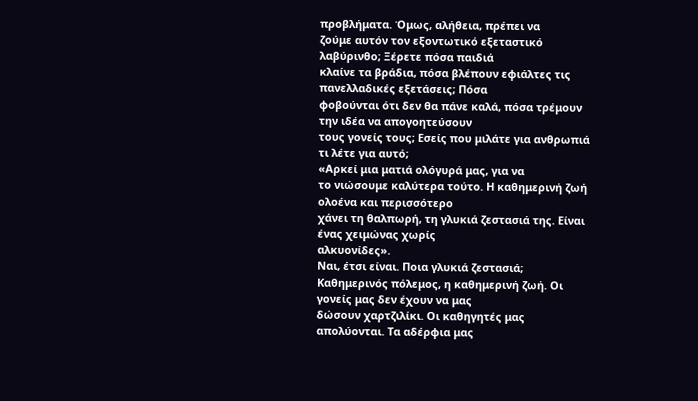προβλήματα. Όμως, αλήθεια, πρέπει να
ζούμε αυτόν τον εξοντωτικό εξεταστικό λαβύρινθο; Ξέρετε πόσα παιδιά
κλαίνε τα βράδια, πόσα βλέπουν εφιάλτες τις πανελλαδικές εξετάσεις; Πόσα
φοβούνται ότι δεν θα πάνε καλά, πόσα τρέμουν την ιδέα να απογοητεύσουν
τους γονείς τους; Εσείς που μιλάτε για ανθρωπιά τι λέτε για αυτό;
«Αρκεί μια ματιά ολόγυρά μας, για να
το νιώσουμε καλύτερα τούτο. Η καθημερινή ζωή ολοένα και περισσότερο
χάνει τη θαλπωρή, τη γλυκιά ζεστασιά της. Είναι ένας χειμώνας χωρίς
αλκυονίδες».
Ναι, έτσι είναι. Ποια γλυκιά ζεστασιά;
Καθημερινός πόλεμος, η καθημερινή ζωή. Οι γονείς μας δεν έχουν να μας
δώσουν χαρτζιλίκι. Οι καθηγητές μας απολύονται. Τα αδέρφια μας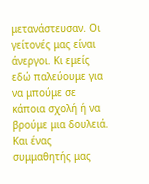μετανάστευσαν. Οι γείτονές μας είναι άνεργοι. Κι εμείς εδώ παλεύουμε για
να μπούμε σε κάποια σχολή ή να βρούμε μια δουλειά.
Και ένας συμμαθητής μας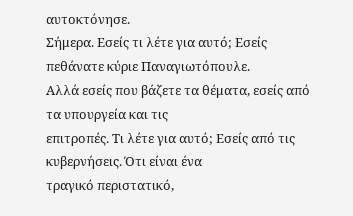αυτοκτόνησε.
Σήμερα. Εσείς τι λέτε για αυτό; Εσείς πεθάνατε κύριε Παναγιωτόπουλε.
Αλλά εσείς που βάζετε τα θέματα, εσείς από τα υπουργεία και τις
επιτροπές. Τι λέτε για αυτό; Εσείς από τις κυβερνήσεις. Ότι είναι ένα
τραγικό περιστατικό,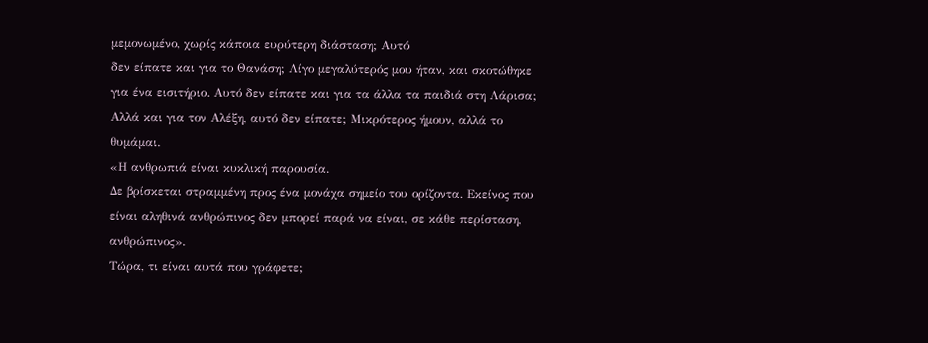μεμονωμένο, χωρίς κάποια ευρύτερη διάσταση; Αυτό
δεν είπατε και για το Θανάση; Λίγο μεγαλύτερός μου ήταν, και σκοτώθηκε
για ένα εισιτήριο. Αυτό δεν είπατε και για τα άλλα τα παιδιά στη Λάρισα;
Αλλά και για τον Αλέξη, αυτό δεν είπατε; Μικρότερος ήμουν, αλλά το
θυμάμαι.
«Η ανθρωπιά είναι κυκλική παρουσία.
Δε βρίσκεται στραμμένη προς ένα μονάχα σημείο του ορίζοντα. Εκείνος που
είναι αληθινά ανθρώπινος δεν μπορεί παρά να είναι, σε κάθε περίσταση,
ανθρώπινος».
Τώρα, τι είναι αυτά που γράφετε;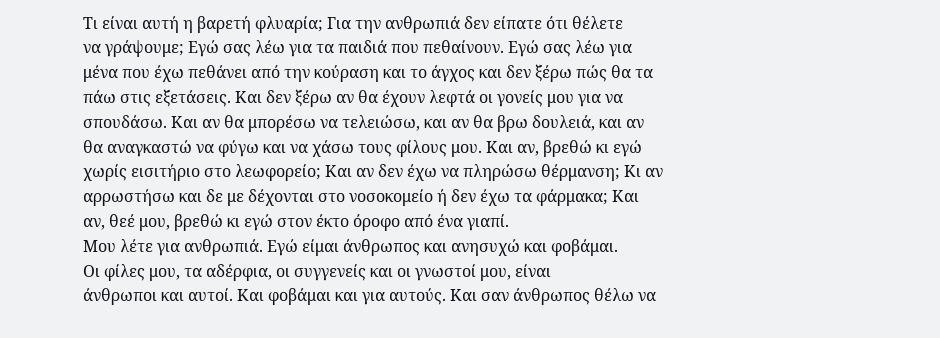Τι είναι αυτή η βαρετή φλυαρία; Για την ανθρωπιά δεν είπατε ότι θέλετε
να γράψουμε; Εγώ σας λέω για τα παιδιά που πεθαίνουν. Εγώ σας λέω για
μένα που έχω πεθάνει από την κούραση και το άγχος και δεν ξέρω πώς θα τα
πάω στις εξετάσεις. Και δεν ξέρω αν θα έχουν λεφτά οι γονείς μου για να
σπουδάσω. Και αν θα μπορέσω να τελειώσω, και αν θα βρω δουλειά, και αν
θα αναγκαστώ να φύγω και να χάσω τους φίλους μου. Και αν, βρεθώ κι εγώ
χωρίς εισιτήριο στο λεωφορείο; Και αν δεν έχω να πληρώσω θέρμανση; Κι αν
αρρωστήσω και δε με δέχονται στο νοσοκομείο ή δεν έχω τα φάρμακα; Και
αν, θεέ μου, βρεθώ κι εγώ στον έκτο όροφο από ένα γιαπί.
Μου λέτε για ανθρωπιά. Εγώ είμαι άνθρωπος και ανησυχώ και φοβάμαι.
Οι φίλες μου, τα αδέρφια, οι συγγενείς και οι γνωστοί μου, είναι
άνθρωποι και αυτοί. Και φοβάμαι και για αυτούς. Και σαν άνθρωπος θέλω να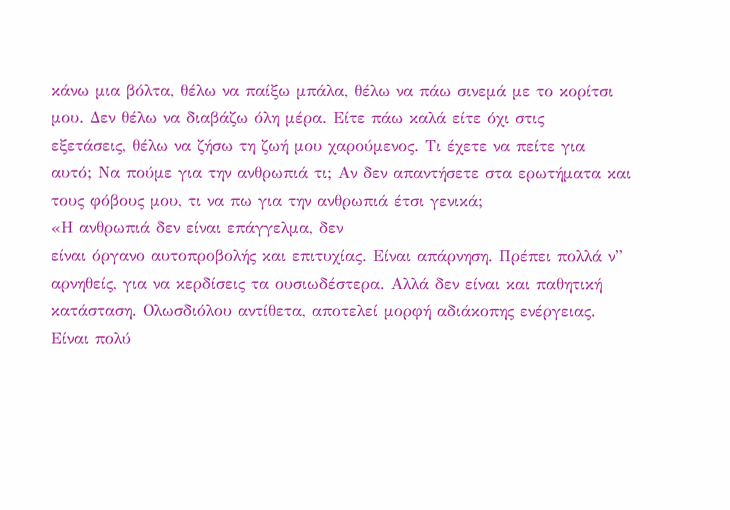κάνω μια βόλτα, θέλω να παίξω μπάλα, θέλω να πάω σινεμά με το κορίτσι
μου. Δεν θέλω να διαβάζω όλη μέρα. Είτε πάω καλά είτε όχι στις
εξετάσεις, θέλω να ζήσω τη ζωή μου χαρούμενος. Τι έχετε να πείτε για
αυτό; Να πούμε για την ανθρωπιά τι; Αν δεν απαντήσετε στα ερωτήματα και
τους φόβους μου, τι να πω για την ανθρωπιά έτσι γενικά;
«Η ανθρωπιά δεν είναι επάγγελμα, δεν
είναι όργανο αυτοπροβολής και επιτυχίας. Είναι απάρνηση. Πρέπει πολλά ν”
αρνηθείς, για να κερδίσεις τα ουσιωδέστερα. Αλλά δεν είναι και παθητική
κατάσταση. Ολωσδιόλου αντίθετα, αποτελεί μορφή αδιάκοπης ενέργειας.
Είναι πολύ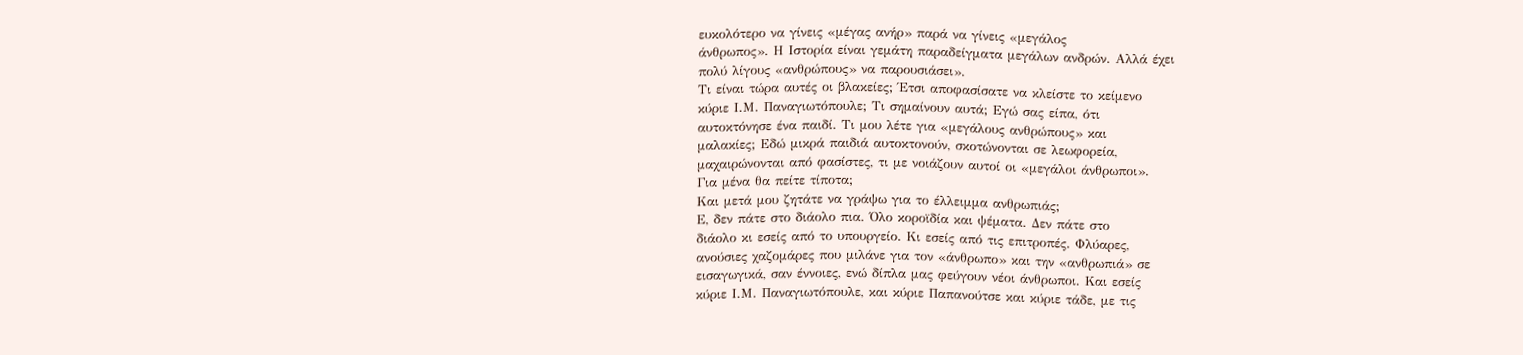ευκολότερο να γίνεις «μέγας ανήρ» παρά να γίνεις «μεγάλος
άνθρωπος». Η Ιστορία είναι γεμάτη παραδείγματα μεγάλων ανδρών. Αλλά έχει
πολύ λίγους «ανθρώπους» να παρουσιάσει».
Τι είναι τώρα αυτές οι βλακείες; Έτσι αποφασίσατε να κλείστε το κείμενο
κύριε Ι.Μ. Παναγιωτόπουλε; Τι σημαίνουν αυτά; Εγώ σας είπα, ότι
αυτοκτόνησε ένα παιδί. Τι μου λέτε για «μεγάλους ανθρώπους» και
μαλακίες; Εδώ μικρά παιδιά αυτοκτονούν, σκοτώνονται σε λεωφορεία,
μαχαιρώνονται από φασίστες, τι με νοιάζουν αυτοί οι «μεγάλοι άνθρωποι».
Για μένα θα πείτε τίποτα;
Και μετά μου ζητάτε να γράψω για το έλλειμμα ανθρωπιάς;
Ε, δεν πάτε στο διάολο πια. Όλο κοροϊδία και ψέματα. Δεν πάτε στο
διάολο κι εσείς από το υπουργείο. Κι εσείς από τις επιτροπές. Φλύαρες,
ανούσιες χαζομάρες που μιλάνε για τον «άνθρωπο» και την «ανθρωπιά» σε
εισαγωγικά, σαν έννοιες, ενώ δίπλα μας φεύγουν νέοι άνθρωποι. Και εσείς
κύριε Ι.Μ. Παναγιωτόπουλε, και κύριε Παπανούτσε και κύριε τάδε, με τις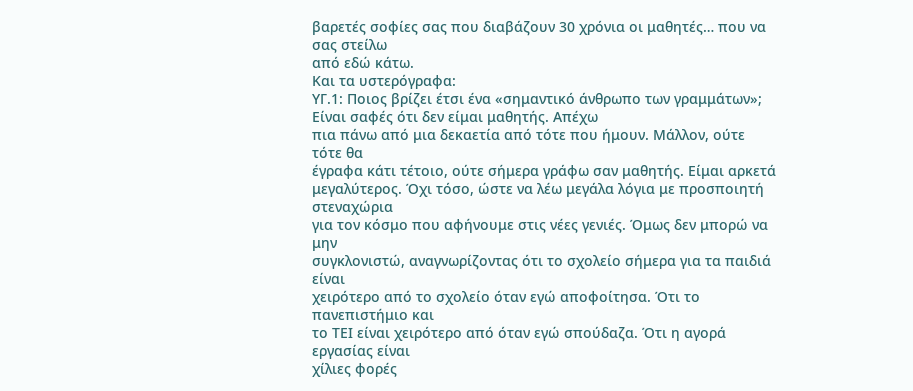βαρετές σοφίες σας που διαβάζουν 30 χρόνια οι μαθητές… που να σας στείλω
από εδώ κάτω.
Και τα υστερόγραφα:
ΥΓ.1: Ποιος βρίζει έτσι ένα «σημαντικό άνθρωπο των γραμμάτων»;
Είναι σαφές ότι δεν είμαι μαθητής. Απέχω
πια πάνω από μια δεκαετία από τότε που ήμουν. Μάλλον, ούτε τότε θα
έγραφα κάτι τέτοιο, ούτε σήμερα γράφω σαν μαθητής. Είμαι αρκετά
μεγαλύτερος. Όχι τόσο, ώστε να λέω μεγάλα λόγια με προσποιητή στεναχώρια
για τον κόσμο που αφήνουμε στις νέες γενιές. Όμως δεν μπορώ να μην
συγκλονιστώ, αναγνωρίζοντας ότι το σχολείο σήμερα για τα παιδιά είναι
χειρότερο από το σχολείο όταν εγώ αποφοίτησα. Ότι το πανεπιστήμιο και
το ΤΕΙ είναι χειρότερο από όταν εγώ σπούδαζα. Ότι η αγορά εργασίας είναι
χίλιες φορές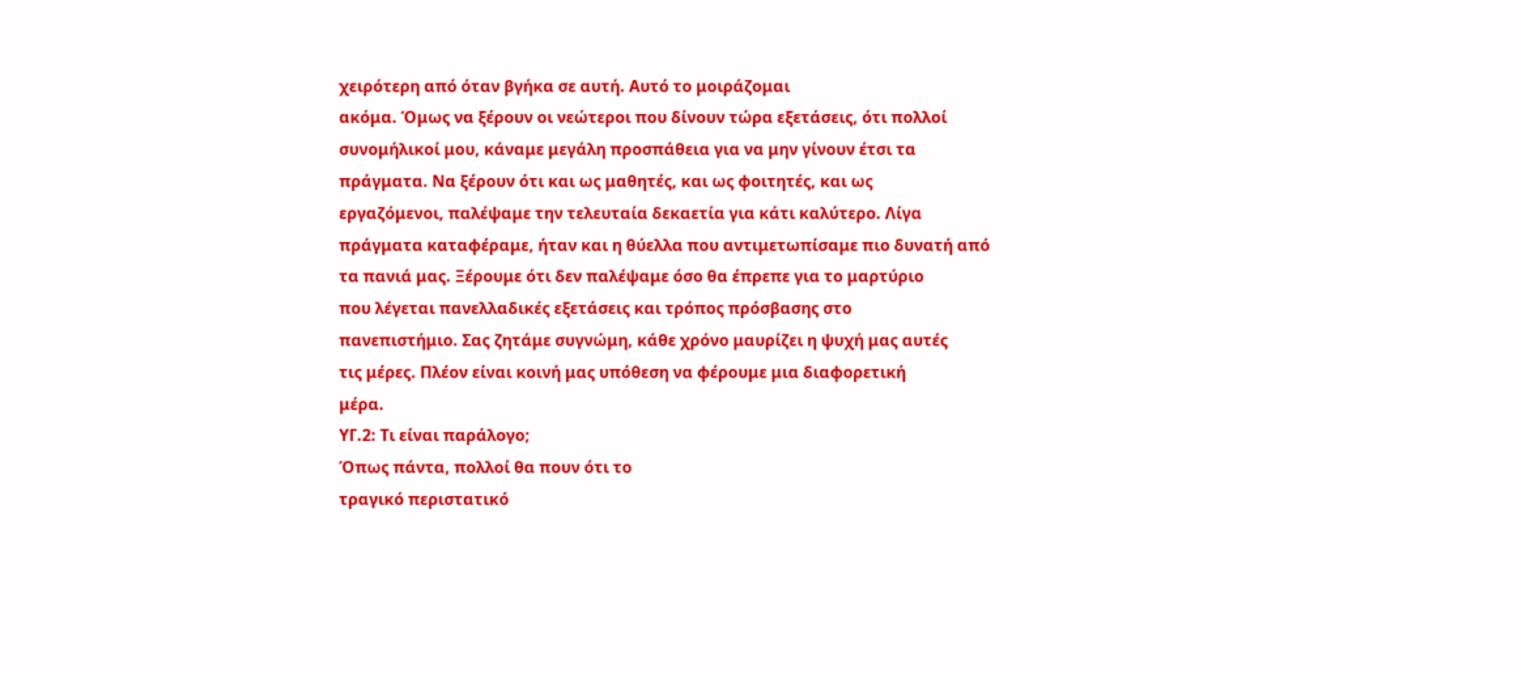χειρότερη από όταν βγήκα σε αυτή. Αυτό το μοιράζομαι
ακόμα. Όμως να ξέρουν οι νεώτεροι που δίνουν τώρα εξετάσεις, ότι πολλοί
συνομήλικοί μου, κάναμε μεγάλη προσπάθεια για να μην γίνουν έτσι τα
πράγματα. Να ξέρουν ότι και ως μαθητές, και ως φοιτητές, και ως
εργαζόμενοι, παλέψαμε την τελευταία δεκαετία για κάτι καλύτερο. Λίγα
πράγματα καταφέραμε, ήταν και η θύελλα που αντιμετωπίσαμε πιο δυνατή από
τα πανιά μας. Ξέρουμε ότι δεν παλέψαμε όσο θα έπρεπε για το μαρτύριο
που λέγεται πανελλαδικές εξετάσεις και τρόπος πρόσβασης στο
πανεπιστήμιο. Σας ζητάμε συγνώμη, κάθε χρόνο μαυρίζει η ψυχή μας αυτές
τις μέρες. Πλέον είναι κοινή μας υπόθεση να φέρουμε μια διαφορετική
μέρα.
ΥΓ.2: Τι είναι παράλογο;
Όπως πάντα, πολλοί θα πουν ότι το
τραγικό περιστατικό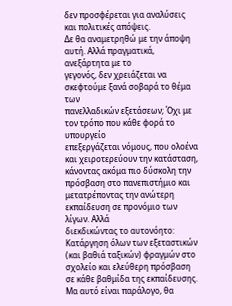δεν προσφέρεται για αναλύσεις και πολιτικές απόψεις.
Δε θα αναμετρηθώ με την άποψη αυτή. Αλλά πραγματικά, ανεξάρτητα με το
γεγονός, δεν χρειάζεται να σκεφτούμε ξανά σοβαρά το θέμα των
πανελλαδικών εξετάσεων; Όχι με τον τρόπο που κάθε φορά το υπουργείο
επεξεργάζεται νόμους, που ολοένα και χειροτερεύουν την κατάσταση,
κάνοντας ακόμα πιο δύσκολη την πρόσβαση στο πανεπιστήμιο και
μετατρέποντας την ανώτερη εκπαίδευση σε προνόμιο των λίγων. Αλλά
διεκδικώντας το αυτονόητο: Κατάργηση όλων των εξεταστικών (και βαθιά ταξικών) φραγμών στο σχολείο και ελεύθερη πρόσβαση σε κάθε βαθμίδα της εκπαίδευσης.
Μα αυτό είναι παράλογο, θα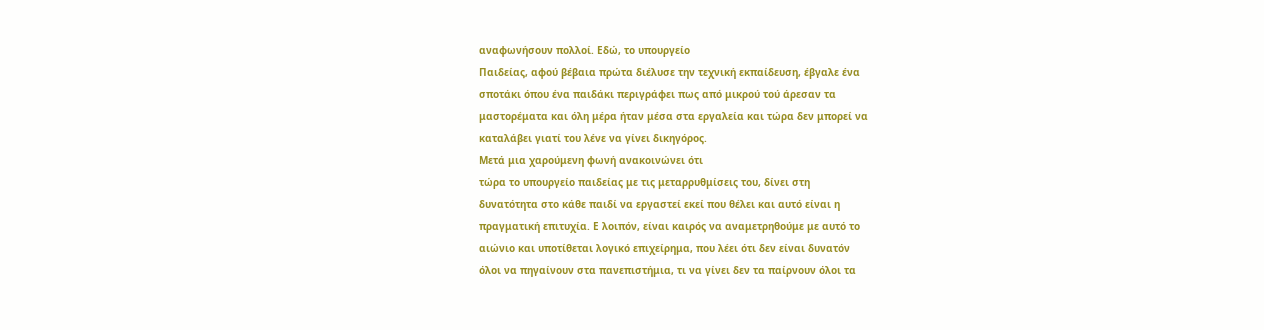αναφωνήσουν πολλοί. Εδώ, το υπουργείο
Παιδείας, αφού βέβαια πρώτα διέλυσε την τεχνική εκπαίδευση, έβγαλε ένα
σποτάκι όπου ένα παιδάκι περιγράφει πως από μικρού τού άρεσαν τα
μαστορέματα και όλη μέρα ήταν μέσα στα εργαλεία και τώρα δεν μπορεί να
καταλάβει γιατί του λένε να γίνει δικηγόρος.
Μετά μια χαρούμενη φωνή ανακοινώνει ότι
τώρα το υπουργείο παιδείας με τις μεταρρυθμίσεις του, δίνει στη
δυνατότητα στο κάθε παιδί να εργαστεί εκεί που θέλει και αυτό είναι η
πραγματική επιτυχία. Ε λοιπόν, είναι καιρός να αναμετρηθούμε με αυτό το
αιώνιο και υποτίθεται λογικό επιχείρημα, που λέει ότι δεν είναι δυνατόν
όλοι να πηγαίνουν στα πανεπιστήμια, τι να γίνει δεν τα παίρνουν όλοι τα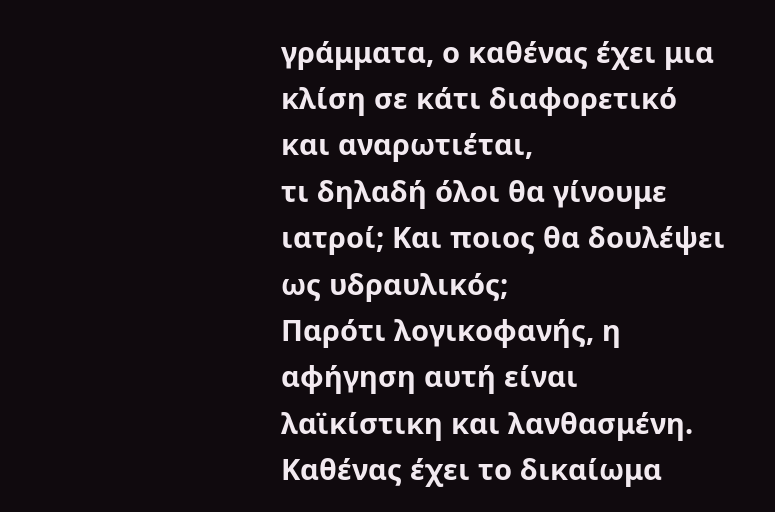γράμματα, ο καθένας έχει μια κλίση σε κάτι διαφορετικό και αναρωτιέται,
τι δηλαδή όλοι θα γίνουμε ιατροί; Και ποιος θα δουλέψει ως υδραυλικός;
Παρότι λογικοφανής, η αφήγηση αυτή είναι λαϊκίστικη και λανθασμένη.
Καθένας έχει το δικαίωμα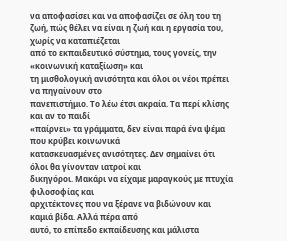να αποφασίσει και να αποφασίζει σε όλη του τη
ζωή, πώς θέλει να είναι η ζωή και η εργασία του, χωρίς να καταπιέζεται
από το εκπαιδευτικό σύστημα, τους γονείς, την «κοινωνική καταξίωση» και
τη μισθολογική ανισότητα και όλοι οι νέοι πρέπει να πηγαίνουν στο
πανεπιστήμιο. Το λέω έτσι ακραία. Τα περί κλίσης και αν το παιδί
«παίρνει» τα γράμματα, δεν είναι παρά ένα ψέμα που κρύβει κοινωνικά
κατασκευασμένες ανισότητες. Δεν σημαίνει ότι όλοι θα γίνονταν ιατροί και
δικηγόροι. Μακάρι να είχαμε μαραγκούς με πτυχία φιλοσοφίας και
αρχιτέκτονες που να ξέρανε να βιδώνουν και καμιά βίδα. Αλλά πέρα από
αυτό, το επίπεδο εκπαίδευσης και μάλιστα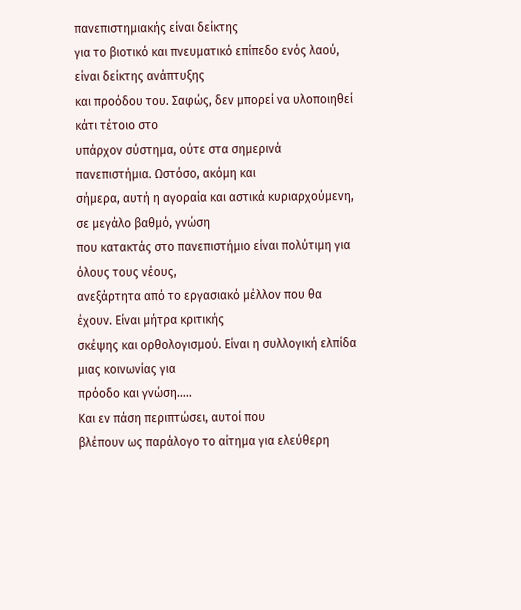πανεπιστημιακής είναι δείκτης
για το βιοτικό και πνευματικό επίπεδο ενός λαού, είναι δείκτης ανάπτυξης
και προόδου του. Σαφώς, δεν μπορεί να υλοποιηθεί κάτι τέτοιο στο
υπάρχον σύστημα, ούτε στα σημερινά πανεπιστήμια. Ωστόσο, ακόμη και
σήμερα, αυτή η αγοραία και αστικά κυριαρχούμενη, σε μεγάλο βαθμό, γνώση
που κατακτάς στο πανεπιστήμιο είναι πολύτιμη για όλους τους νέους,
ανεξάρτητα από το εργασιακό μέλλον που θα έχουν. Είναι μήτρα κριτικής
σκέψης και ορθολογισμού. Είναι η συλλογική ελπίδα μιας κοινωνίας για
πρόοδο και γνώση…..
Και εν πάση περιπτώσει, αυτοί που
βλέπουν ως παράλογο το αίτημα για ελεύθερη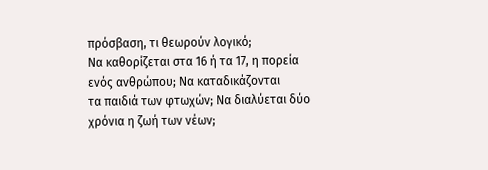πρόσβαση, τι θεωρούν λογικό;
Να καθορίζεται στα 16 ή τα 17, η πορεία ενός ανθρώπου; Να καταδικάζονται
τα παιδιά των φτωχών; Να διαλύεται δύο χρόνια η ζωή των νέων;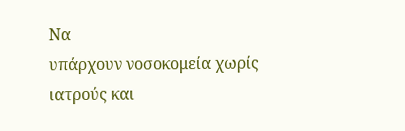Να
υπάρχουν νοσοκομεία χωρίς ιατρούς και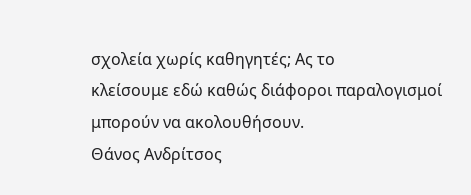σχολεία χωρίς καθηγητές; Ας το
κλείσουμε εδώ καθώς διάφοροι παραλογισμοί μπορούν να ακολουθήσουν.
Θάνος Ανδρίτσος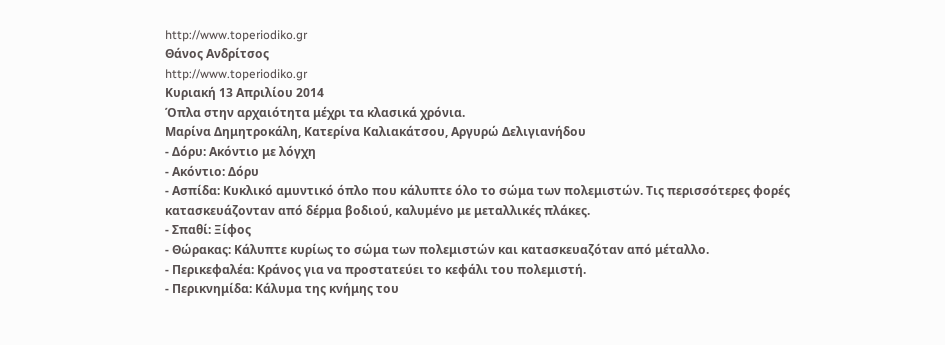http://www.toperiodiko.gr
Θάνος Ανδρίτσος
http://www.toperiodiko.gr
Κυριακή 13 Απριλίου 2014
Όπλα στην αρχαιότητα μέχρι τα κλασικά χρόνια.
Μαρίνα Δημητροκάλη, Κατερίνα Καλιακάτσου, Αργυρώ Δελιγιανήδου
- Δόρυ: Ακόντιο με λόγχη
- Ακόντιο: Δόρυ
- Ασπίδα: Κυκλικό αμυντικό όπλο που κάλυπτε όλο το σώμα των πολεμιστών. Τις περισσότερες φορές κατασκευάζονταν από δέρμα βοδιού, καλυμένο με μεταλλικές πλάκες.
- Σπαθί: Ξίφος
- Θώρακας: Κάλυπτε κυρίως το σώμα των πολεμιστών και κατασκευαζόταν από μέταλλο.
- Περικεφαλέα: Κράνος για να προστατεύει το κεφάλι του πολεμιστή.
- Περικνημίδα: Κάλυμα της κνήμης του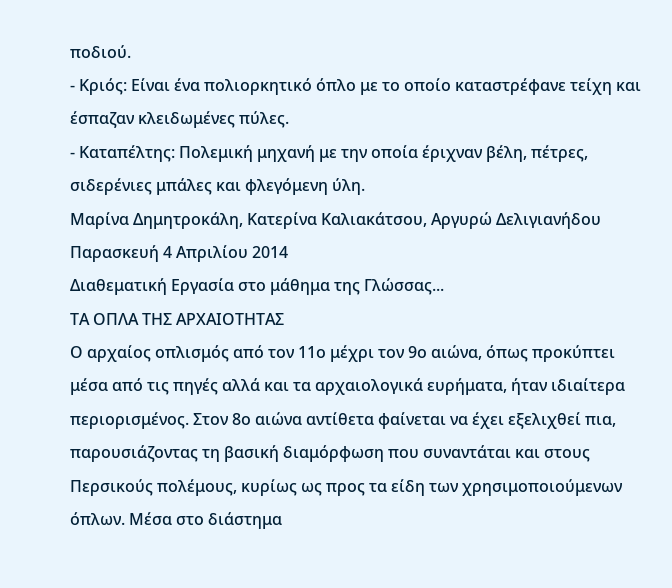ποδιού.
- Κριός: Είναι ένα πολιορκητικό όπλο με το οποίο καταστρέφανε τείχη και έσπαζαν κλειδωμένες πύλες.
- Καταπέλτης: Πολεμική μηχανή με την οποία έριχναν βέλη, πέτρες, σιδερένιες μπάλες και φλεγόμενη ύλη.
Μαρίνα Δημητροκάλη, Κατερίνα Καλιακάτσου, Αργυρώ Δελιγιανήδου
Παρασκευή 4 Απριλίου 2014
Διαθεματική Εργασία στο μάθημα της Γλώσσας...
TΑ ΟΠΛΑ ΤΗΣ ΑΡΧΑΙΟΤΗΤΑΣ
Ο αρχαίος οπλισμός από τον 11ο μέχρι τον 9ο αιώνα, όπως προκύπτει μέσα από τις πηγές αλλά και τα αρχαιολογικά ευρήματα, ήταν ιδιαίτερα περιορισμένος. Στον 8ο αιώνα αντίθετα φαίνεται να έχει εξελιχθεί πια, παρουσιάζοντας τη βασική διαμόρφωση που συναντάται και στους Περσικούς πολέμους, κυρίως ως προς τα είδη των χρησιμοποιούμενων όπλων. Μέσα στο διάστημα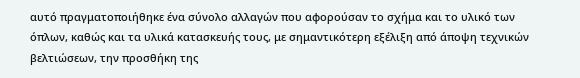αυτό πραγματοποιήθηκε ένα σύνολο αλλαγών που αφορούσαν το σχήμα και το υλικό των όπλων, καθώς και τα υλικά κατασκευής τους, με σημαντικότερη εξέλιξη από άποψη τεχνικών βελτιώσεων, την προσθήκη της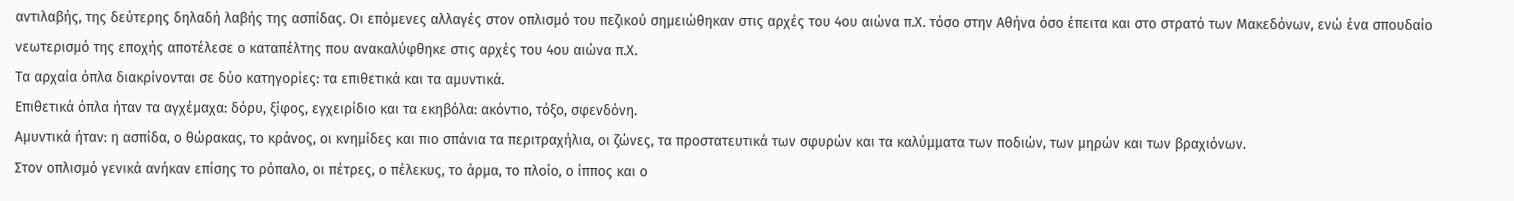αντιλαβής, της δεύτερης δηλαδή λαβής της ασπίδας. Οι επόμενες αλλαγές στον οπλισμό του πεζικού σημειώθηκαν στις αρχές του 4ου αιώνα π.Χ. τόσο στην Αθήνα όσο έπειτα και στο στρατό των Μακεδόνων, ενώ ένα σπουδαίο νεωτερισμό της εποχής αποτέλεσε ο καταπέλτης που ανακαλύφθηκε στις αρχές του 4ου αιώνα π.Χ.
Τα αρχαία όπλα διακρίνονται σε δύο κατηγορίες: τα επιθετικά και τα αμυντικά.
Επιθετικά όπλα ήταν τα αγχέμαχα: δόρυ, ξίφος, εγχειρίδιο και τα εκηβόλα: ακόντιο, τόξο, σφενδόνη.
Αμυντικά ήταν: η ασπίδα, ο θώρακας, το κράνος, οι κνημίδες και πιο σπάνια τα περιτραχήλια, οι ζώνες, τα προστατευτικά των σφυρών και τα καλύμματα των ποδιών, των μηρών και των βραχιόνων.
Στον οπλισμό γενικά ανήκαν επίσης το ρόπαλο, οι πέτρες, ο πέλεκυς, το άρμα, το πλοίο, ο ίππος και ο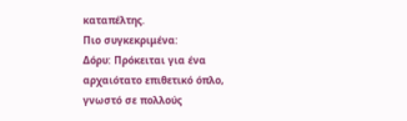καταπέλτης.
Πιο συγκεκριμένα:
Δόρυ: Πρόκειται για ένα αρχαιότατο επιθετικό όπλο, γνωστό σε πολλούς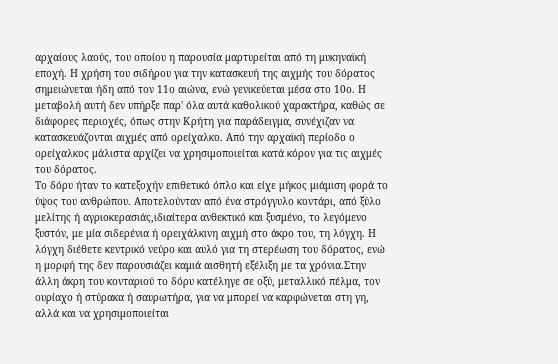αρχαίους λαούς, του οποίου η παρουσία μαρτυρείται από τη μυκηναϊκή εποχή. Η χρήση του σιδήρου για την κατασκευή της αιχμής του δόρατος σημειώνεται ήδη από τον 11ο αιώνα, ενώ γενικεύεται μέσα στο 10ο. Η μεταβολή αυτή δεν υπήρξε παρ' όλα αυτά καθολικού χαρακτήρα, καθώς σε διάφορες περιοχές, όπως στην Κρήτη για παράδειγμα, συνέχιζαν να κατασκευάζονται αιχμές από ορείχαλκο. Από την αρχαϊκή περίοδο ο ορείχαλκος μάλιστα αρχίζει να χρησιμοποιείται κατά κόρον για τις αιχμές του δόρατος.
Το δόρυ ήταν το κατεξοχήν επιθετικό όπλο και είχε μήκος μιάμιση φορά το ύψος του ανθρώπου. Αποτελούνταν από ένα στρόγγυλο κοντάρι, από ξύλο μελίτης ή αγριοκερασιάς,ιδιαίτερα ανθεκτικό και ξυσμένο, το λεγόμενο ξυστόν, με μία σιδερένια ή ορειχάλκινη αιχμή στο άκρο του, τη λόγχη. Η λόγχη διέθετε κεντρικό νεύρο και αυλό για τη στερέωση του δόρατος, ενώ η μορφή της δεν παρουσιάζει καμιά αισθητή εξέλιξη με τα χρόνια.Στην άλλη άκρη του κονταριού το δόρυ κατέληγε σε οξύ, μεταλλικό πέλμα, τον ουρίαχο ή στύρακα ή σαυρωτήρα, για να μπορεί να καρφώνεται στη γη, αλλά και να χρησιμοποιείται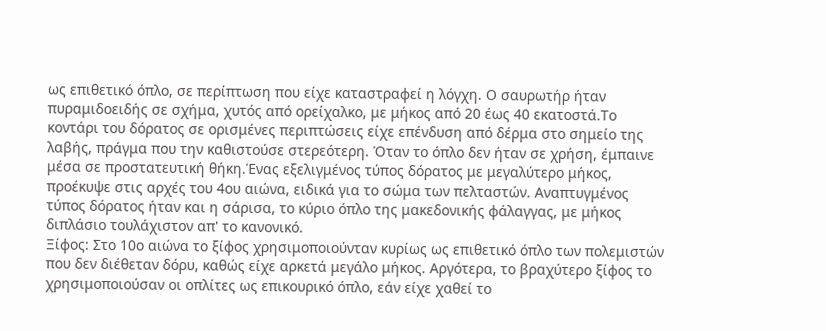ως επιθετικό όπλο, σε περίπτωση που είχε καταστραφεί η λόγχη. Ο σαυρωτήρ ήταν πυραμιδοειδής σε σχήμα, χυτός από ορείχαλκο, με μήκος από 20 έως 40 εκατοστά.Το κοντάρι του δόρατος σε ορισμένες περιπτώσεις είχε επένδυση από δέρμα στο σημείο της λαβής, πράγμα που την καθιστούσε στερεότερη. Όταν το όπλο δεν ήταν σε χρήση, έμπαινε μέσα σε προστατευτική θήκη.Ένας εξελιγμένος τύπος δόρατος με μεγαλύτερο μήκος, προέκυψε στις αρχές του 4ου αιώνα, ειδικά για το σώμα των πελταστών. Αναπτυγμένος τύπος δόρατος ήταν και η σάρισα, το κύριο όπλο της μακεδονικής φάλαγγας, με μήκος διπλάσιο τουλάχιστον απ' το κανονικό.
Ξίφος: Στο 10ο αιώνα το ξίφος χρησιμοποιούνταν κυρίως ως επιθετικό όπλο των πολεμιστών που δεν διέθεταν δόρυ, καθώς είχε αρκετά μεγάλο μήκος. Αργότερα, το βραχύτερο ξίφος το χρησιμοποιούσαν οι οπλίτες ως επικουρικό όπλο, εάν είχε χαθεί το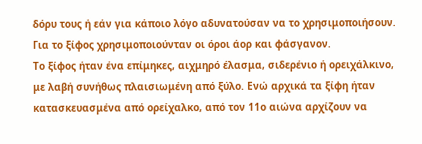δόρυ τους ή εάν για κάποιο λόγο αδυνατούσαν να το χρησιμοποιήσουν. Για το ξίφος χρησιμοποιούνταν οι όροι άορ και φάσγανον.
Το ξίφος ήταν ένα επίμηκες, αιχμηρό έλασμα, σιδερένιο ή ορειχάλκινο, με λαβή συνήθως πλαισιωμένη από ξύλο. Ενώ αρχικά τα ξίφη ήταν κατασκευασμένα από ορείχαλκο, από τον 11ο αιώνα αρχίζουν να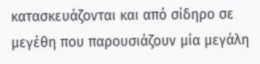κατασκευάζονται και από σίδηρο σε μεγέθη που παρουσιάζουν μία μεγάλη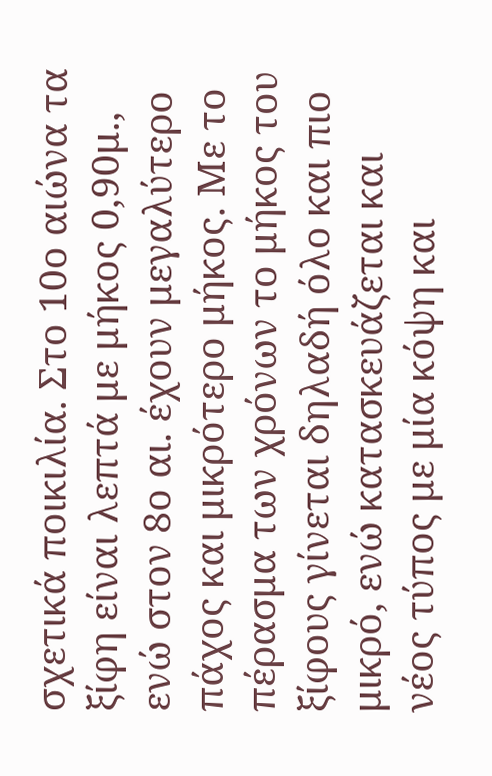σχετικά ποικιλία. Στο 10ο αιώνα τα ξίφη είναι λεπτά με μήκος 0,90μ., ενώ στον 8ο αι. έχουν μεγαλύτερο πάχος και μικρότερο μήκος. Με το πέρασμα των χρόνων το μήκος του ξίφους γίνεται δηλαδή όλο και πιο μικρό, ενώ κατασκευάζεται και νέος τύπος με μία κόψη και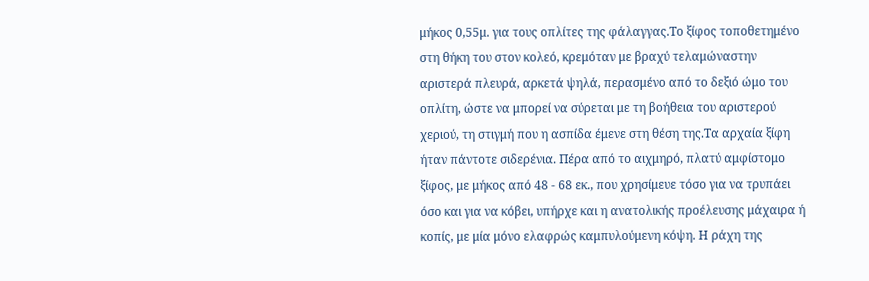μήκος 0,55μ. για τους οπλίτες της φάλαγγας.Το ξίφος τοποθετημένο στη θήκη του στον κολεό, κρεμόταν με βραχύ τελαμώναστην αριστερά πλευρά, αρκετά ψηλά, περασμένο από το δεξιό ώμο του οπλίτη, ώστε να μπορεί να σύρεται με τη βοήθεια του αριστερού χεριού, τη στιγμή που η ασπίδα έμενε στη θέση της.Τα αρχαία ξίφη ήταν πάντοτε σιδερένια. Πέρα από το αιχμηρό, πλατύ αμφίστομο ξίφος, με μήκος από 48 - 68 εκ., που χρησίμευε τόσο για να τρυπάει όσο και για να κόβει, υπήρχε και η ανατολικής προέλευσης μάχαιρα ή κοπίς, με μία μόνο ελαφρώς καμπυλούμενη κόψη. Η ράχη της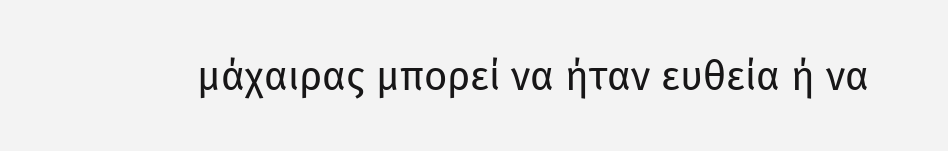μάχαιρας μπορεί να ήταν ευθεία ή να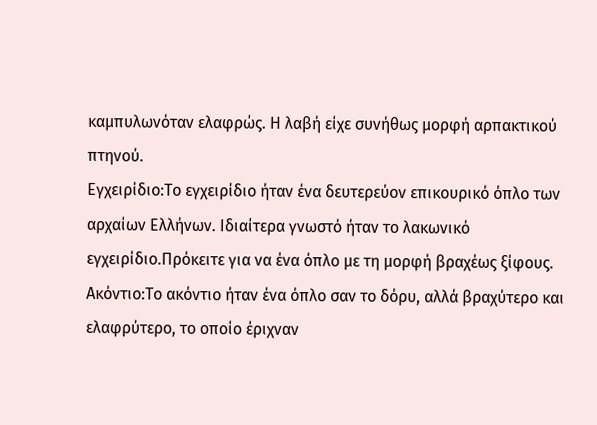καμπυλωνόταν ελαφρώς. Η λαβή είχε συνήθως μορφή αρπακτικού πτηνού.
Εγχειρίδιο:Το εγχειρίδιο ήταν ένα δευτερεύον επικουρικό όπλο των αρχαίων Ελλήνων. Ιδιαίτερα γνωστό ήταν το λακωνικό εγχειρίδιο.Πρόκειτε για να ένα όπλο με τη μορφή βραχέως ξίφους.
Ακόντιο:Το ακόντιο ήταν ένα όπλο σαν το δόρυ, αλλά βραχύτερο και ελαφρύτερο, το οποίο έριχναν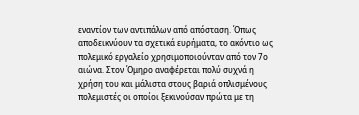εναντίον των αντιπάλων από απόσταση. Όπως αποδεικνύουν τα σχετικά ευρήματα, το ακόντιο ως πολεμικό εργαλείο χρησιμοποιούνταν από τον 7ο αιώνα. Στον Όμηρο αναφέρεται πολύ συχνά η χρήση του και μάλιστα στους βαριά οπλισμένους πολεμιστές οι οποίοι ξεκινούσαν πρώτα με τη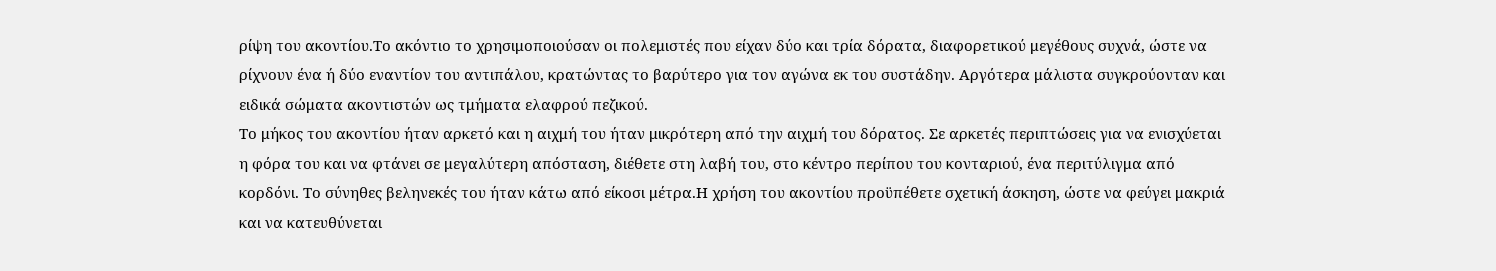ρίψη του ακοντίου.Το ακόντιο το χρησιμοποιούσαν οι πολεμιστές που είχαν δύο και τρία δόρατα, διαφορετικού μεγέθους συχνά, ώστε να ρίχνουν ένα ή δύο εναντίον του αντιπάλου, κρατώντας το βαρύτερο για τον αγώνα εκ του συστάδην. Αργότερα μάλιστα συγκρούονταν και ειδικά σώματα ακοντιστών ως τμήματα ελαφρού πεζικού.
Το μήκος του ακοντίου ήταν αρκετό και η αιχμή του ήταν μικρότερη από την αιχμή του δόρατος. Σε αρκετές περιπτώσεις για να ενισχύεται η φόρα του και να φτάνει σε μεγαλύτερη απόσταση, διέθετε στη λαβή του, στο κέντρο περίπου του κονταριού, ένα περιτύλιγμα από κορδόνι. Το σύνηθες βεληνεκές του ήταν κάτω από είκοσι μέτρα.Η χρήση του ακοντίου προϋπέθετε σχετική άσκηση, ώστε να φεύγει μακριά και να κατευθύνεται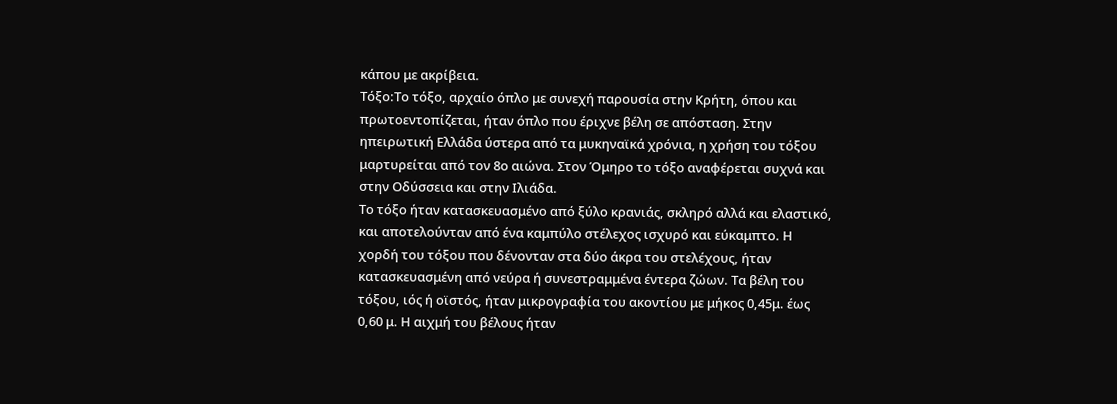κάπου με ακρίβεια.
Τόξο:Το τόξο, αρχαίο όπλο με συνεχή παρουσία στην Κρήτη, όπου και πρωτοεντοπίζεται, ήταν όπλο που έριχνε βέλη σε απόσταση. Στην ηπειρωτική Ελλάδα ύστερα από τα μυκηναϊκά χρόνια, η χρήση του τόξου μαρτυρείται από τον 8ο αιώνα. Στον Όμηρο το τόξο αναφέρεται συχνά και στην Οδύσσεια και στην Ιλιάδα.
Το τόξο ήταν κατασκευασμένο από ξύλο κρανιάς, σκληρό αλλά και ελαστικό, και αποτελούνταν από ένα καμπύλο στέλεχος ισχυρό και εύκαμπτο. Η χορδή του τόξου που δένονταν στα δύο άκρα του στελέχους, ήταν κατασκευασμένη από νεύρα ή συνεστραμμένα έντερα ζώων. Τα βέλη του τόξου, ιός ή οϊστός, ήταν μικρογραφία του ακοντίου με μήκος 0,45μ. έως 0,60 μ. Η αιχμή του βέλους ήταν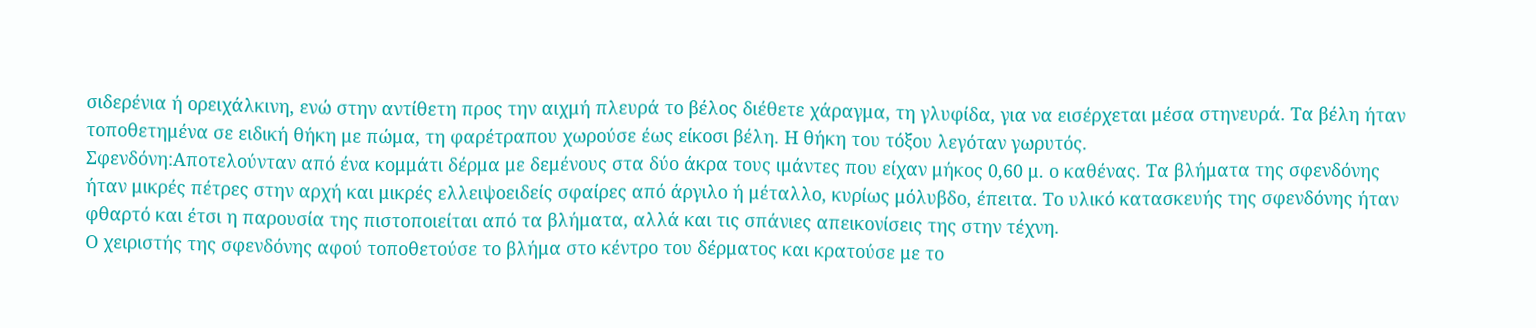σιδερένια ή ορειχάλκινη, ενώ στην αντίθετη προς την αιχμή πλευρά το βέλος διέθετε χάραγμα, τη γλυφίδα, για να εισέρχεται μέσα στηνευρά. Τα βέλη ήταν τοποθετημένα σε ειδική θήκη με πώμα, τη φαρέτραπου χωρούσε έως είκοσι βέλη. Η θήκη του τόξου λεγόταν γωρυτός.
Σφενδόνη:Αποτελούνταν από ένα κομμάτι δέρμα με δεμένους στα δύο άκρα τους ιμάντες που είχαν μήκος 0,60 μ. ο καθένας. Τα βλήματα της σφενδόνης ήταν μικρές πέτρες στην αρχή και μικρές ελλειψοειδείς σφαίρες από άργιλο ή μέταλλο, κυρίως μόλυβδο, έπειτα. Το υλικό κατασκευής της σφενδόνης ήταν φθαρτό και έτσι η παρουσία της πιστοποιείται από τα βλήματα, αλλά και τις σπάνιες απεικονίσεις της στην τέχνη.
Ο χειριστής της σφενδόνης αφού τοποθετούσε το βλήμα στο κέντρο του δέρματος και κρατούσε με το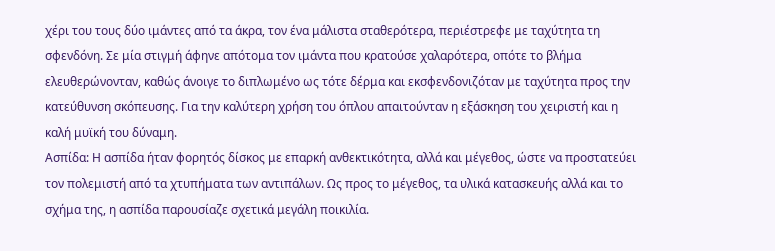χέρι του τους δύο ιμάντες από τα άκρα, τον ένα μάλιστα σταθερότερα, περιέστρεφε με ταχύτητα τη σφενδόνη. Σε μία στιγμή άφηνε απότομα τον ιμάντα που κρατούσε χαλαρότερα, οπότε το βλήμα ελευθερώνονταν, καθώς άνοιγε το διπλωμένο ως τότε δέρμα και εκσφενδονιζόταν με ταχύτητα προς την κατεύθυνση σκόπευσης. Για την καλύτερη χρήση του όπλου απαιτούνταν η εξάσκηση του χειριστή και η καλή μυϊκή του δύναμη.
Ασπίδα: Η ασπίδα ήταν φορητός δίσκος με επαρκή ανθεκτικότητα, αλλά και μέγεθος, ώστε να προστατεύει τον πολεμιστή από τα χτυπήματα των αντιπάλων. Ως προς το μέγεθος, τα υλικά κατασκευής αλλά και το σχήμα της, η ασπίδα παρουσίαζε σχετικά μεγάλη ποικιλία.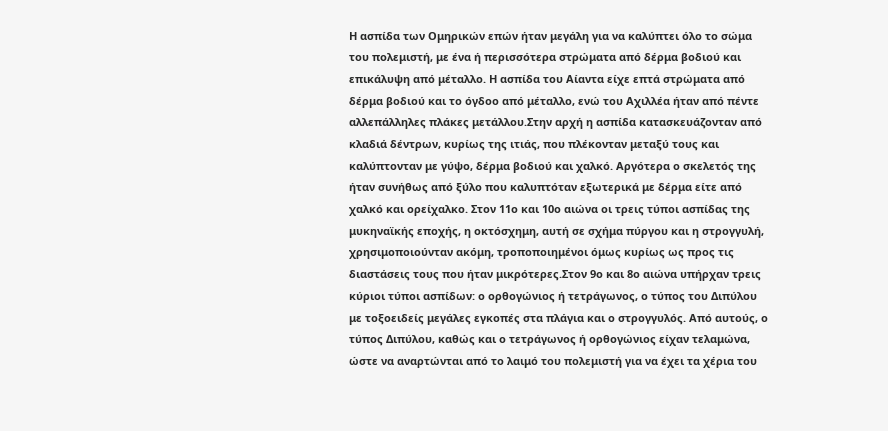Η ασπίδα των Ομηρικών επών ήταν μεγάλη για να καλύπτει όλο το σώμα του πολεμιστή, με ένα ή περισσότερα στρώματα από δέρμα βοδιού και επικάλυψη από μέταλλο. Η ασπίδα του Αίαντα είχε επτά στρώματα από δέρμα βοδιού και το όγδοο από μέταλλο, ενώ του Αχιλλέα ήταν από πέντε αλλεπάλληλες πλάκες μετάλλου.Στην αρχή η ασπίδα κατασκευάζονταν από κλαδιά δέντρων, κυρίως της ιτιάς, που πλέκονταν μεταξύ τους και καλύπτονταν με γύψο, δέρμα βοδιού και χαλκό. Αργότερα ο σκελετός της ήταν συνήθως από ξύλο που καλυπτόταν εξωτερικά με δέρμα είτε από χαλκό και ορείχαλκο. Στον 11ο και 10ο αιώνα οι τρεις τύποι ασπίδας της μυκηναϊκής εποχής, η οκτόσχημη, αυτή σε σχήμα πύργου και η στρογγυλή, χρησιμοποιούνταν ακόμη, τροποποιημένοι όμως κυρίως ως προς τις διαστάσεις τους που ήταν μικρότερες.Στον 9ο και 8ο αιώνα υπήρχαν τρεις κύριοι τύποι ασπίδων: ο ορθογώνιος ή τετράγωνος, ο τύπος του Διπύλου με τοξοειδείς μεγάλες εγκοπές στα πλάγια και ο στρογγυλός. Από αυτούς, ο τύπος Διπύλου, καθώς και ο τετράγωνος ή ορθογώνιος είχαν τελαμώνα, ώστε να αναρτώνται από το λαιμό του πολεμιστή για να έχει τα χέρια του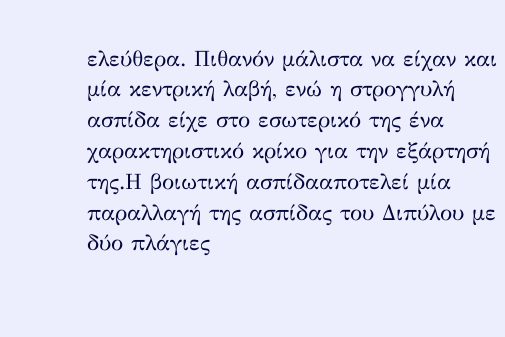ελεύθερα. Πιθανόν μάλιστα να είχαν και μία κεντρική λαβή, ενώ η στρογγυλή ασπίδα είχε στο εσωτερικό της ένα χαρακτηριστικό κρίκο για την εξάρτησή της.Η βοιωτική ασπίδααποτελεί μία παραλλαγή της ασπίδας του Διπύλου με δύο πλάγιες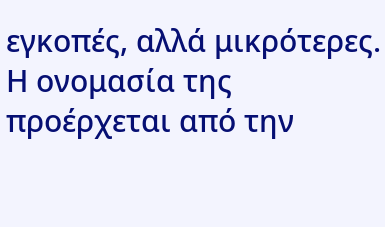εγκοπές, αλλά μικρότερες. Η ονομασία της προέρχεται από την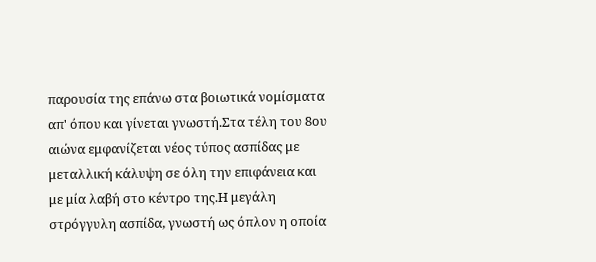παρουσία της επάνω στα βοιωτικά νομίσματα απ' όπου και γίνεται γνωστή.Στα τέλη του 8ου αιώνα εμφανίζεται νέος τύπος ασπίδας με μεταλλική κάλυψη σε όλη την επιφάνεια και με μία λαβή στο κέντρο της.Η μεγάλη στρόγγυλη ασπίδα, γνωστή ως όπλον η οποία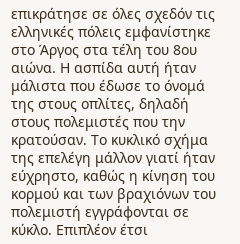επικράτησε σε όλες σχεδόν τις ελληνικές πόλεις εμφανίστηκε στο Άργος στα τέλη του 8ου αιώνα. Η ασπίδα αυτή ήταν μάλιστα που έδωσε το όνομά της στους οπλίτες, δηλαδή στους πολεμιστές που την κρατούσαν. Το κυκλικό σχήμα της επελέγη μάλλον γιατί ήταν εύχρηστο, καθώς η κίνηση του κορμού και των βραχιόνων του πολεμιστή εγγράφονται σε κύκλο. Επιπλέον έτσι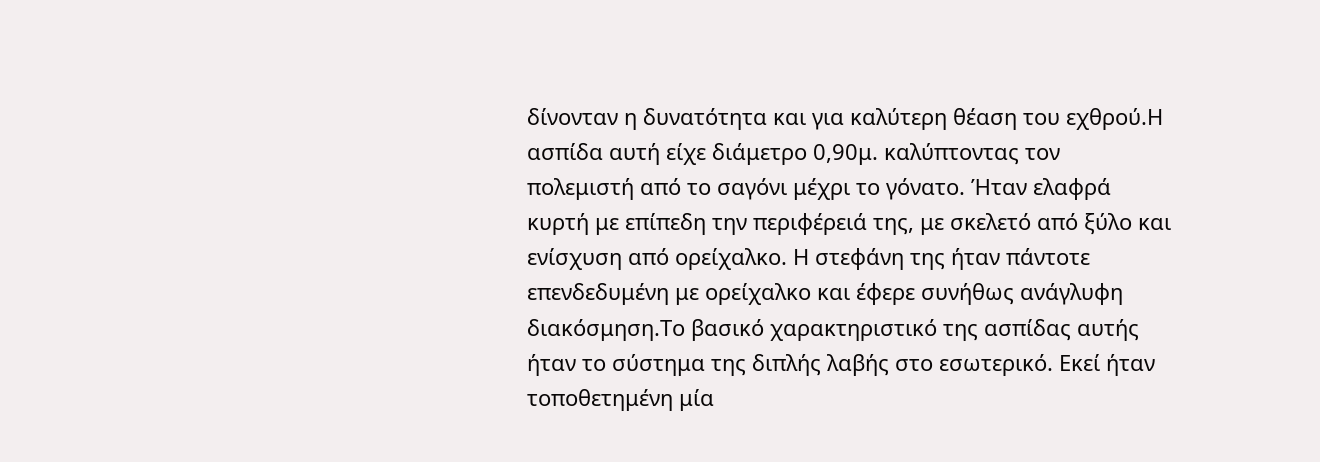δίνονταν η δυνατότητα και για καλύτερη θέαση του εχθρού.Η ασπίδα αυτή είχε διάμετρο 0,90μ. καλύπτοντας τον πολεμιστή από το σαγόνι μέχρι το γόνατο. Ήταν ελαφρά κυρτή με επίπεδη την περιφέρειά της, με σκελετό από ξύλο και ενίσχυση από ορείχαλκο. Η στεφάνη της ήταν πάντοτε επενδεδυμένη με ορείχαλκο και έφερε συνήθως ανάγλυφη διακόσμηση.Το βασικό χαρακτηριστικό της ασπίδας αυτής ήταν το σύστημα της διπλής λαβής στο εσωτερικό. Εκεί ήταν τοποθετημένη μία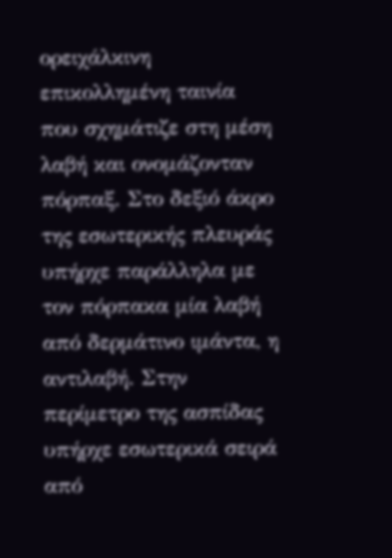ορειχάλκινη επικολλημένη ταινία που σχημάτιζε στη μέση λαβή και ονομάζονταν πόρπαξ. Στο δεξιό άκρο της εσωτερικής πλευράς υπήρχε παράλληλα με τον πόρπακα μία λαβή από δερμάτινο ιμάντα, η αντιλαβή. Στην περίμετρο της ασπίδας υπήρχε εσωτερικά σειρά από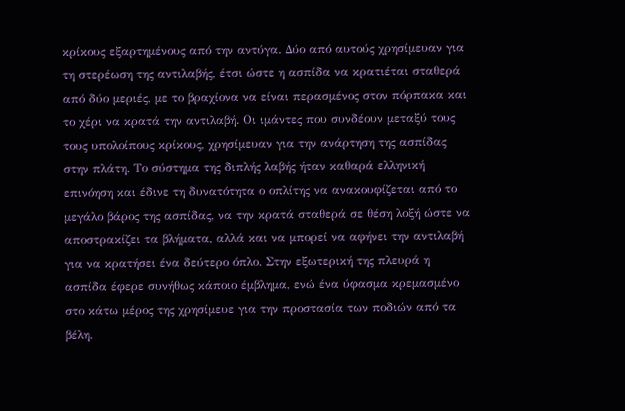κρίκους εξαρτημένους από την αντύγα. Δύο από αυτούς χρησίμευαν για τη στερέωση της αντιλαβής, έτσι ώστε η ασπίδα να κρατιέται σταθερά από δύο μεριές, με το βραχίονα να είναι περασμένος στον πόρπακα και το χέρι να κρατά την αντιλαβή. Οι ιμάντες που συνδέουν μεταξύ τους τους υπολοίπους κρίκους, χρησίμευαν για την ανάρτηση της ασπίδας στην πλάτη. Το σύστημα της διπλής λαβής ήταν καθαρά ελληνική επινόηση και έδινε τη δυνατότητα ο οπλίτης να ανακουφίζεται από το μεγάλο βάρος της ασπίδας, να την κρατά σταθερά σε θέση λοξή ώστε να αποστρακίζει τα βλήματα, αλλά και να μπορεί να αφήνει την αντιλαβή για να κρατήσει ένα δεύτερο όπλο. Στην εξωτερική της πλευρά η ασπίδα έφερε συνήθως κάποιο έμβλημα, ενώ ένα ύφασμα κρεμασμένο στο κάτω μέρος της χρησίμευε για την προστασία των ποδιών από τα βέλη.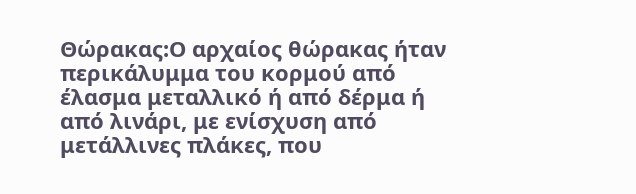Θώρακας:Ο αρχαίος θώρακας ήταν περικάλυμμα του κορμού από έλασμα μεταλλικό ή από δέρμα ή από λινάρι, με ενίσχυση από μετάλλινες πλάκες, που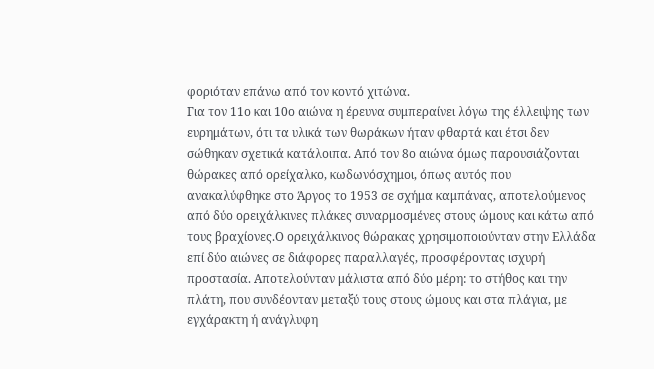φοριόταν επάνω από τον κοντό χιτώνα.
Για τον 11ο και 10ο αιώνα η έρευνα συμπεραίνει λόγω της έλλειψης των ευρημάτων, ότι τα υλικά των θωράκων ήταν φθαρτά και έτσι δεν σώθηκαν σχετικά κατάλοιπα. Από τον 8ο αιώνα όμως παρουσιάζονται θώρακες από ορείχαλκο, κωδωνόσχημοι, όπως αυτός που ανακαλύφθηκε στο Άργος το 1953 σε σχήμα καμπάνας, αποτελούμενος από δύο ορειχάλκινες πλάκες συναρμοσμένες στους ώμους και κάτω από τους βραχίονες.Ο ορειχάλκινος θώρακας χρησιμοποιούνταν στην Ελλάδα επί δύο αιώνες σε διάφορες παραλλαγές, προσφέροντας ισχυρή προστασία. Αποτελούνταν μάλιστα από δύο μέρη: το στήθος και την πλάτη, που συνδέονταν μεταξύ τους στους ώμους και στα πλάγια, με εγχάρακτη ή ανάγλυφη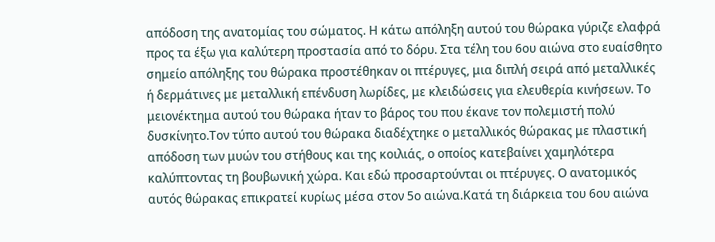απόδοση της ανατομίας του σώματος. Η κάτω απόληξη αυτού του θώρακα γύριζε ελαφρά προς τα έξω για καλύτερη προστασία από το δόρυ. Στα τέλη του 6ου αιώνα στο ευαίσθητο σημείο απόληξης του θώρακα προστέθηκαν οι πτέρυγες, μια διπλή σειρά από μεταλλικές ή δερμάτινες με μεταλλική επένδυση λωρίδες, με κλειδώσεις για ελευθερία κινήσεων. Το μειονέκτημα αυτού του θώρακα ήταν το βάρος του που έκανε τον πολεμιστή πολύ δυσκίνητο.Τον τύπο αυτού του θώρακα διαδέχτηκε ο μεταλλικός θώρακας με πλαστική απόδοση των μυών του στήθους και της κοιλιάς, ο οποίος κατεβαίνει χαμηλότερα καλύπτοντας τη βουβωνική χώρα. Και εδώ προσαρτούνται οι πτέρυγες. Ο ανατομικός αυτός θώρακας επικρατεί κυρίως μέσα στον 5ο αιώνα.Κατά τη διάρκεια του 6ου αιώνα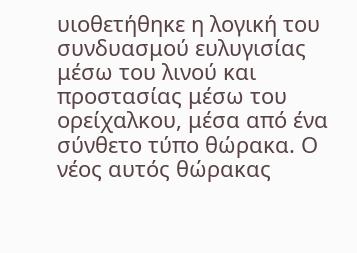υιοθετήθηκε η λογική του συνδυασμού ευλυγισίας μέσω του λινού και προστασίας μέσω του ορείχαλκου, μέσα από ένα σύνθετο τύπο θώρακα. Ο νέος αυτός θώρακας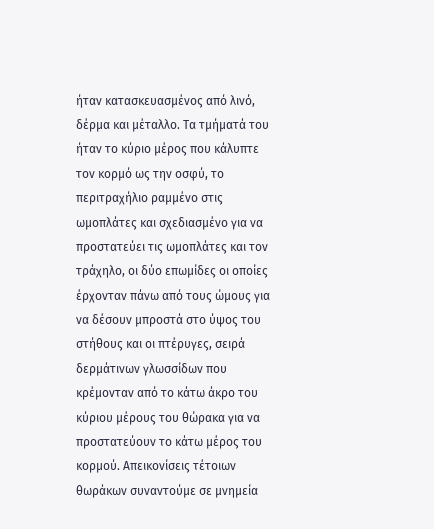ήταν κατασκευασμένος από λινό, δέρμα και μέταλλο. Τα τμήματά του ήταν το κύριο μέρος που κάλυπτε τον κορμό ως την οσφύ, το περιτραχήλιο ραμμένο στις ωμοπλάτες και σχεδιασμένο για να προστατεύει τις ωμοπλάτες και τον τράχηλο, οι δύο επωμίδες οι οποίες έρχονταν πάνω από τους ώμους για να δέσουν μπροστά στο ύψος του στήθους και οι πτέρυγες, σειρά δερμάτινων γλωσσίδων που κρέμονταν από το κάτω άκρο του κύριου μέρους του θώρακα για να προστατεύουν το κάτω μέρος του κορμού. Απεικονίσεις τέτοιων θωράκων συναντούμε σε μνημεία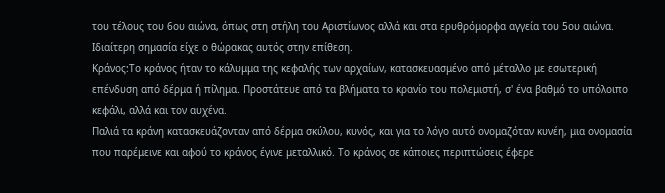του τέλους του 6ου αιώνα, όπως στη στήλη του Αριστίωνος αλλά και στα ερυθρόμορφα αγγεία του 5ου αιώνα. Ιδιαίτερη σημασία είχε ο θώρακας αυτός στην επίθεση.
Κράνος:Το κράνος ήταν το κάλυμμα της κεφαλής των αρχαίων, κατασκευασμένο από μέταλλο με εσωτερική επένδυση από δέρμα ή πίλημα. Προστάτευε από τα βλήματα το κρανίο του πολεμιστή, σ' ένα βαθμό το υπόλοιπο κεφάλι, αλλά και τον αυχένα.
Παλιά τα κράνη κατασκευάζονταν από δέρμα σκύλου, κυνός, και για το λόγο αυτό ονομαζόταν κυνέη, μια ονομασία που παρέμεινε και αφού το κράνος έγινε μεταλλικό. Το κράνος σε κάποιες περιπτώσεις έφερε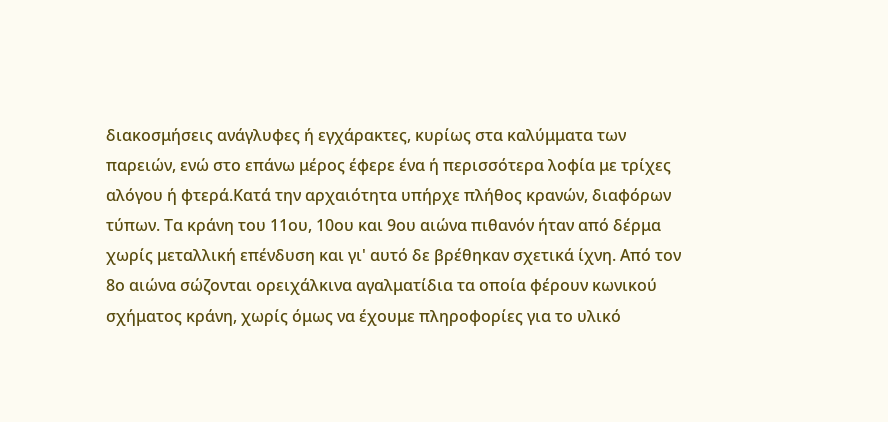διακοσμήσεις ανάγλυφες ή εγχάρακτες, κυρίως στα καλύμματα των παρειών, ενώ στο επάνω μέρος έφερε ένα ή περισσότερα λοφία με τρίχες αλόγου ή φτερά.Κατά την αρχαιότητα υπήρχε πλήθος κρανών, διαφόρων τύπων. Τα κράνη του 11ου, 10ου και 9ου αιώνα πιθανόν ήταν από δέρμα χωρίς μεταλλική επένδυση και γι' αυτό δε βρέθηκαν σχετικά ίχνη. Από τον 8ο αιώνα σώζονται ορειχάλκινα αγαλματίδια τα οποία φέρουν κωνικού σχήματος κράνη, χωρίς όμως να έχουμε πληροφορίες για το υλικό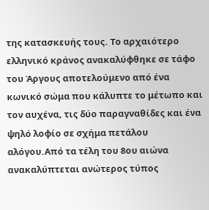της κατασκευής τους. Το αρχαιότερο ελληνικό κράνος ανακαλύφθηκε σε τάφο του Άργους αποτελούμενο από ένα κωνικό σώμα που κάλυπτε το μέτωπο και τον αυχένα, τις δύο παραγναθίδες και ένα ψηλό λοφίο σε σχήμα πετάλου αλόγου.Από τα τέλη του 8ου αιώνα ανακαλύπτεται ανώτερος τύπος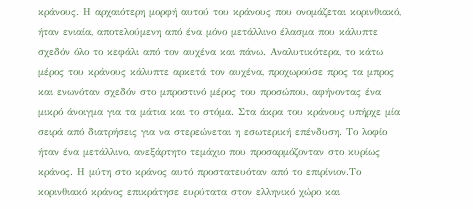κράνους. Η αρχαιότερη μορφή αυτού του κράνους που ονομάζεται κορινθιακό, ήταν ενιαία, αποτελούμενη από ένα μόνο μετάλλινο έλασμα που κάλυπτε σχεδόν όλο το κεφάλι από τον αυχένα και πάνω. Αναλυτικότερα, το κάτω μέρος του κράνους κάλυπτε αρκετά τον αυχένα, προχωρούσε προς τα μπρος και ενωνόταν σχεδόν στο μπροστινό μέρος του προσώπου, αφήνοντας ένα μικρό άνοιγμα για τα μάτια και το στόμα. Στα άκρα του κράνους υπήρχε μία σειρά από διατρήσεις για να στερεώνεται η εσωτερική επένδυση. Το λοφίο ήταν ένα μετάλλινο, ανεξάρτητο τεμάχιο που προσαρμόζονταν στο κυρίως κράνος. Η μύτη στο κράνος αυτό προστατευόταν από το επιρίνιον.Το κορινθιακό κράνος επικράτησε ευρύτατα στον ελληνικό χώρο και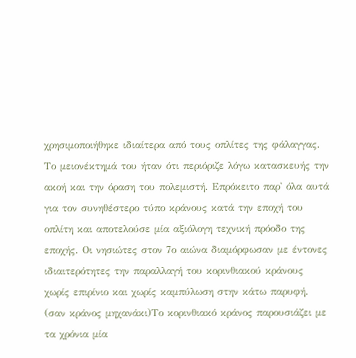χρησιμοποιήθηκε ιδιαίτερα από τους οπλίτες της φάλαγγας. Το μειονέκτημά του ήταν ότι περιόριζε λόγω κατασκευής την ακοή και την όραση του πολεμιστή. Επρόκειτο παρ' όλα αυτά για τον συνηθέστερο τύπο κράνους κατά την εποχή του οπλίτη και αποτελούσε μία αξιόλογη τεχνική πρόοδο της εποχής. Οι νησιώτες στον 7ο αιώνα διαμόρφωσαν με έντονες ιδιαιτερότητες την παραλλαγή του κορινθιακού κράνους χωρίς επιρίνιο και χωρίς καμπύλωση στην κάτω παρυφή. (σαν κράνος μηχανάκι)Το κορινθιακό κράνος παρουσιάζει με τα χρόνια μία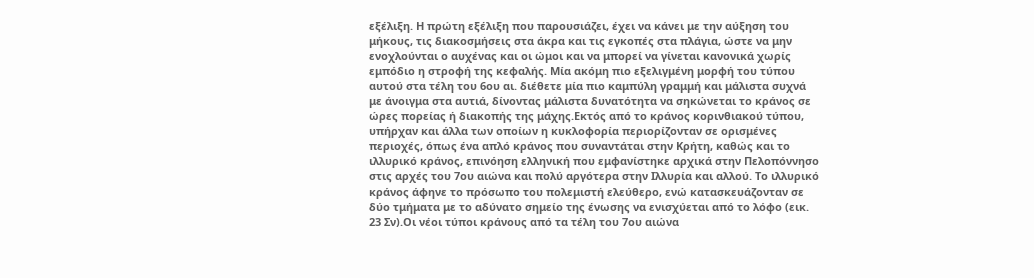εξέλιξη. Η πρώτη εξέλιξη που παρουσιάζει, έχει να κάνει με την αύξηση του μήκους, τις διακοσμήσεις στα άκρα και τις εγκοπές στα πλάγια, ώστε να μην ενοχλούνται ο αυχένας και οι ώμοι και να μπορεί να γίνεται κανονικά χωρίς εμπόδιο η στροφή της κεφαλής. Μία ακόμη πιο εξελιγμένη μορφή του τύπου αυτού στα τέλη του 6ου αι. διέθετε μία πιο καμπύλη γραμμή και μάλιστα συχνά με άνοιγμα στα αυτιά, δίνοντας μάλιστα δυνατότητα να σηκώνεται το κράνος σε ώρες πορείας ή διακοπής της μάχης.Εκτός από το κράνος κορινθιακού τύπου, υπήρχαν και άλλα των οποίων η κυκλοφορία περιορίζονταν σε ορισμένες περιοχές, όπως ένα απλό κράνος που συναντάται στην Κρήτη, καθώς και το ιλλυρικό κράνος, επινόηση ελληνική που εμφανίστηκε αρχικά στην Πελοπόννησο στις αρχές του 7ου αιώνα και πολύ αργότερα στην Ιλλυρία και αλλού. Το ιλλυρικό κράνος άφηνε το πρόσωπο του πολεμιστή ελεύθερο, ενώ κατασκευάζονταν σε δύο τμήματα με το αδύνατο σημείο της ένωσης να ενισχύεται από το λόφο (εικ. 23 Σν).Οι νέοι τύποι κράνους από τα τέλη του 7ου αιώνα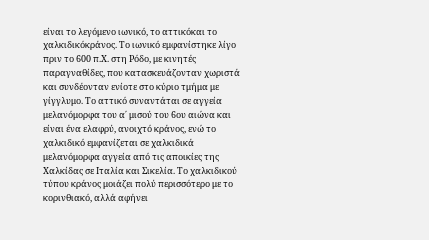είναι το λεγόμενο ιωνικό, το αττικόκαι το χαλκιδικόκράνος. Το ιωνικό εμφανίστηκε λίγο πριν το 600 π.Χ. στη Ρόδο, με κινητές παραγναθίδες, που κατασκευάζονταν χωριστά και συνδέονταν ενίοτε στο κύριο τμήμα με γίγγλυμο. Το αττικό συναντάται σε αγγεία μελανόμορφα του α΄ μισού του 6ου αιώνα και είναι ένα ελαφρύ, ανοιχτό κράνος, ενώ το χαλκιδικό εμφανίζεται σε χαλκιδικά μελανόμορφα αγγεία από τις αποικίες της Χαλκίδας σε Ιταλία και Σικελία. Το χαλκιδικού τύπου κράνος μοιάζει πολύ περισσότερο με το κορινθιακό, αλλά αφήνει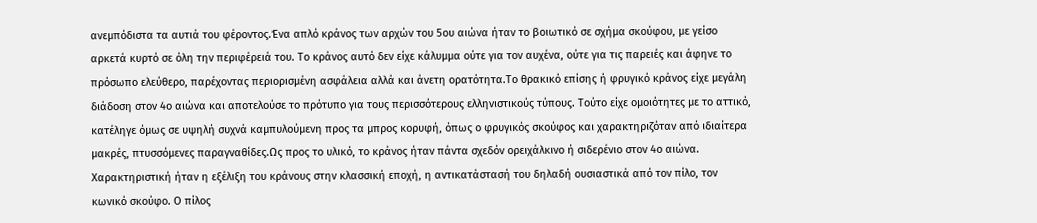ανεμπόδιστα τα αυτιά του φέροντος.Ένα απλό κράνος των αρχών του 5ου αιώνα ήταν το βοιωτικό σε σχήμα σκούφου, με γείσο αρκετά κυρτό σε όλη την περιφέρειά του. Το κράνος αυτό δεν είχε κάλυμμα ούτε για τον αυχένα, ούτε για τις παρειές και άφηνε το πρόσωπο ελεύθερο, παρέχοντας περιορισμένη ασφάλεια αλλά και άνετη ορατότητα.Το θρακικό επίσης ή φρυγικό κράνος είχε μεγάλη διάδοση στον 4ο αιώνα και αποτελούσε το πρότυπο για τους περισσότερους ελληνιστικούς τύπους. Τούτο είχε ομοιότητες με το αττικό, κατέληγε όμως σε υψηλή συχνά καμπυλούμενη προς τα μπρος κορυφή, όπως ο φρυγικός σκούφος και χαρακτηριζόταν από ιδιαίτερα μακρές, πτυσσόμενες παραγναθίδες.Ως προς το υλικό, το κράνος ήταν πάντα σχεδόν ορειχάλκινο ή σιδερένιο στον 4ο αιώνα. Χαρακτηριστική ήταν η εξέλιξη του κράνους στην κλασσική εποχή, η αντικατάστασή του δηλαδή ουσιαστικά από τον πίλο, τον κωνικό σκούφο. Ο πίλος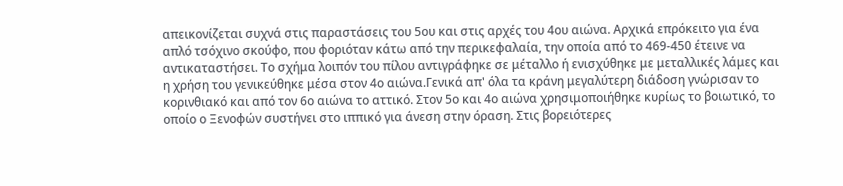απεικονίζεται συχνά στις παραστάσεις του 5ου και στις αρχές του 4ου αιώνα. Αρχικά επρόκειτο για ένα απλό τσόχινο σκούφο, που φοριόταν κάτω από την περικεφαλαία, την οποία από το 469-450 έτεινε να αντικαταστήσει. Το σχήμα λοιπόν του πίλου αντιγράφηκε σε μέταλλο ή ενισχύθηκε με μεταλλικές λάμες και η χρήση του γενικεύθηκε μέσα στον 4ο αιώνα.Γενικά απ' όλα τα κράνη μεγαλύτερη διάδοση γνώρισαν το κορινθιακό και από τον 6ο αιώνα το αττικό. Στον 5ο και 4ο αιώνα χρησιμοποιήθηκε κυρίως το βοιωτικό, το οποίο ο Ξενοφών συστήνει στο ιππικό για άνεση στην όραση. Στις βορειότερες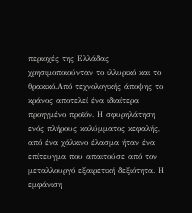περιοχές της Ελλάδας χρησιμοποιούνταν το ιλλυρικό και το θρακικό.Από τεχνολογικής άποψης το κράνος αποτελεί ένα ιδιαίτερα προηγμένο προϊόν. Η σφυρηλάτηση ενός πλήρους καλύμματος κεφαλής, από ένα χάλκινο έλασμα ήταν ένα επίτευγμα που απαιτούσε από τον μεταλλουργό εξαιρετική δεξιότητα. Η εμφάνιση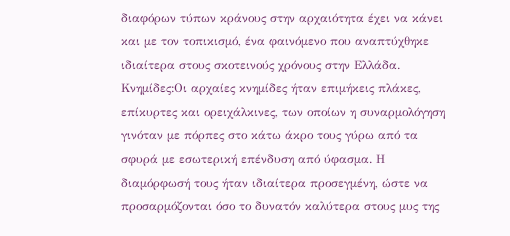διαφόρων τύπων κράνους στην αρχαιότητα έχει να κάνει και με τον τοπικισμό, ένα φαινόμενο που αναπτύχθηκε ιδιαίτερα στους σκοτεινούς χρόνους στην Ελλάδα.
Κνημίδες:Οι αρχαίες κνημίδες ήταν επιμήκεις πλάκες, επίκυρτες και ορειχάλκινες, των οποίων η συναρμολόγηση γινόταν με πόρπες στο κάτω άκρο τους γύρω από τα σφυρά με εσωτερική επένδυση από ύφασμα. Η διαμόρφωσή τους ήταν ιδιαίτερα προσεγμένη, ώστε να προσαρμόζονται όσο το δυνατόν καλύτερα στους μυς της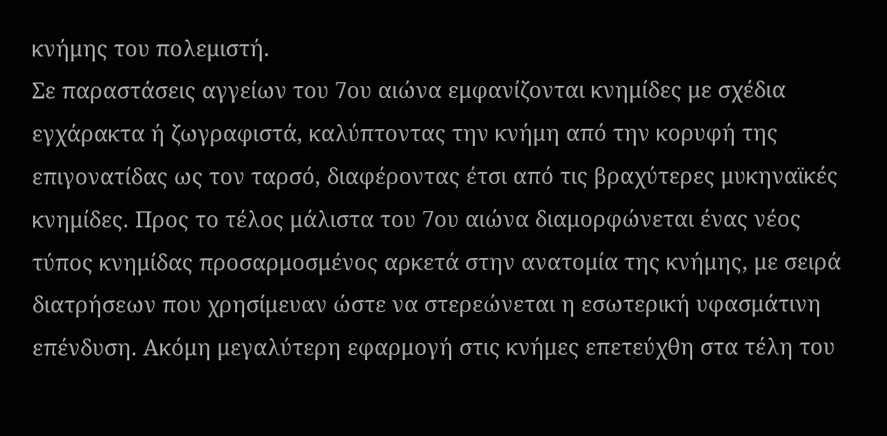κνήμης του πολεμιστή.
Σε παραστάσεις αγγείων του 7ου αιώνα εμφανίζονται κνημίδες με σχέδια εγχάρακτα ή ζωγραφιστά, καλύπτοντας την κνήμη από την κορυφή της επιγονατίδας ως τον ταρσό, διαφέροντας έτσι από τις βραχύτερες μυκηναϊκές κνημίδες. Προς το τέλος μάλιστα του 7ου αιώνα διαμορφώνεται ένας νέος τύπος κνημίδας προσαρμοσμένος αρκετά στην ανατομία της κνήμης, με σειρά διατρήσεων που χρησίμευαν ώστε να στερεώνεται η εσωτερική υφασμάτινη επένδυση. Ακόμη μεγαλύτερη εφαρμογή στις κνήμες επετεύχθη στα τέλη του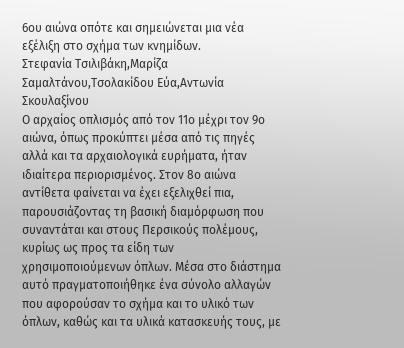6ου αιώνα οπότε και σημειώνεται μια νέα εξέλιξη στο σχήμα των κνημίδων.
Στεφανία Τσιλιβάκη,Μαρίζα Σαμαλτάνου,Τσολακίδου Εύα,Αντωνία Σκουλαξίνου
Ο αρχαίος οπλισμός από τον 11ο μέχρι τον 9ο αιώνα, όπως προκύπτει μέσα από τις πηγές αλλά και τα αρχαιολογικά ευρήματα, ήταν ιδιαίτερα περιορισμένος. Στον 8ο αιώνα αντίθετα φαίνεται να έχει εξελιχθεί πια, παρουσιάζοντας τη βασική διαμόρφωση που συναντάται και στους Περσικούς πολέμους, κυρίως ως προς τα είδη των χρησιμοποιούμενων όπλων. Μέσα στο διάστημα αυτό πραγματοποιήθηκε ένα σύνολο αλλαγών που αφορούσαν το σχήμα και το υλικό των όπλων, καθώς και τα υλικά κατασκευής τους, με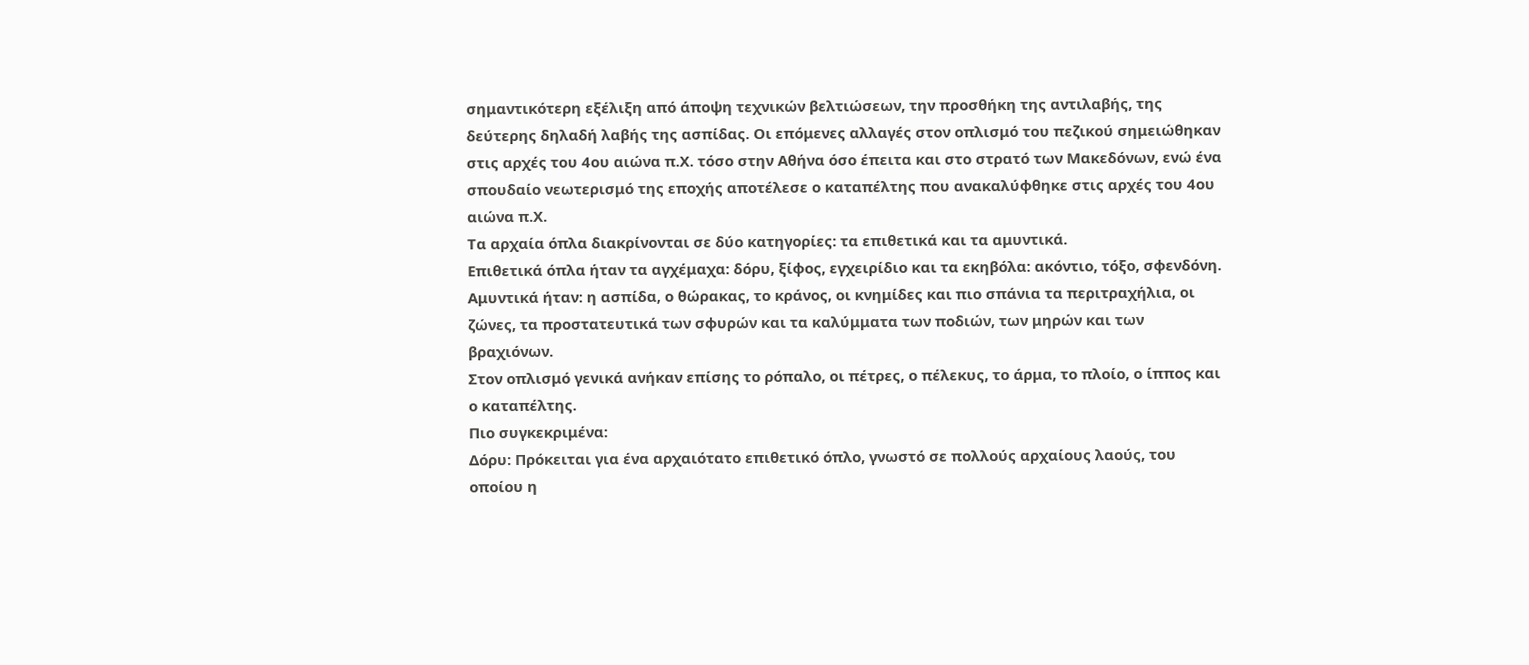σημαντικότερη εξέλιξη από άποψη τεχνικών βελτιώσεων, την προσθήκη της αντιλαβής, της δεύτερης δηλαδή λαβής της ασπίδας. Οι επόμενες αλλαγές στον οπλισμό του πεζικού σημειώθηκαν στις αρχές του 4ου αιώνα π.Χ. τόσο στην Αθήνα όσο έπειτα και στο στρατό των Μακεδόνων, ενώ ένα σπουδαίο νεωτερισμό της εποχής αποτέλεσε ο καταπέλτης που ανακαλύφθηκε στις αρχές του 4ου αιώνα π.Χ.
Τα αρχαία όπλα διακρίνονται σε δύο κατηγορίες: τα επιθετικά και τα αμυντικά.
Επιθετικά όπλα ήταν τα αγχέμαχα: δόρυ, ξίφος, εγχειρίδιο και τα εκηβόλα: ακόντιο, τόξο, σφενδόνη.
Αμυντικά ήταν: η ασπίδα, ο θώρακας, το κράνος, οι κνημίδες και πιο σπάνια τα περιτραχήλια, οι ζώνες, τα προστατευτικά των σφυρών και τα καλύμματα των ποδιών, των μηρών και των βραχιόνων.
Στον οπλισμό γενικά ανήκαν επίσης το ρόπαλο, οι πέτρες, ο πέλεκυς, το άρμα, το πλοίο, ο ίππος και ο καταπέλτης.
Πιο συγκεκριμένα:
Δόρυ: Πρόκειται για ένα αρχαιότατο επιθετικό όπλο, γνωστό σε πολλούς αρχαίους λαούς, του οποίου η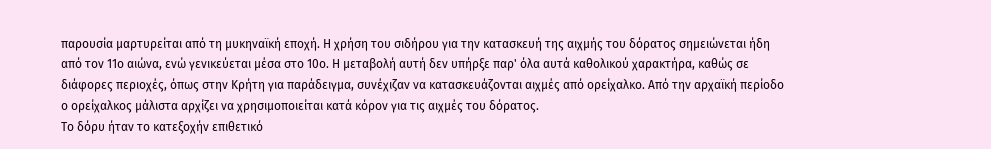παρουσία μαρτυρείται από τη μυκηναϊκή εποχή. Η χρήση του σιδήρου για την κατασκευή της αιχμής του δόρατος σημειώνεται ήδη από τον 11ο αιώνα, ενώ γενικεύεται μέσα στο 10ο. Η μεταβολή αυτή δεν υπήρξε παρ' όλα αυτά καθολικού χαρακτήρα, καθώς σε διάφορες περιοχές, όπως στην Κρήτη για παράδειγμα, συνέχιζαν να κατασκευάζονται αιχμές από ορείχαλκο. Από την αρχαϊκή περίοδο ο ορείχαλκος μάλιστα αρχίζει να χρησιμοποιείται κατά κόρον για τις αιχμές του δόρατος.
Το δόρυ ήταν το κατεξοχήν επιθετικό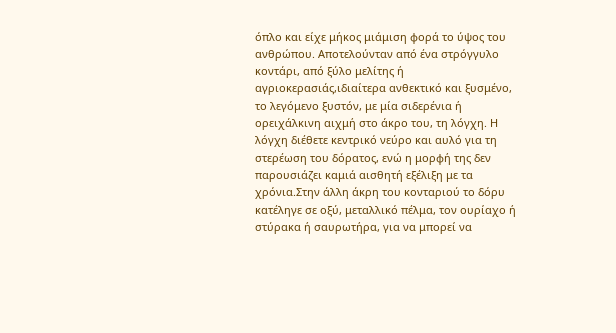όπλο και είχε μήκος μιάμιση φορά το ύψος του ανθρώπου. Αποτελούνταν από ένα στρόγγυλο κοντάρι, από ξύλο μελίτης ή αγριοκερασιάς,ιδιαίτερα ανθεκτικό και ξυσμένο, το λεγόμενο ξυστόν, με μία σιδερένια ή ορειχάλκινη αιχμή στο άκρο του, τη λόγχη. Η λόγχη διέθετε κεντρικό νεύρο και αυλό για τη στερέωση του δόρατος, ενώ η μορφή της δεν παρουσιάζει καμιά αισθητή εξέλιξη με τα χρόνια.Στην άλλη άκρη του κονταριού το δόρυ κατέληγε σε οξύ, μεταλλικό πέλμα, τον ουρίαχο ή στύρακα ή σαυρωτήρα, για να μπορεί να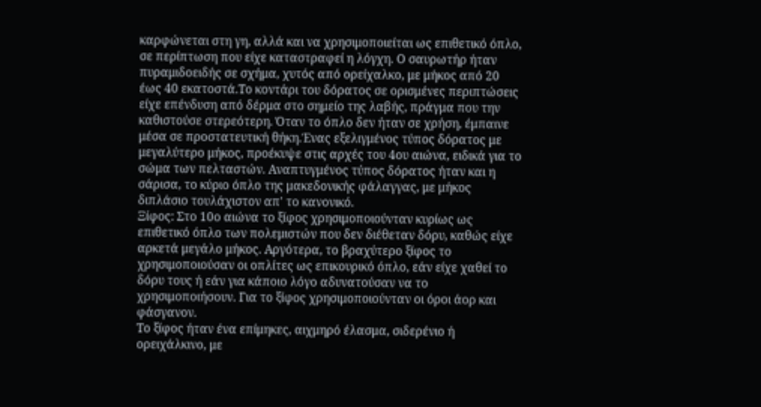καρφώνεται στη γη, αλλά και να χρησιμοποιείται ως επιθετικό όπλο, σε περίπτωση που είχε καταστραφεί η λόγχη. Ο σαυρωτήρ ήταν πυραμιδοειδής σε σχήμα, χυτός από ορείχαλκο, με μήκος από 20 έως 40 εκατοστά.Το κοντάρι του δόρατος σε ορισμένες περιπτώσεις είχε επένδυση από δέρμα στο σημείο της λαβής, πράγμα που την καθιστούσε στερεότερη. Όταν το όπλο δεν ήταν σε χρήση, έμπαινε μέσα σε προστατευτική θήκη.Ένας εξελιγμένος τύπος δόρατος με μεγαλύτερο μήκος, προέκυψε στις αρχές του 4ου αιώνα, ειδικά για το σώμα των πελταστών. Αναπτυγμένος τύπος δόρατος ήταν και η σάρισα, το κύριο όπλο της μακεδονικής φάλαγγας, με μήκος διπλάσιο τουλάχιστον απ' το κανονικό.
Ξίφος: Στο 10ο αιώνα το ξίφος χρησιμοποιούνταν κυρίως ως επιθετικό όπλο των πολεμιστών που δεν διέθεταν δόρυ, καθώς είχε αρκετά μεγάλο μήκος. Αργότερα, το βραχύτερο ξίφος το χρησιμοποιούσαν οι οπλίτες ως επικουρικό όπλο, εάν είχε χαθεί το δόρυ τους ή εάν για κάποιο λόγο αδυνατούσαν να το χρησιμοποιήσουν. Για το ξίφος χρησιμοποιούνταν οι όροι άορ και φάσγανον.
Το ξίφος ήταν ένα επίμηκες, αιχμηρό έλασμα, σιδερένιο ή ορειχάλκινο, με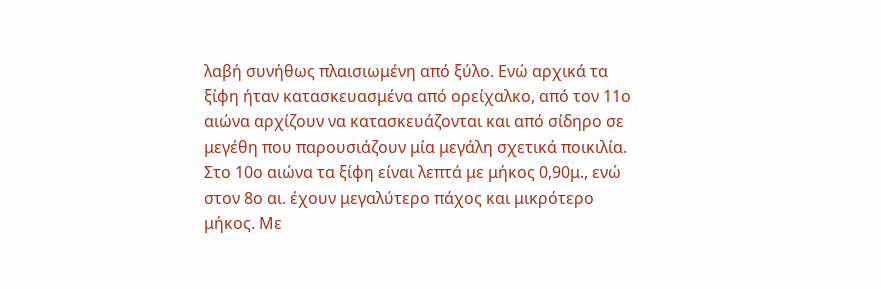λαβή συνήθως πλαισιωμένη από ξύλο. Ενώ αρχικά τα ξίφη ήταν κατασκευασμένα από ορείχαλκο, από τον 11ο αιώνα αρχίζουν να κατασκευάζονται και από σίδηρο σε μεγέθη που παρουσιάζουν μία μεγάλη σχετικά ποικιλία. Στο 10ο αιώνα τα ξίφη είναι λεπτά με μήκος 0,90μ., ενώ στον 8ο αι. έχουν μεγαλύτερο πάχος και μικρότερο μήκος. Με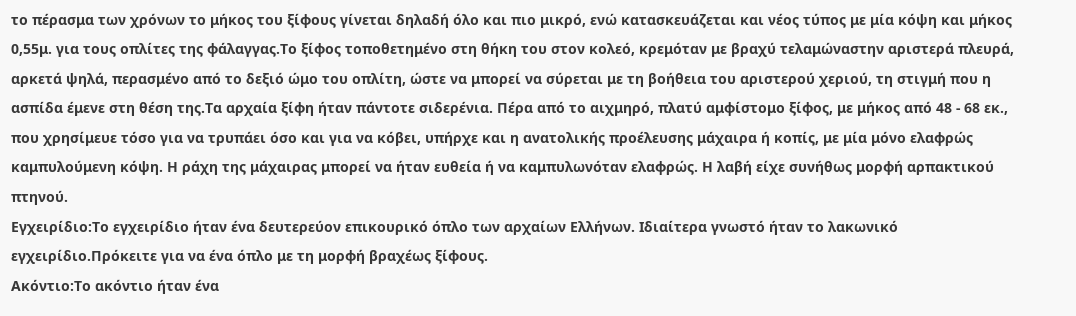το πέρασμα των χρόνων το μήκος του ξίφους γίνεται δηλαδή όλο και πιο μικρό, ενώ κατασκευάζεται και νέος τύπος με μία κόψη και μήκος 0,55μ. για τους οπλίτες της φάλαγγας.Το ξίφος τοποθετημένο στη θήκη του στον κολεό, κρεμόταν με βραχύ τελαμώναστην αριστερά πλευρά, αρκετά ψηλά, περασμένο από το δεξιό ώμο του οπλίτη, ώστε να μπορεί να σύρεται με τη βοήθεια του αριστερού χεριού, τη στιγμή που η ασπίδα έμενε στη θέση της.Τα αρχαία ξίφη ήταν πάντοτε σιδερένια. Πέρα από το αιχμηρό, πλατύ αμφίστομο ξίφος, με μήκος από 48 - 68 εκ., που χρησίμευε τόσο για να τρυπάει όσο και για να κόβει, υπήρχε και η ανατολικής προέλευσης μάχαιρα ή κοπίς, με μία μόνο ελαφρώς καμπυλούμενη κόψη. Η ράχη της μάχαιρας μπορεί να ήταν ευθεία ή να καμπυλωνόταν ελαφρώς. Η λαβή είχε συνήθως μορφή αρπακτικού πτηνού.
Εγχειρίδιο:Το εγχειρίδιο ήταν ένα δευτερεύον επικουρικό όπλο των αρχαίων Ελλήνων. Ιδιαίτερα γνωστό ήταν το λακωνικό εγχειρίδιο.Πρόκειτε για να ένα όπλο με τη μορφή βραχέως ξίφους.
Ακόντιο:Το ακόντιο ήταν ένα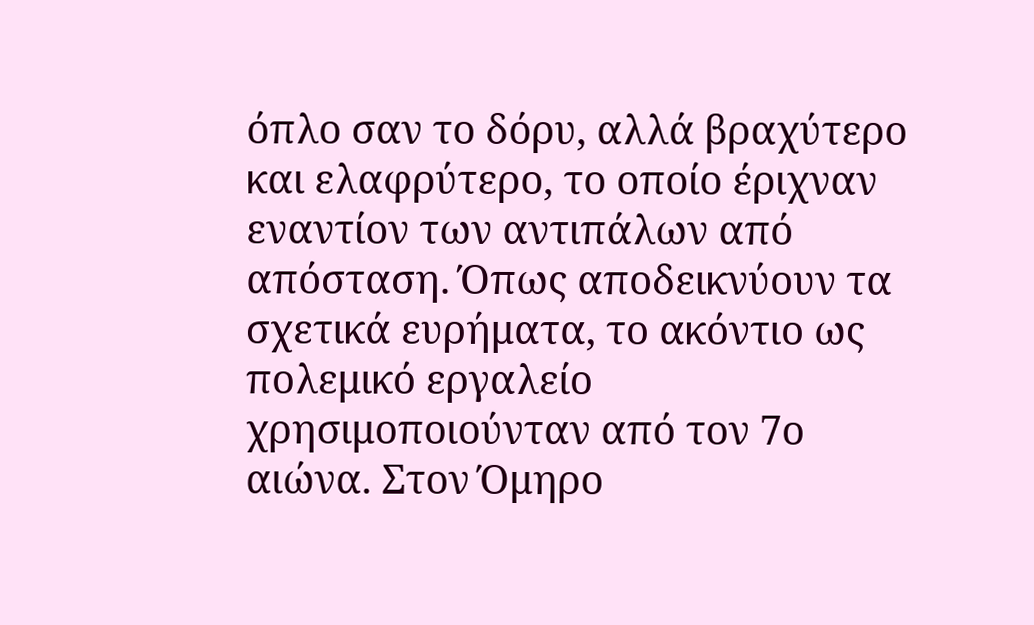όπλο σαν το δόρυ, αλλά βραχύτερο και ελαφρύτερο, το οποίο έριχναν εναντίον των αντιπάλων από απόσταση. Όπως αποδεικνύουν τα σχετικά ευρήματα, το ακόντιο ως πολεμικό εργαλείο χρησιμοποιούνταν από τον 7ο αιώνα. Στον Όμηρο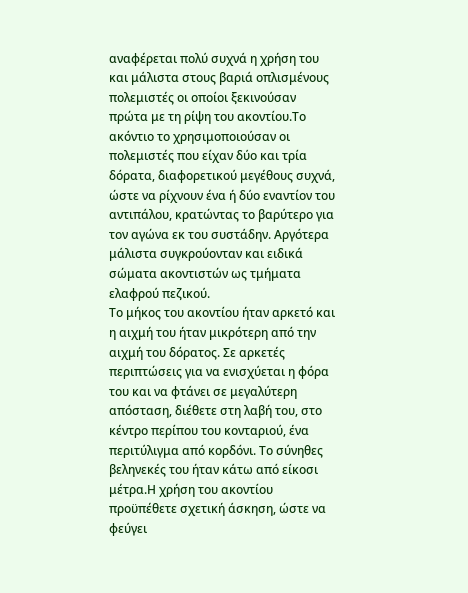αναφέρεται πολύ συχνά η χρήση του και μάλιστα στους βαριά οπλισμένους πολεμιστές οι οποίοι ξεκινούσαν πρώτα με τη ρίψη του ακοντίου.Το ακόντιο το χρησιμοποιούσαν οι πολεμιστές που είχαν δύο και τρία δόρατα, διαφορετικού μεγέθους συχνά, ώστε να ρίχνουν ένα ή δύο εναντίον του αντιπάλου, κρατώντας το βαρύτερο για τον αγώνα εκ του συστάδην. Αργότερα μάλιστα συγκρούονταν και ειδικά σώματα ακοντιστών ως τμήματα ελαφρού πεζικού.
Το μήκος του ακοντίου ήταν αρκετό και η αιχμή του ήταν μικρότερη από την αιχμή του δόρατος. Σε αρκετές περιπτώσεις για να ενισχύεται η φόρα του και να φτάνει σε μεγαλύτερη απόσταση, διέθετε στη λαβή του, στο κέντρο περίπου του κονταριού, ένα περιτύλιγμα από κορδόνι. Το σύνηθες βεληνεκές του ήταν κάτω από είκοσι μέτρα.Η χρήση του ακοντίου προϋπέθετε σχετική άσκηση, ώστε να φεύγει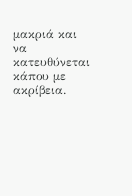μακριά και να κατευθύνεται κάπου με ακρίβεια.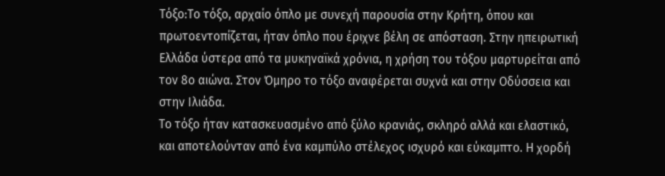Τόξο:Το τόξο, αρχαίο όπλο με συνεχή παρουσία στην Κρήτη, όπου και πρωτοεντοπίζεται, ήταν όπλο που έριχνε βέλη σε απόσταση. Στην ηπειρωτική Ελλάδα ύστερα από τα μυκηναϊκά χρόνια, η χρήση του τόξου μαρτυρείται από τον 8ο αιώνα. Στον Όμηρο το τόξο αναφέρεται συχνά και στην Οδύσσεια και στην Ιλιάδα.
Το τόξο ήταν κατασκευασμένο από ξύλο κρανιάς, σκληρό αλλά και ελαστικό, και αποτελούνταν από ένα καμπύλο στέλεχος ισχυρό και εύκαμπτο. Η χορδή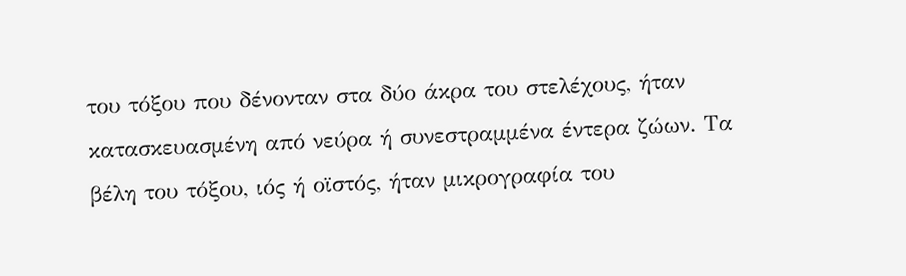του τόξου που δένονταν στα δύο άκρα του στελέχους, ήταν κατασκευασμένη από νεύρα ή συνεστραμμένα έντερα ζώων. Τα βέλη του τόξου, ιός ή οϊστός, ήταν μικρογραφία του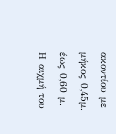ακοντίου με μήκος 0,45μ. έως 0,60 μ. Η αιχμή του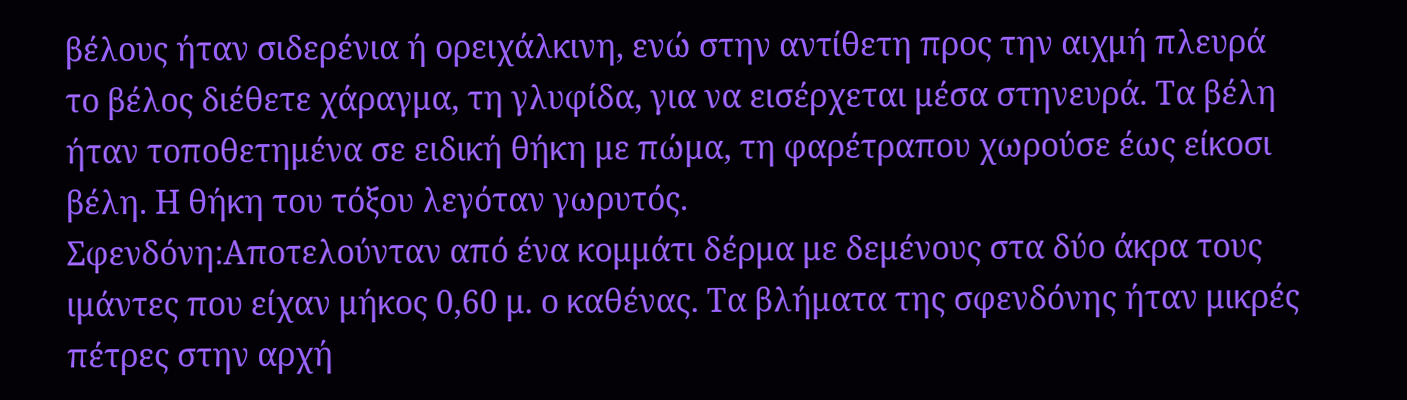βέλους ήταν σιδερένια ή ορειχάλκινη, ενώ στην αντίθετη προς την αιχμή πλευρά το βέλος διέθετε χάραγμα, τη γλυφίδα, για να εισέρχεται μέσα στηνευρά. Τα βέλη ήταν τοποθετημένα σε ειδική θήκη με πώμα, τη φαρέτραπου χωρούσε έως είκοσι βέλη. Η θήκη του τόξου λεγόταν γωρυτός.
Σφενδόνη:Αποτελούνταν από ένα κομμάτι δέρμα με δεμένους στα δύο άκρα τους ιμάντες που είχαν μήκος 0,60 μ. ο καθένας. Τα βλήματα της σφενδόνης ήταν μικρές πέτρες στην αρχή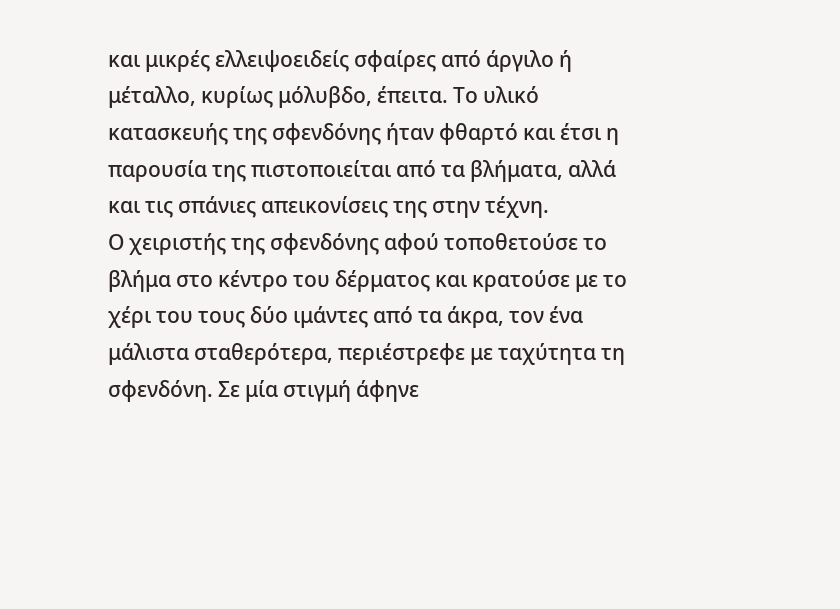και μικρές ελλειψοειδείς σφαίρες από άργιλο ή μέταλλο, κυρίως μόλυβδο, έπειτα. Το υλικό κατασκευής της σφενδόνης ήταν φθαρτό και έτσι η παρουσία της πιστοποιείται από τα βλήματα, αλλά και τις σπάνιες απεικονίσεις της στην τέχνη.
Ο χειριστής της σφενδόνης αφού τοποθετούσε το βλήμα στο κέντρο του δέρματος και κρατούσε με το χέρι του τους δύο ιμάντες από τα άκρα, τον ένα μάλιστα σταθερότερα, περιέστρεφε με ταχύτητα τη σφενδόνη. Σε μία στιγμή άφηνε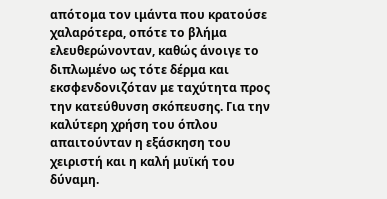απότομα τον ιμάντα που κρατούσε χαλαρότερα, οπότε το βλήμα ελευθερώνονταν, καθώς άνοιγε το διπλωμένο ως τότε δέρμα και εκσφενδονιζόταν με ταχύτητα προς την κατεύθυνση σκόπευσης. Για την καλύτερη χρήση του όπλου απαιτούνταν η εξάσκηση του χειριστή και η καλή μυϊκή του δύναμη.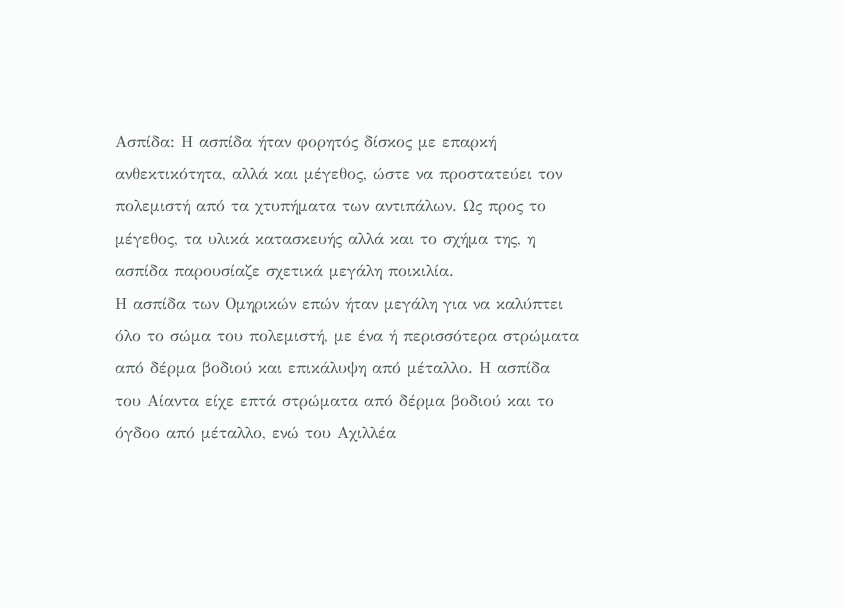Ασπίδα: Η ασπίδα ήταν φορητός δίσκος με επαρκή ανθεκτικότητα, αλλά και μέγεθος, ώστε να προστατεύει τον πολεμιστή από τα χτυπήματα των αντιπάλων. Ως προς το μέγεθος, τα υλικά κατασκευής αλλά και το σχήμα της, η ασπίδα παρουσίαζε σχετικά μεγάλη ποικιλία.
Η ασπίδα των Ομηρικών επών ήταν μεγάλη για να καλύπτει όλο το σώμα του πολεμιστή, με ένα ή περισσότερα στρώματα από δέρμα βοδιού και επικάλυψη από μέταλλο. Η ασπίδα του Αίαντα είχε επτά στρώματα από δέρμα βοδιού και το όγδοο από μέταλλο, ενώ του Αχιλλέα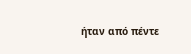ήταν από πέντε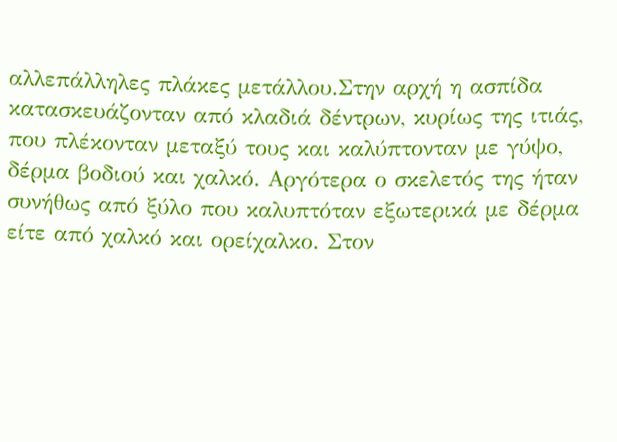αλλεπάλληλες πλάκες μετάλλου.Στην αρχή η ασπίδα κατασκευάζονταν από κλαδιά δέντρων, κυρίως της ιτιάς, που πλέκονταν μεταξύ τους και καλύπτονταν με γύψο, δέρμα βοδιού και χαλκό. Αργότερα ο σκελετός της ήταν συνήθως από ξύλο που καλυπτόταν εξωτερικά με δέρμα είτε από χαλκό και ορείχαλκο. Στον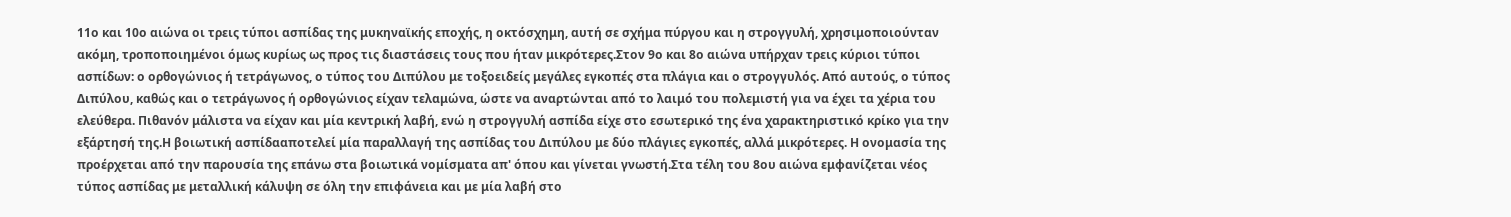11ο και 10ο αιώνα οι τρεις τύποι ασπίδας της μυκηναϊκής εποχής, η οκτόσχημη, αυτή σε σχήμα πύργου και η στρογγυλή, χρησιμοποιούνταν ακόμη, τροποποιημένοι όμως κυρίως ως προς τις διαστάσεις τους που ήταν μικρότερες.Στον 9ο και 8ο αιώνα υπήρχαν τρεις κύριοι τύποι ασπίδων: ο ορθογώνιος ή τετράγωνος, ο τύπος του Διπύλου με τοξοειδείς μεγάλες εγκοπές στα πλάγια και ο στρογγυλός. Από αυτούς, ο τύπος Διπύλου, καθώς και ο τετράγωνος ή ορθογώνιος είχαν τελαμώνα, ώστε να αναρτώνται από το λαιμό του πολεμιστή για να έχει τα χέρια του ελεύθερα. Πιθανόν μάλιστα να είχαν και μία κεντρική λαβή, ενώ η στρογγυλή ασπίδα είχε στο εσωτερικό της ένα χαρακτηριστικό κρίκο για την εξάρτησή της.Η βοιωτική ασπίδααποτελεί μία παραλλαγή της ασπίδας του Διπύλου με δύο πλάγιες εγκοπές, αλλά μικρότερες. Η ονομασία της προέρχεται από την παρουσία της επάνω στα βοιωτικά νομίσματα απ' όπου και γίνεται γνωστή.Στα τέλη του 8ου αιώνα εμφανίζεται νέος τύπος ασπίδας με μεταλλική κάλυψη σε όλη την επιφάνεια και με μία λαβή στο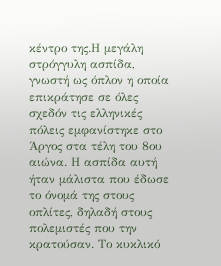κέντρο της.Η μεγάλη στρόγγυλη ασπίδα, γνωστή ως όπλον η οποία επικράτησε σε όλες σχεδόν τις ελληνικές πόλεις εμφανίστηκε στο Άργος στα τέλη του 8ου αιώνα. Η ασπίδα αυτή ήταν μάλιστα που έδωσε το όνομά της στους οπλίτες, δηλαδή στους πολεμιστές που την κρατούσαν. Το κυκλικό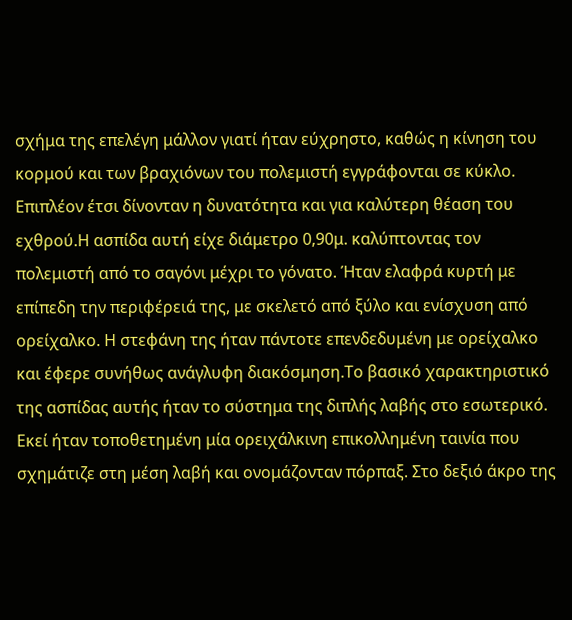σχήμα της επελέγη μάλλον γιατί ήταν εύχρηστο, καθώς η κίνηση του κορμού και των βραχιόνων του πολεμιστή εγγράφονται σε κύκλο. Επιπλέον έτσι δίνονταν η δυνατότητα και για καλύτερη θέαση του εχθρού.Η ασπίδα αυτή είχε διάμετρο 0,90μ. καλύπτοντας τον πολεμιστή από το σαγόνι μέχρι το γόνατο. Ήταν ελαφρά κυρτή με επίπεδη την περιφέρειά της, με σκελετό από ξύλο και ενίσχυση από ορείχαλκο. Η στεφάνη της ήταν πάντοτε επενδεδυμένη με ορείχαλκο και έφερε συνήθως ανάγλυφη διακόσμηση.Το βασικό χαρακτηριστικό της ασπίδας αυτής ήταν το σύστημα της διπλής λαβής στο εσωτερικό. Εκεί ήταν τοποθετημένη μία ορειχάλκινη επικολλημένη ταινία που σχημάτιζε στη μέση λαβή και ονομάζονταν πόρπαξ. Στο δεξιό άκρο της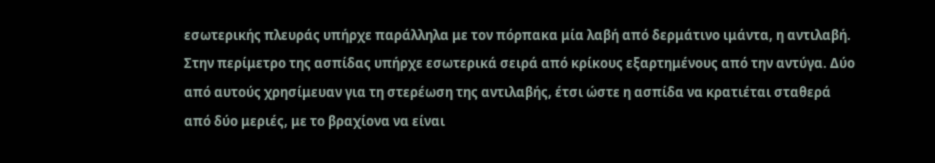εσωτερικής πλευράς υπήρχε παράλληλα με τον πόρπακα μία λαβή από δερμάτινο ιμάντα, η αντιλαβή. Στην περίμετρο της ασπίδας υπήρχε εσωτερικά σειρά από κρίκους εξαρτημένους από την αντύγα. Δύο από αυτούς χρησίμευαν για τη στερέωση της αντιλαβής, έτσι ώστε η ασπίδα να κρατιέται σταθερά από δύο μεριές, με το βραχίονα να είναι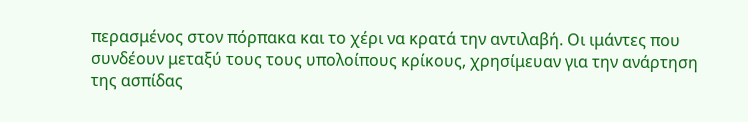περασμένος στον πόρπακα και το χέρι να κρατά την αντιλαβή. Οι ιμάντες που συνδέουν μεταξύ τους τους υπολοίπους κρίκους, χρησίμευαν για την ανάρτηση της ασπίδας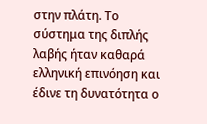στην πλάτη. Το σύστημα της διπλής λαβής ήταν καθαρά ελληνική επινόηση και έδινε τη δυνατότητα ο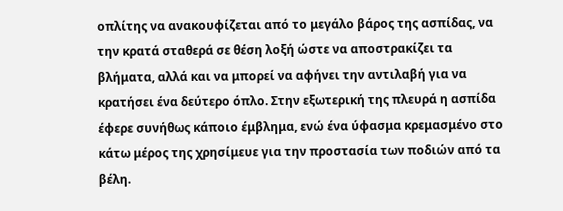οπλίτης να ανακουφίζεται από το μεγάλο βάρος της ασπίδας, να την κρατά σταθερά σε θέση λοξή ώστε να αποστρακίζει τα βλήματα, αλλά και να μπορεί να αφήνει την αντιλαβή για να κρατήσει ένα δεύτερο όπλο. Στην εξωτερική της πλευρά η ασπίδα έφερε συνήθως κάποιο έμβλημα, ενώ ένα ύφασμα κρεμασμένο στο κάτω μέρος της χρησίμευε για την προστασία των ποδιών από τα βέλη.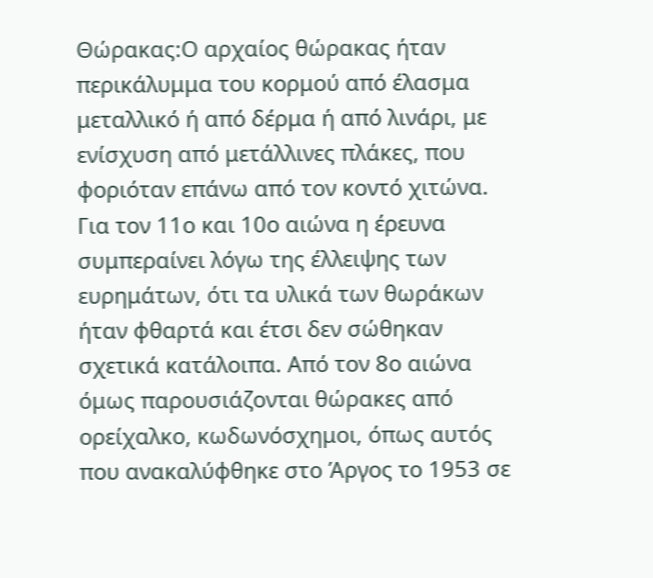Θώρακας:Ο αρχαίος θώρακας ήταν περικάλυμμα του κορμού από έλασμα μεταλλικό ή από δέρμα ή από λινάρι, με ενίσχυση από μετάλλινες πλάκες, που φοριόταν επάνω από τον κοντό χιτώνα.
Για τον 11ο και 10ο αιώνα η έρευνα συμπεραίνει λόγω της έλλειψης των ευρημάτων, ότι τα υλικά των θωράκων ήταν φθαρτά και έτσι δεν σώθηκαν σχετικά κατάλοιπα. Από τον 8ο αιώνα όμως παρουσιάζονται θώρακες από ορείχαλκο, κωδωνόσχημοι, όπως αυτός που ανακαλύφθηκε στο Άργος το 1953 σε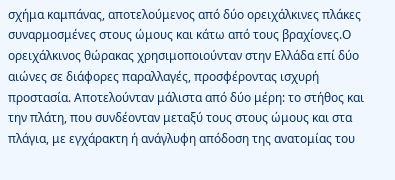σχήμα καμπάνας, αποτελούμενος από δύο ορειχάλκινες πλάκες συναρμοσμένες στους ώμους και κάτω από τους βραχίονες.Ο ορειχάλκινος θώρακας χρησιμοποιούνταν στην Ελλάδα επί δύο αιώνες σε διάφορες παραλλαγές, προσφέροντας ισχυρή προστασία. Αποτελούνταν μάλιστα από δύο μέρη: το στήθος και την πλάτη, που συνδέονταν μεταξύ τους στους ώμους και στα πλάγια, με εγχάρακτη ή ανάγλυφη απόδοση της ανατομίας του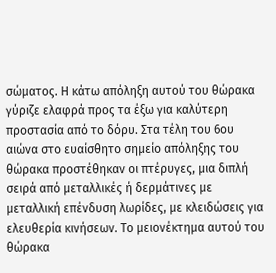σώματος. Η κάτω απόληξη αυτού του θώρακα γύριζε ελαφρά προς τα έξω για καλύτερη προστασία από το δόρυ. Στα τέλη του 6ου αιώνα στο ευαίσθητο σημείο απόληξης του θώρακα προστέθηκαν οι πτέρυγες, μια διπλή σειρά από μεταλλικές ή δερμάτινες με μεταλλική επένδυση λωρίδες, με κλειδώσεις για ελευθερία κινήσεων. Το μειονέκτημα αυτού του θώρακα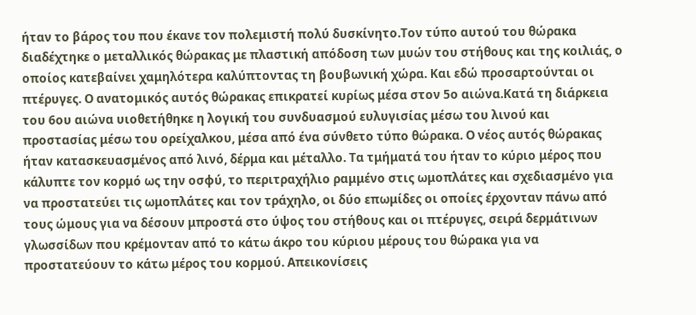ήταν το βάρος του που έκανε τον πολεμιστή πολύ δυσκίνητο.Τον τύπο αυτού του θώρακα διαδέχτηκε ο μεταλλικός θώρακας με πλαστική απόδοση των μυών του στήθους και της κοιλιάς, ο οποίος κατεβαίνει χαμηλότερα καλύπτοντας τη βουβωνική χώρα. Και εδώ προσαρτούνται οι πτέρυγες. Ο ανατομικός αυτός θώρακας επικρατεί κυρίως μέσα στον 5ο αιώνα.Κατά τη διάρκεια του 6ου αιώνα υιοθετήθηκε η λογική του συνδυασμού ευλυγισίας μέσω του λινού και προστασίας μέσω του ορείχαλκου, μέσα από ένα σύνθετο τύπο θώρακα. Ο νέος αυτός θώρακας ήταν κατασκευασμένος από λινό, δέρμα και μέταλλο. Τα τμήματά του ήταν το κύριο μέρος που κάλυπτε τον κορμό ως την οσφύ, το περιτραχήλιο ραμμένο στις ωμοπλάτες και σχεδιασμένο για να προστατεύει τις ωμοπλάτες και τον τράχηλο, οι δύο επωμίδες οι οποίες έρχονταν πάνω από τους ώμους για να δέσουν μπροστά στο ύψος του στήθους και οι πτέρυγες, σειρά δερμάτινων γλωσσίδων που κρέμονταν από το κάτω άκρο του κύριου μέρους του θώρακα για να προστατεύουν το κάτω μέρος του κορμού. Απεικονίσεις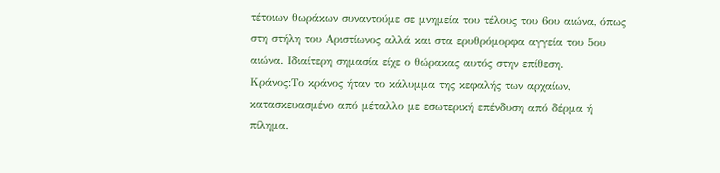τέτοιων θωράκων συναντούμε σε μνημεία του τέλους του 6ου αιώνα, όπως στη στήλη του Αριστίωνος αλλά και στα ερυθρόμορφα αγγεία του 5ου αιώνα. Ιδιαίτερη σημασία είχε ο θώρακας αυτός στην επίθεση.
Κράνος:Το κράνος ήταν το κάλυμμα της κεφαλής των αρχαίων, κατασκευασμένο από μέταλλο με εσωτερική επένδυση από δέρμα ή πίλημα.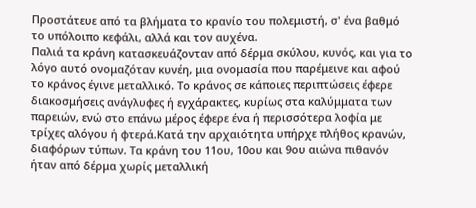Προστάτευε από τα βλήματα το κρανίο του πολεμιστή, σ' ένα βαθμό το υπόλοιπο κεφάλι, αλλά και τον αυχένα.
Παλιά τα κράνη κατασκευάζονταν από δέρμα σκύλου, κυνός, και για το λόγο αυτό ονομαζόταν κυνέη, μια ονομασία που παρέμεινε και αφού το κράνος έγινε μεταλλικό. Το κράνος σε κάποιες περιπτώσεις έφερε διακοσμήσεις ανάγλυφες ή εγχάρακτες, κυρίως στα καλύμματα των παρειών, ενώ στο επάνω μέρος έφερε ένα ή περισσότερα λοφία με τρίχες αλόγου ή φτερά.Κατά την αρχαιότητα υπήρχε πλήθος κρανών, διαφόρων τύπων. Τα κράνη του 11ου, 10ου και 9ου αιώνα πιθανόν ήταν από δέρμα χωρίς μεταλλική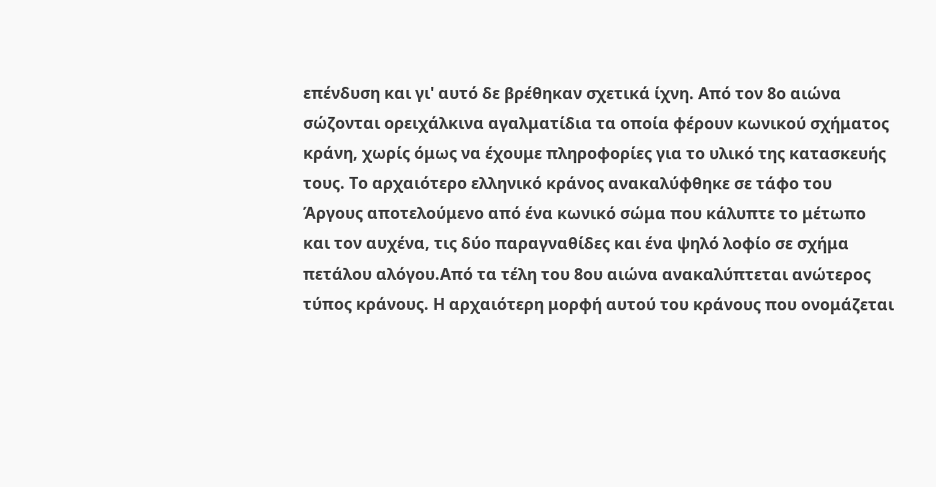επένδυση και γι' αυτό δε βρέθηκαν σχετικά ίχνη. Από τον 8ο αιώνα σώζονται ορειχάλκινα αγαλματίδια τα οποία φέρουν κωνικού σχήματος κράνη, χωρίς όμως να έχουμε πληροφορίες για το υλικό της κατασκευής τους. Το αρχαιότερο ελληνικό κράνος ανακαλύφθηκε σε τάφο του Άργους αποτελούμενο από ένα κωνικό σώμα που κάλυπτε το μέτωπο και τον αυχένα, τις δύο παραγναθίδες και ένα ψηλό λοφίο σε σχήμα πετάλου αλόγου.Από τα τέλη του 8ου αιώνα ανακαλύπτεται ανώτερος τύπος κράνους. Η αρχαιότερη μορφή αυτού του κράνους που ονομάζεται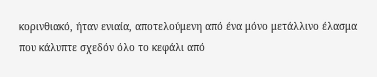κορινθιακό, ήταν ενιαία, αποτελούμενη από ένα μόνο μετάλλινο έλασμα που κάλυπτε σχεδόν όλο το κεφάλι από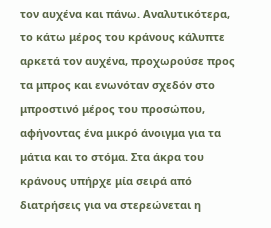τον αυχένα και πάνω. Αναλυτικότερα, το κάτω μέρος του κράνους κάλυπτε αρκετά τον αυχένα, προχωρούσε προς τα μπρος και ενωνόταν σχεδόν στο μπροστινό μέρος του προσώπου, αφήνοντας ένα μικρό άνοιγμα για τα μάτια και το στόμα. Στα άκρα του κράνους υπήρχε μία σειρά από διατρήσεις για να στερεώνεται η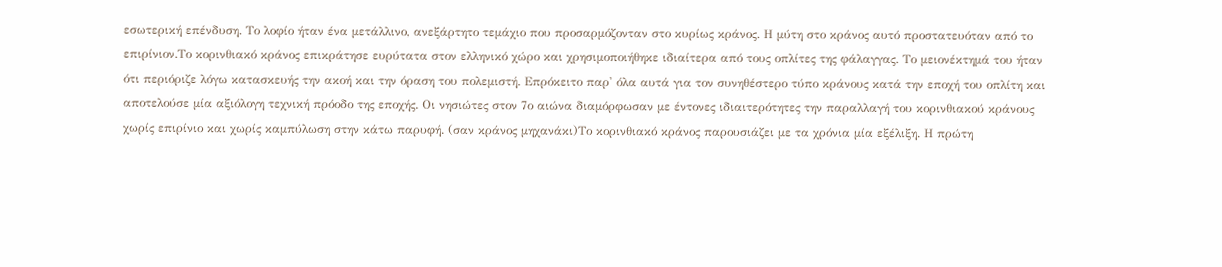εσωτερική επένδυση. Το λοφίο ήταν ένα μετάλλινο, ανεξάρτητο τεμάχιο που προσαρμόζονταν στο κυρίως κράνος. Η μύτη στο κράνος αυτό προστατευόταν από το επιρίνιον.Το κορινθιακό κράνος επικράτησε ευρύτατα στον ελληνικό χώρο και χρησιμοποιήθηκε ιδιαίτερα από τους οπλίτες της φάλαγγας. Το μειονέκτημά του ήταν ότι περιόριζε λόγω κατασκευής την ακοή και την όραση του πολεμιστή. Επρόκειτο παρ' όλα αυτά για τον συνηθέστερο τύπο κράνους κατά την εποχή του οπλίτη και αποτελούσε μία αξιόλογη τεχνική πρόοδο της εποχής. Οι νησιώτες στον 7ο αιώνα διαμόρφωσαν με έντονες ιδιαιτερότητες την παραλλαγή του κορινθιακού κράνους χωρίς επιρίνιο και χωρίς καμπύλωση στην κάτω παρυφή. (σαν κράνος μηχανάκι)Το κορινθιακό κράνος παρουσιάζει με τα χρόνια μία εξέλιξη. Η πρώτη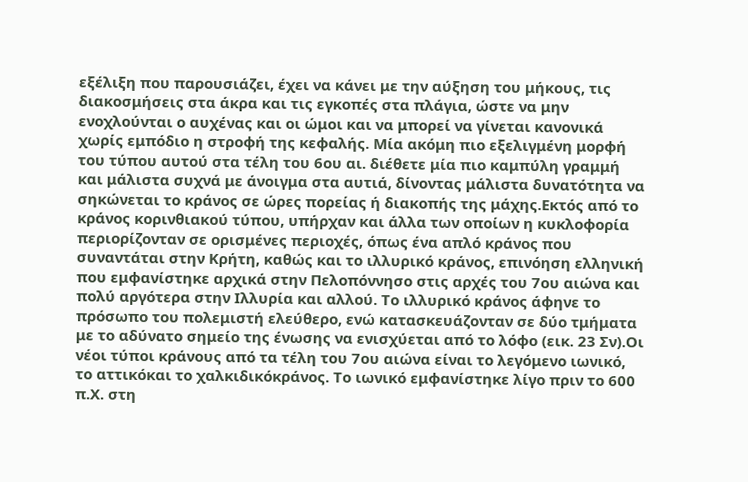εξέλιξη που παρουσιάζει, έχει να κάνει με την αύξηση του μήκους, τις διακοσμήσεις στα άκρα και τις εγκοπές στα πλάγια, ώστε να μην ενοχλούνται ο αυχένας και οι ώμοι και να μπορεί να γίνεται κανονικά χωρίς εμπόδιο η στροφή της κεφαλής. Μία ακόμη πιο εξελιγμένη μορφή του τύπου αυτού στα τέλη του 6ου αι. διέθετε μία πιο καμπύλη γραμμή και μάλιστα συχνά με άνοιγμα στα αυτιά, δίνοντας μάλιστα δυνατότητα να σηκώνεται το κράνος σε ώρες πορείας ή διακοπής της μάχης.Εκτός από το κράνος κορινθιακού τύπου, υπήρχαν και άλλα των οποίων η κυκλοφορία περιορίζονταν σε ορισμένες περιοχές, όπως ένα απλό κράνος που συναντάται στην Κρήτη, καθώς και το ιλλυρικό κράνος, επινόηση ελληνική που εμφανίστηκε αρχικά στην Πελοπόννησο στις αρχές του 7ου αιώνα και πολύ αργότερα στην Ιλλυρία και αλλού. Το ιλλυρικό κράνος άφηνε το πρόσωπο του πολεμιστή ελεύθερο, ενώ κατασκευάζονταν σε δύο τμήματα με το αδύνατο σημείο της ένωσης να ενισχύεται από το λόφο (εικ. 23 Σν).Οι νέοι τύποι κράνους από τα τέλη του 7ου αιώνα είναι το λεγόμενο ιωνικό, το αττικόκαι το χαλκιδικόκράνος. Το ιωνικό εμφανίστηκε λίγο πριν το 600 π.Χ. στη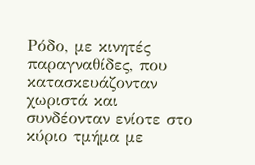Ρόδο, με κινητές παραγναθίδες, που κατασκευάζονταν χωριστά και συνδέονταν ενίοτε στο κύριο τμήμα με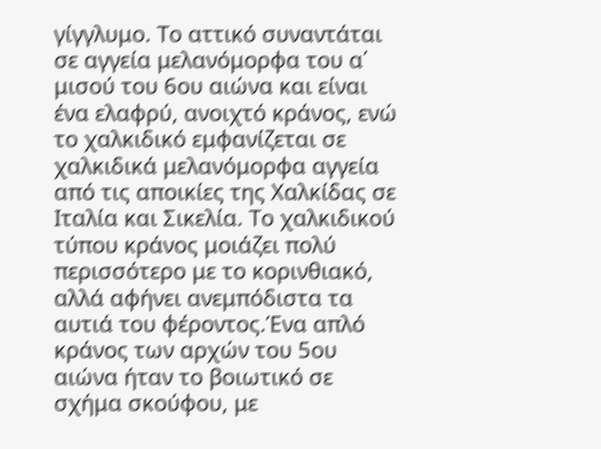γίγγλυμο. Το αττικό συναντάται σε αγγεία μελανόμορφα του α΄ μισού του 6ου αιώνα και είναι ένα ελαφρύ, ανοιχτό κράνος, ενώ το χαλκιδικό εμφανίζεται σε χαλκιδικά μελανόμορφα αγγεία από τις αποικίες της Χαλκίδας σε Ιταλία και Σικελία. Το χαλκιδικού τύπου κράνος μοιάζει πολύ περισσότερο με το κορινθιακό, αλλά αφήνει ανεμπόδιστα τα αυτιά του φέροντος.Ένα απλό κράνος των αρχών του 5ου αιώνα ήταν το βοιωτικό σε σχήμα σκούφου, με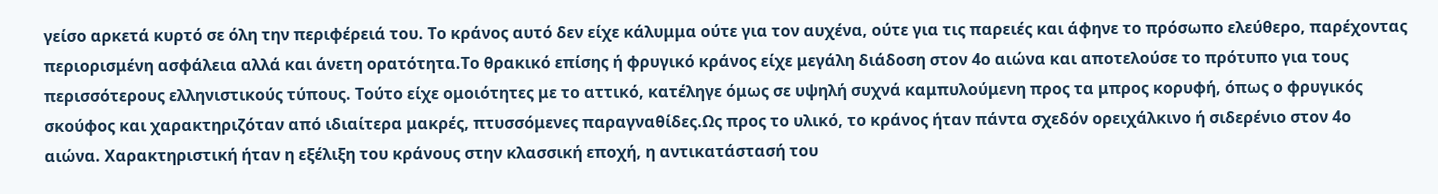γείσο αρκετά κυρτό σε όλη την περιφέρειά του. Το κράνος αυτό δεν είχε κάλυμμα ούτε για τον αυχένα, ούτε για τις παρειές και άφηνε το πρόσωπο ελεύθερο, παρέχοντας περιορισμένη ασφάλεια αλλά και άνετη ορατότητα.Το θρακικό επίσης ή φρυγικό κράνος είχε μεγάλη διάδοση στον 4ο αιώνα και αποτελούσε το πρότυπο για τους περισσότερους ελληνιστικούς τύπους. Τούτο είχε ομοιότητες με το αττικό, κατέληγε όμως σε υψηλή συχνά καμπυλούμενη προς τα μπρος κορυφή, όπως ο φρυγικός σκούφος και χαρακτηριζόταν από ιδιαίτερα μακρές, πτυσσόμενες παραγναθίδες.Ως προς το υλικό, το κράνος ήταν πάντα σχεδόν ορειχάλκινο ή σιδερένιο στον 4ο αιώνα. Χαρακτηριστική ήταν η εξέλιξη του κράνους στην κλασσική εποχή, η αντικατάστασή του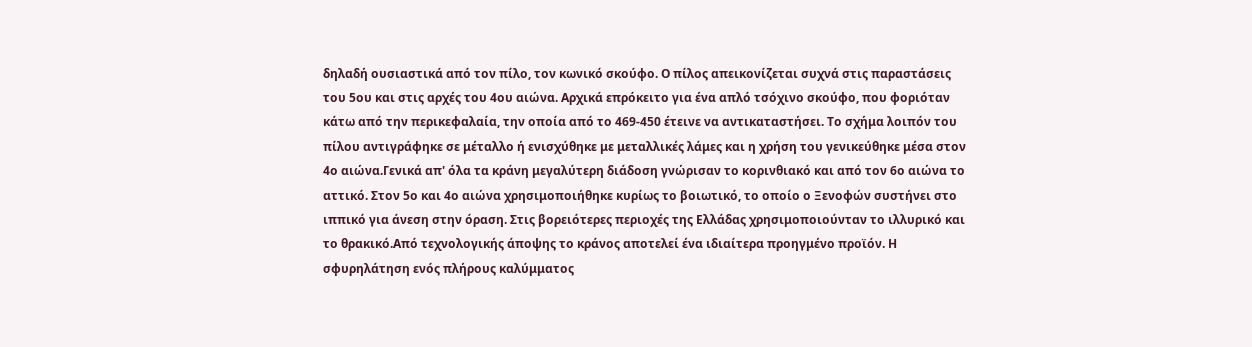δηλαδή ουσιαστικά από τον πίλο, τον κωνικό σκούφο. Ο πίλος απεικονίζεται συχνά στις παραστάσεις του 5ου και στις αρχές του 4ου αιώνα. Αρχικά επρόκειτο για ένα απλό τσόχινο σκούφο, που φοριόταν κάτω από την περικεφαλαία, την οποία από το 469-450 έτεινε να αντικαταστήσει. Το σχήμα λοιπόν του πίλου αντιγράφηκε σε μέταλλο ή ενισχύθηκε με μεταλλικές λάμες και η χρήση του γενικεύθηκε μέσα στον 4ο αιώνα.Γενικά απ' όλα τα κράνη μεγαλύτερη διάδοση γνώρισαν το κορινθιακό και από τον 6ο αιώνα το αττικό. Στον 5ο και 4ο αιώνα χρησιμοποιήθηκε κυρίως το βοιωτικό, το οποίο ο Ξενοφών συστήνει στο ιππικό για άνεση στην όραση. Στις βορειότερες περιοχές της Ελλάδας χρησιμοποιούνταν το ιλλυρικό και το θρακικό.Από τεχνολογικής άποψης το κράνος αποτελεί ένα ιδιαίτερα προηγμένο προϊόν. Η σφυρηλάτηση ενός πλήρους καλύμματος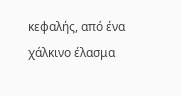κεφαλής, από ένα χάλκινο έλασμα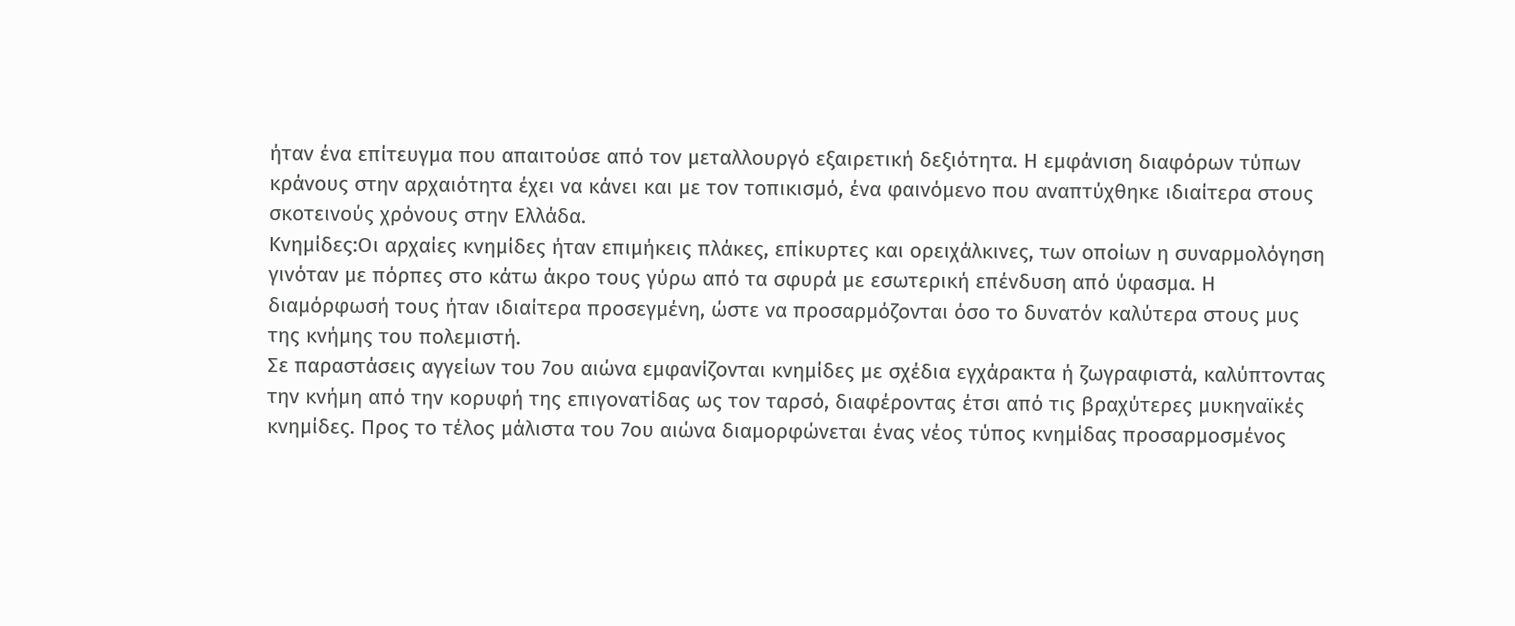ήταν ένα επίτευγμα που απαιτούσε από τον μεταλλουργό εξαιρετική δεξιότητα. Η εμφάνιση διαφόρων τύπων κράνους στην αρχαιότητα έχει να κάνει και με τον τοπικισμό, ένα φαινόμενο που αναπτύχθηκε ιδιαίτερα στους σκοτεινούς χρόνους στην Ελλάδα.
Κνημίδες:Οι αρχαίες κνημίδες ήταν επιμήκεις πλάκες, επίκυρτες και ορειχάλκινες, των οποίων η συναρμολόγηση γινόταν με πόρπες στο κάτω άκρο τους γύρω από τα σφυρά με εσωτερική επένδυση από ύφασμα. Η διαμόρφωσή τους ήταν ιδιαίτερα προσεγμένη, ώστε να προσαρμόζονται όσο το δυνατόν καλύτερα στους μυς της κνήμης του πολεμιστή.
Σε παραστάσεις αγγείων του 7ου αιώνα εμφανίζονται κνημίδες με σχέδια εγχάρακτα ή ζωγραφιστά, καλύπτοντας την κνήμη από την κορυφή της επιγονατίδας ως τον ταρσό, διαφέροντας έτσι από τις βραχύτερες μυκηναϊκές κνημίδες. Προς το τέλος μάλιστα του 7ου αιώνα διαμορφώνεται ένας νέος τύπος κνημίδας προσαρμοσμένος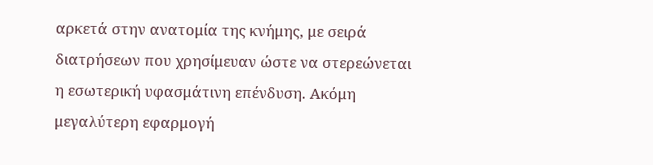αρκετά στην ανατομία της κνήμης, με σειρά διατρήσεων που χρησίμευαν ώστε να στερεώνεται η εσωτερική υφασμάτινη επένδυση. Ακόμη μεγαλύτερη εφαρμογή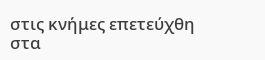στις κνήμες επετεύχθη στα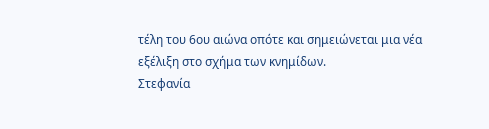τέλη του 6ου αιώνα οπότε και σημειώνεται μια νέα εξέλιξη στο σχήμα των κνημίδων.
Στεφανία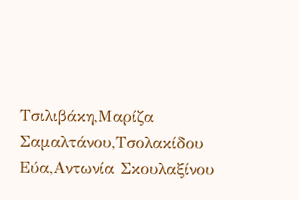Τσιλιβάκη,Μαρίζα Σαμαλτάνου,Τσολακίδου Εύα,Αντωνία Σκουλαξίνου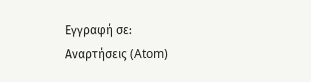Εγγραφή σε:
Αναρτήσεις (Atom)